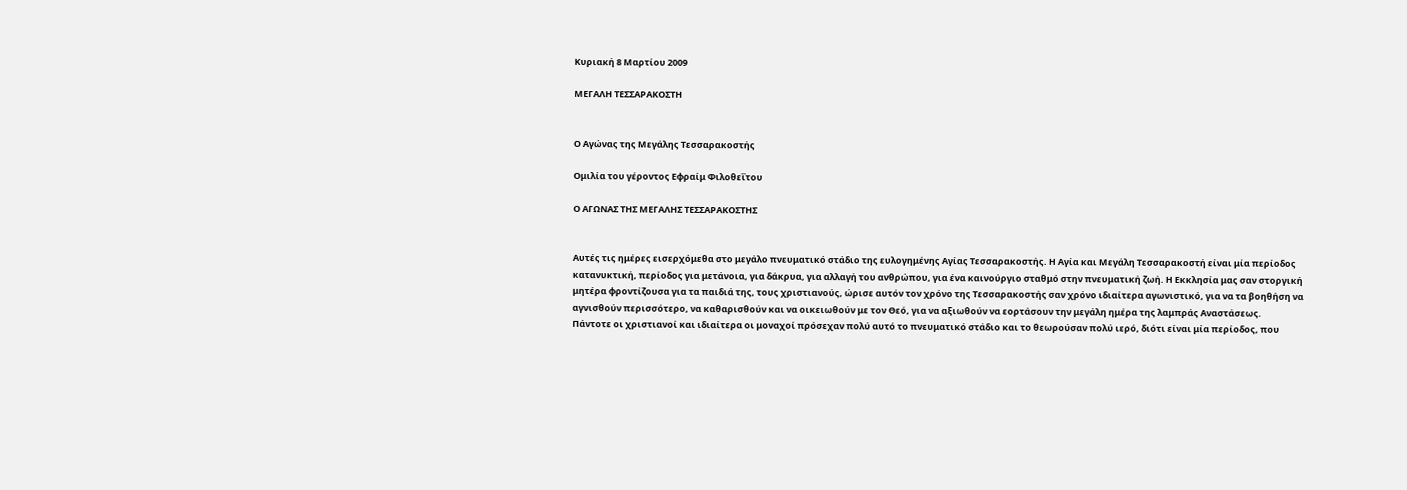Κυριακή 8 Μαρτίου 2009

ΜΕΓΑΛΗ ΤΕΣΣΑΡΑΚΟΣΤΗ


Ο Αγώνας της Μεγάλης Τεσσαρακοστής

Ομιλία του γέροντος Εφραίμ Φιλοθεΐτου

Ο ΑΓΩΝΑΣ ΤΗΣ ΜΕΓΑΛΗΣ ΤΕΣΣΑΡΑΚΟΣΤΗΣ


Αυτές τις ημέρες εισερχόμεθα στο μεγάλο πνευματικό στάδιο της ευλογημένης Αγίας Τεσσαρακοστής. Η Αγία και Μεγάλη Τεσσαρακοστή είναι μία περίοδος κατανυκτική, περίοδος για μετάνοια, για δάκρυα, για αλλαγή του ανθρώπου, για ένα καινούργιο σταθμό στην πνευματική ζωή. Η Εκκλησία μας σαν στοργική μητέρα φροντίζουσα για τα παιδιά της, τους χριστιανούς, ώρισε αυτόν τον χρόνο της Τεσσαρακοστής σαν χρόνο ιδιαίτερα αγωνιστικό, για να τα βοηθήση να αγνισθούν περισσότερο, να καθαρισθούν και να οικειωθούν με τον Θεό, για να αξιωθούν να εορτάσουν την μεγάλη ημέρα της λαμπράς Αναστάσεως.
Πάντοτε οι χριστιανοί και ιδιαίτερα οι μοναχοί πρόσεχαν πολύ αυτό το πνευματικό στάδιο και το θεωρούσαν πολύ ιερό, διότι είναι μία περίοδος, που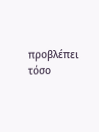προβλέπει τόσο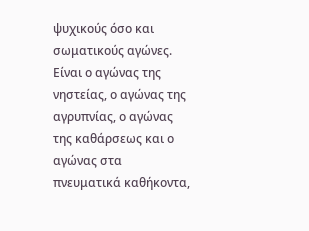ψυχικούς όσο και σωματικούς αγώνες. Είναι ο αγώνας της νηστείας, ο αγώνας της αγρυπνίας, ο αγώνας της καθάρσεως και ο αγώνας στα πνευματικά καθήκοντα,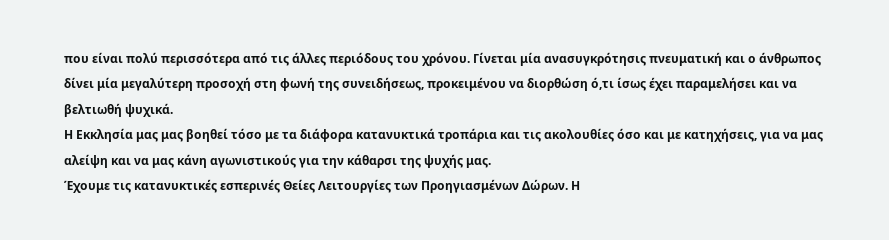που είναι πολύ περισσότερα από τις άλλες περιόδους του χρόνου. Γίνεται μία ανασυγκρότησις πνευματική και ο άνθρωπος δίνει μία μεγαλύτερη προσοχή στη φωνή της συνειδήσεως, προκειμένου να διορθώση ό,τι ίσως έχει παραμελήσει και να βελτιωθή ψυχικά.
Η Εκκλησία μας μας βοηθεί τόσο με τα διάφορα κατανυκτικά τροπάρια και τις ακολουθίες όσο και με κατηχήσεις, για να μας αλείψη και να μας κάνη αγωνιστικούς για την κάθαρσι της ψυχής μας.
Έχουμε τις κατανυκτικές εσπερινές Θείες Λειτουργίες των Προηγιασμένων Δώρων. Η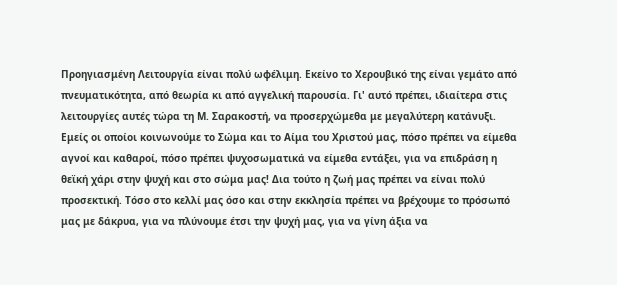Προηγιασμένη Λειτουργία είναι πολύ ωφέλιμη. Εκείνο το Χερουβικό της είναι γεμάτο από πνευματικότητα, από θεωρία κι από αγγελική παρουσία. Γι' αυτό πρέπει, ιδιαίτερα στις λειτουργίες αυτές τώρα τη Μ. Σαρακοστή, να προσερχώμεθα με μεγαλύτερη κατάνυξι. Εμείς οι οποίοι κοινωνούμε το Σώμα και το Αίμα του Χριστού μας, πόσο πρέπει να είμεθα αγνοί και καθαροί, πόσο πρέπει ψυχοσωματικά να είμεθα εντάξει, για να επιδράση η θεϊκή χάρι στην ψυχή και στο σώμα μας! Δια τούτο η ζωή μας πρέπει να είναι πολύ προσεκτική. Τόσο στο κελλί μας όσο και στην εκκλησία πρέπει να βρέχουμε το πρόσωπό μας με δάκρυα, για να πλύνουμε έτσι την ψυχή μας, για να γίνη άξια να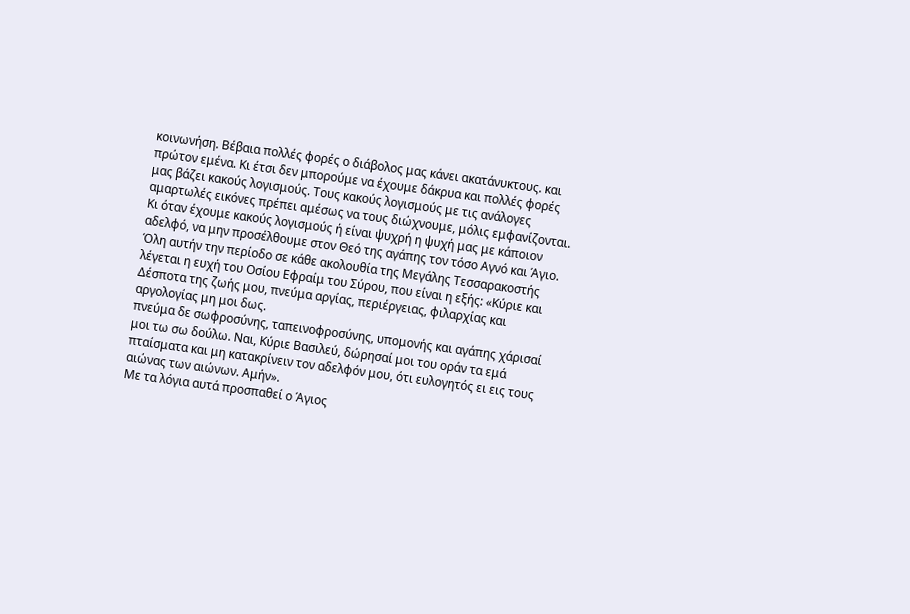κοινωνήση. Βέβαια πολλές φορές ο διάβολος μας κάνει ακατάνυκτους. και πρώτον εμένα. Κι έτσι δεν μπορούμε να έχουμε δάκρυα και πολλές φορές μας βάζει κακούς λογισμούς. Τους κακούς λογισμούς με τις ανάλογες αμαρτωλές εικόνες πρέπει αμέσως να τους διώχνουμε, μόλις εμφανίζονται. Κι όταν έχουμε κακούς λογισμούς ή είναι ψυχρή η ψυχή μας με κάποιον αδελφό, να μην προσέλθουμε στον Θεό της αγάπης τον τόσο Αγνό και Άγιο.
Όλη αυτήν την περίοδο σε κάθε ακολουθία της Μεγάλης Τεσσαρακοστής λέγεται η ευχή του Οσίου Εφραίμ του Σύρου, που είναι η εξής: «Κύριε και Δέσποτα της ζωής μου, πνεύμα αργίας, περιέργειας, φιλαρχίας και αργολογίας μη μοι δως.
πνεύμα δε σωφροσύνης, ταπεινοφροσύνης, υπομονής και αγάπης χάρισαί μοι τω σω δούλω. Ναι, Κύριε Βασιλεύ, δώρησαί μοι του οράν τα εμά πταίσματα και μη κατακρίνειν τον αδελφόν μου, ότι ευλογητός ει εις τους αιώνας των αιώνων. Αμήν».
Με τα λόγια αυτά προσπαθεί ο Άγιος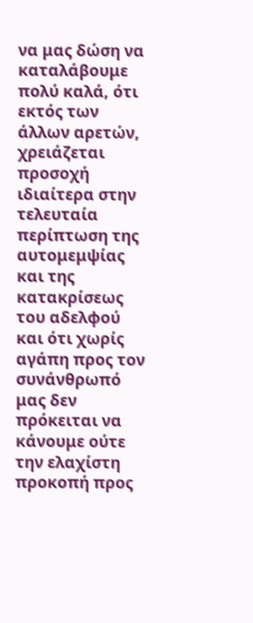να μας δώση να καταλάβουμε πολύ καλά, ότι εκτός των άλλων αρετών, χρειάζεται προσοχή ιδιαίτερα στην τελευταία περίπτωση της αυτομεμψίας και της κατακρίσεως του αδελφού και ότι χωρίς αγάπη προς τον συνάνθρωπό μας δεν πρόκειται να κάνουμε ούτε την ελαχίστη προκοπή προς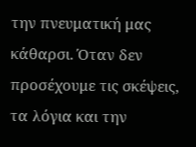την πνευματική μας κάθαρσι. Όταν δεν προσέχουμε τις σκέψεις, τα λόγια και την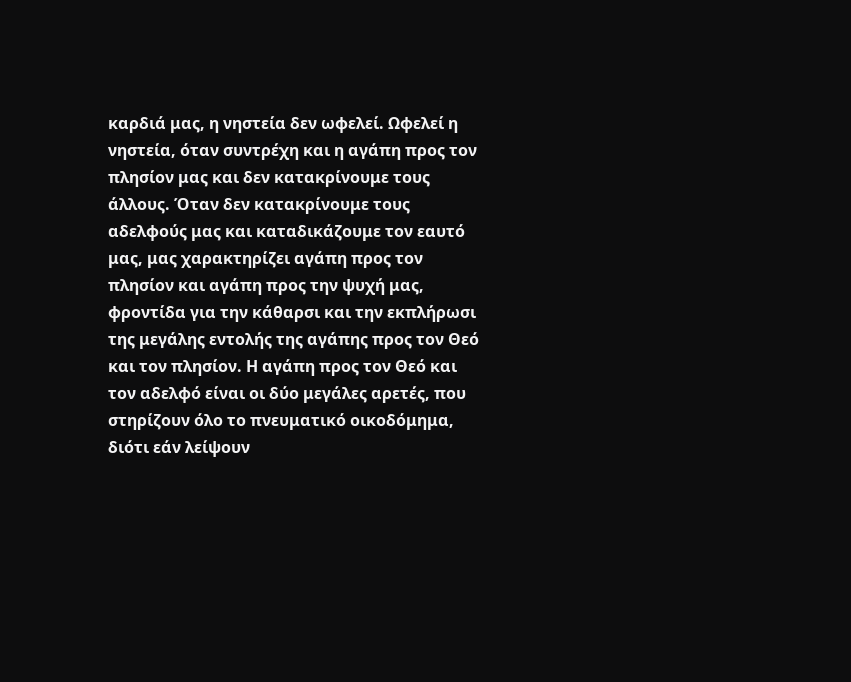καρδιά μας, η νηστεία δεν ωφελεί. Ωφελεί η νηστεία, όταν συντρέχη και η αγάπη προς τον πλησίον μας και δεν κατακρίνουμε τους άλλους. Όταν δεν κατακρίνουμε τους αδελφούς μας και καταδικάζουμε τον εαυτό μας, μας χαρακτηρίζει αγάπη προς τον πλησίον και αγάπη προς την ψυχή μας, φροντίδα για την κάθαρσι και την εκπλήρωσι της μεγάλης εντολής της αγάπης προς τον Θεό και τον πλησίον. Η αγάπη προς τον Θεό και τον αδελφό είναι οι δύο μεγάλες αρετές, που στηρίζουν όλο το πνευματικό οικοδόμημα, διότι εάν λείψουν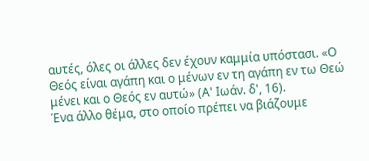αυτές, όλες οι άλλες δεν έχουν καμμία υπόστασι. «Ο Θεός είναι αγάπη και ο μένων εν τη αγάπη εν τω Θεώ μένει και ο Θεός εν αυτώ» (Α' Ιωάν. δ', 16).
Ένα άλλο θέμα, στο οποίο πρέπει να βιάζουμε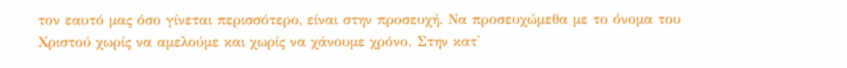τον εαυτό μας όσο γίνεται περισσότερο, είναι στην προσευχή. Να προσευχώμεθα με το όνομα του Χριστού χωρίς να αμελούμε και χωρίς να χάνουμε χρόνο. Στην κατ'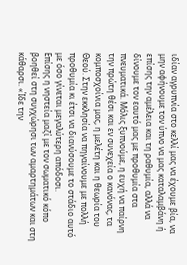ιδίαν αγρυπνία στο κελλί μας να έχουμε βία, να μην αφήνουμε τον ύπνο να μας καταλαμβάνη ή επίσης την αμέλεια και τη ραθυμία, αλλά να δίνουμε τον εαυτό μας με προθυμία στα πνευματικά. Μόλις ξυπνούμε, η ευχή να παίρνη την πρώτη θέσι και εν συνεχεία ο κανόνας, τα κομποσχοίνια μας, η μελέτη και η θεωρία του Θεού. Στην εκκλησία να πηγαίνουμε με πολλή προθυμία κι έτσι να διανύσουμε το στάδιο αυτό με όσο γίνεται μεγαλύτερη απόδοσι.
Επίσης η νηστεία μαζί με τον σωματικό κόπο βοηθεί στη συγχώρησι των αμαρτημάτων και στη κάθαρσι. «Ίδε την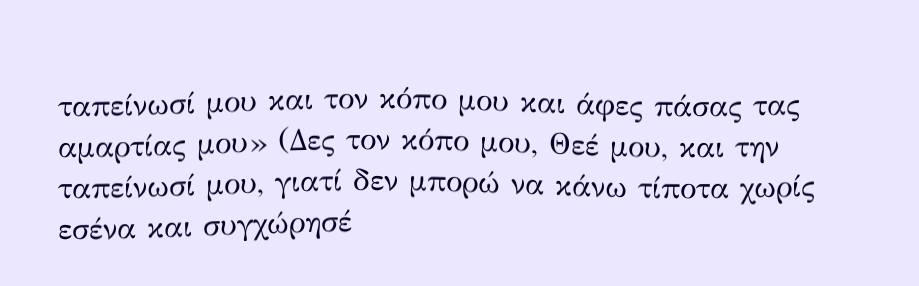ταπείνωσί μου και τον κόπο μου και άφες πάσας τας αμαρτίας μου» (Δες τον κόπο μου, Θεέ μου, και την ταπείνωσί μου, γιατί δεν μπορώ να κάνω τίποτα χωρίς εσένα και συγχώρησέ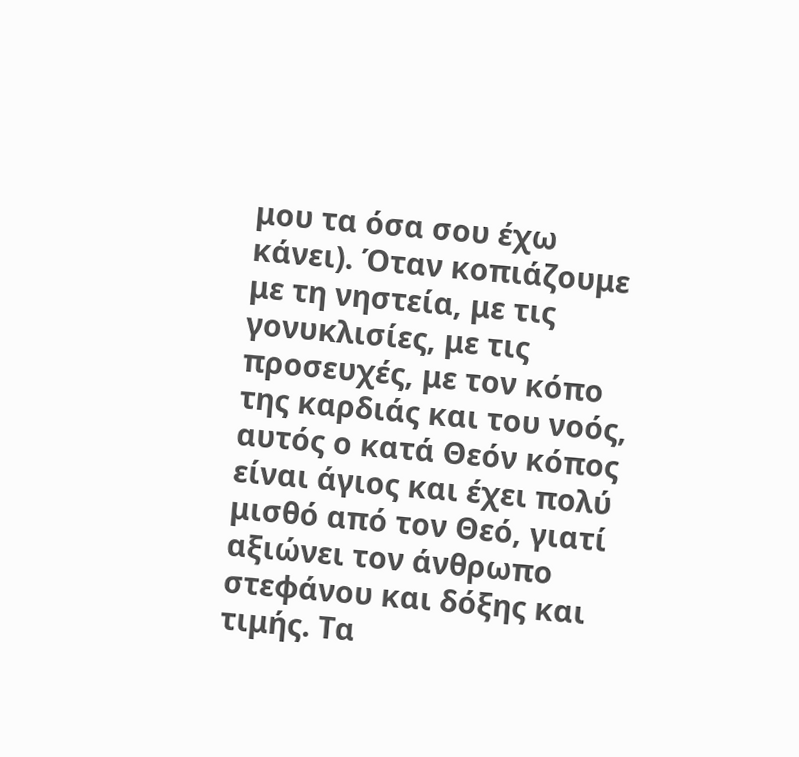μου τα όσα σου έχω κάνει). Όταν κοπιάζουμε με τη νηστεία, με τις γονυκλισίες, με τις προσευχές, με τον κόπο της καρδιάς και του νοός, αυτός ο κατά Θεόν κόπος είναι άγιος και έχει πολύ μισθό από τον Θεό, γιατί αξιώνει τον άνθρωπο στεφάνου και δόξης και τιμής. Τα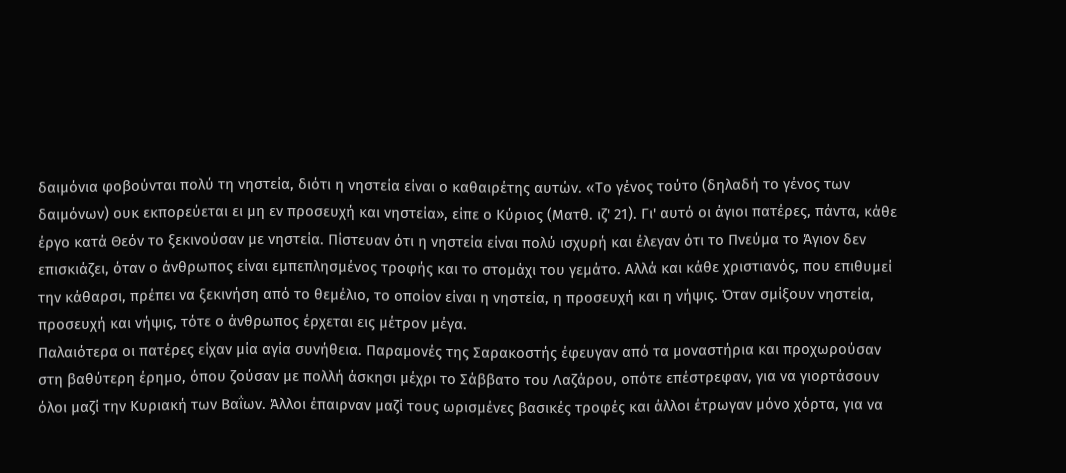δαιμόνια φοβούνται πολύ τη νηστεία, διότι η νηστεία είναι ο καθαιρέτης αυτών. «Το γένος τούτο (δηλαδή το γένος των δαιμόνων) ουκ εκπορεύεται ει μη εν προσευχή και νηστεία», είπε ο Κύριος (Ματθ. ιζ' 21). Γι' αυτό οι άγιοι πατέρες, πάντα, κάθε έργο κατά Θεόν το ξεκινούσαν με νηστεία. Πίστευαν ότι η νηστεία είναι πολύ ισχυρή και έλεγαν ότι το Πνεύμα το Άγιον δεν επισκιάζει, όταν ο άνθρωπος είναι εμπεπλησμένος τροφής και το στομάχι του γεμάτο. Αλλά και κάθε χριστιανός, που επιθυμεί την κάθαρσι, πρέπει να ξεκινήση από το θεμέλιο, το οποίον είναι η νηστεία, η προσευχή και η νήψις. Όταν σμίξουν νηστεία, προσευχή και νήψις, τότε ο άνθρωπος έρχεται εις μέτρον μέγα.
Παλαιότερα οι πατέρες είχαν μία αγία συνήθεια. Παραμονές της Σαρακοστής έφευγαν από τα μοναστήρια και προχωρούσαν στη βαθύτερη έρημο, όπου ζούσαν με πολλή άσκησι μέχρι το Σάββατο του Λαζάρου, οπότε επέστρεφαν, για να γιορτάσουν όλοι μαζί την Κυριακή των Βαΐων. Άλλοι έπαιρναν μαζί τους ωρισμένες βασικές τροφές και άλλοι έτρωγαν μόνο χόρτα, για να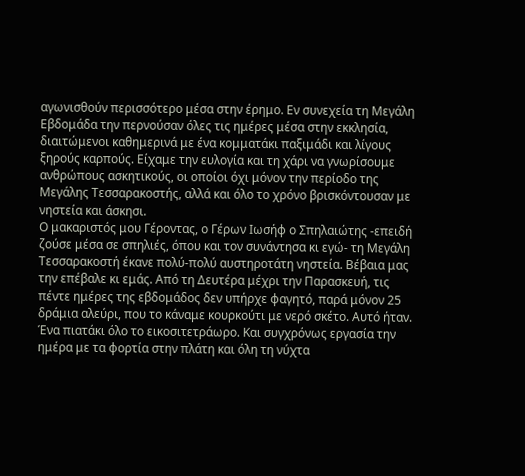αγωνισθούν περισσότερο μέσα στην έρημο. Εν συνεχεία τη Μεγάλη Εβδομάδα την περνούσαν όλες τις ημέρες μέσα στην εκκλησία, διαιτώμενοι καθημερινά με ένα κομματάκι παξιμάδι και λίγους ξηρούς καρπούς. Είχαμε την ευλογία και τη χάρι να γνωρίσουμε ανθρώπους ασκητικούς, οι οποίοι όχι μόνον την περίοδο της Μεγάλης Τεσσαρακοστής, αλλά και όλο το χρόνο βρισκόντουσαν με νηστεία και άσκησι.
Ο μακαριστός μου Γέροντας, ο Γέρων Ιωσήφ ο Σπηλαιώτης -επειδή ζούσε μέσα σε σπηλιές, όπου και τον συνάντησα κι εγώ- τη Μεγάλη Τεσσαρακοστή έκανε πολύ-πολύ αυστηροτάτη νηστεία. Βέβαια μας την επέβαλε κι εμάς. Από τη Δευτέρα μέχρι την Παρασκευή, τις πέντε ημέρες της εβδομάδος δεν υπήρχε φαγητό, παρά μόνον 25 δράμια αλεύρι, που το κάναμε κουρκούτι με νερό σκέτο. Αυτό ήταν. Ένα πιατάκι όλο το εικοσιτετράωρο. Και συγχρόνως εργασία την ημέρα με τα φορτία στην πλάτη και όλη τη νύχτα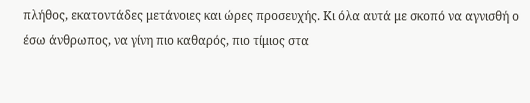πλήθος, εκατοντάδες μετάνοιες και ώρες προσευχής. Κι όλα αυτά με σκοπό να αγνισθή ο έσω άνθρωπος, να γίνη πιο καθαρός, πιο τίμιος στα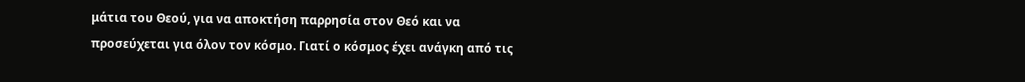μάτια του Θεού, για να αποκτήση παρρησία στον Θεό και να προσεύχεται για όλον τον κόσμο. Γιατί ο κόσμος έχει ανάγκη από τις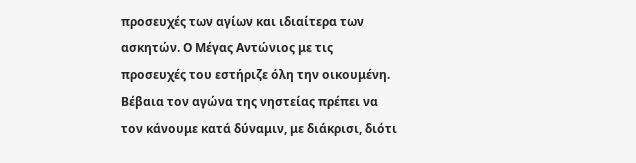προσευχές των αγίων και ιδιαίτερα των ασκητών. Ο Μέγας Αντώνιος με τις προσευχές του εστήριζε όλη την οικουμένη.
Βέβαια τον αγώνα της νηστείας πρέπει να τον κάνουμε κατά δύναμιν, με διάκρισι, διότι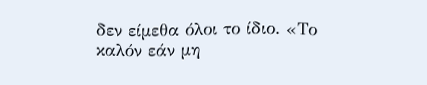δεν είμεθα όλοι το ίδιο. «Το καλόν εάν μη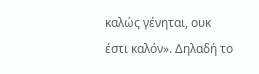καλώς γένηται, ουκ έστι καλόν». Δηλαδή το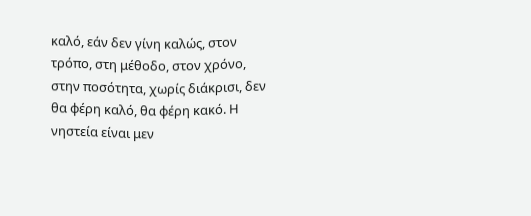καλό, εάν δεν γίνη καλώς, στον τρόπο, στη μέθοδο, στον χρόνο, στην ποσότητα, χωρίς διάκρισι, δεν θα φέρη καλό, θα φέρη κακό. Η νηστεία είναι μεν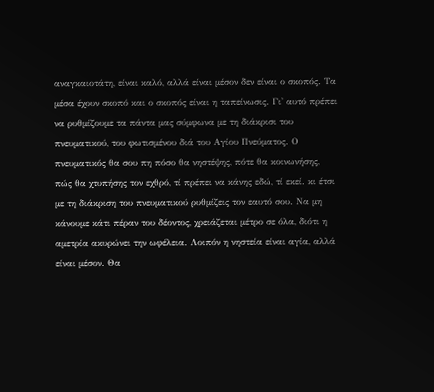αναγκαιοτάτη, είναι καλό, αλλά είναι μέσον δεν είναι ο σκοπός. Τα μέσα έχουν σκοπό και ο σκοπός είναι η ταπείνωσις. Γι' αυτό πρέπει να ρυθμίζουμε τα πάντα μας σύμφωνα με τη διάκρισι του πνευματικού, του φωτισμένου διά του Αγίου Πνεύματος. Ο πνευματικός θα σου πη πόσο θα νηστέψης, πότε θα κοινωνήσης, πώς θα χτυπήσης τον εχθρό, τί πρέπει να κάνης εδώ, τί εκεί. κι έτσι με τη διάκριση του πνευματικού ρυθμίζεις τον εαυτό σου. Να μη κάνουμε κάτι πέραν του δέοντος, χρειάζεται μέτρο σε όλα, διότι η αμετρία ακυρώνει την ωφέλεια. Λοιπόν η νηστεία είναι αγία, αλλά είναι μέσον. Θα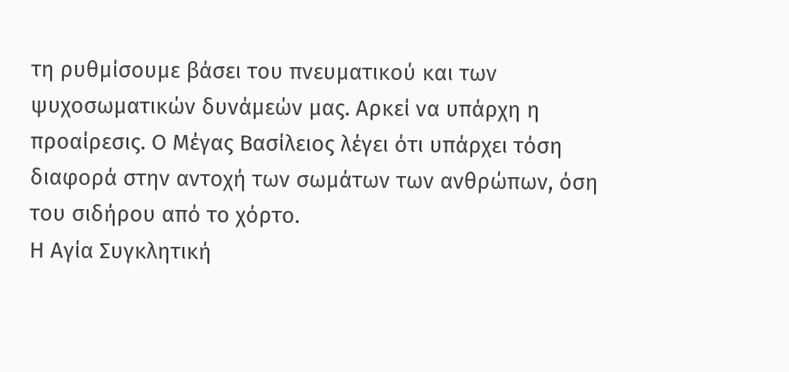τη ρυθμίσουμε βάσει του πνευματικού και των ψυχοσωματικών δυνάμεών μας. Αρκεί να υπάρχη η προαίρεσις. Ο Μέγας Βασίλειος λέγει ότι υπάρχει τόση διαφορά στην αντοχή των σωμάτων των ανθρώπων, όση του σιδήρου από το χόρτο.
Η Αγία Συγκλητική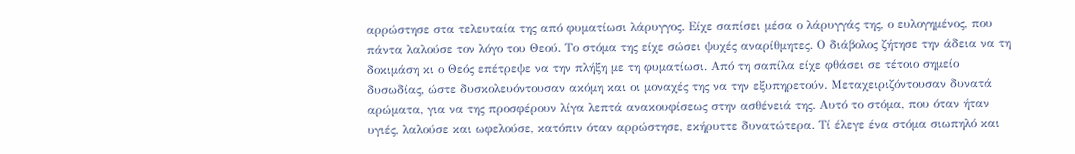αρρώστησε στα τελευταία της από φυματίωσι λάρυγγος. Είχε σαπίσει μέσα ο λάρυγγάς της, ο ευλογημένος, που πάντα λαλούσε τον λόγο του Θεού. Το στόμα της είχε σώσει ψυχές αναρίθμητες. Ο διάβολος ζήτησε την άδεια να τη δοκιμάση κι ο Θεός επέτρεψε να την πλήξη με τη φυματίωσι. Από τη σαπίλα είχε φθάσει σε τέτοιο σημείο δυσωδίας, ώστε δυσκολευόντουσαν ακόμη και οι μοναχές της να την εξυπηρετούν. Μεταχειριζόντουσαν δυνατά αρώματα, για να της προσφέρουν λίγα λεπτά ανακουφίσεως στην ασθένειά της. Αυτό το στόμα, που όταν ήταν υγιές, λαλούσε και ωφελούσε, κατόπιν όταν αρρώστησε, εκήρυττε δυνατώτερα. Τί έλεγε ένα στόμα σιωπηλό και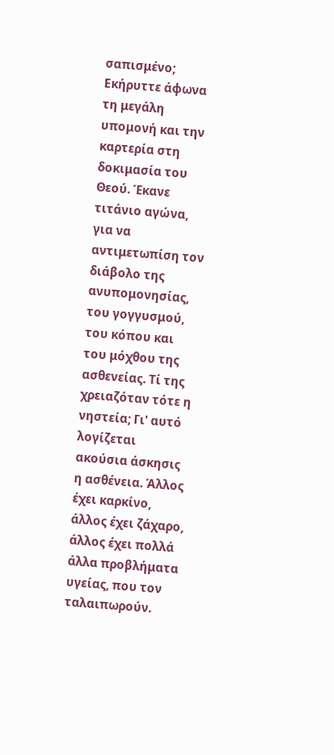σαπισμένο; Εκήρυττε άφωνα τη μεγάλη υπομονή και την καρτερία στη δοκιμασία του Θεού. Έκανε τιτάνιο αγώνα, για να αντιμετωπίση τον διάβολο της ανυπομονησίας, του γογγυσμού, του κόπου και του μόχθου της ασθενείας. Τί της χρειαζόταν τότε η νηστεία; Γι' αυτό λογίζεται ακούσια άσκησις η ασθένεια. Άλλος έχει καρκίνο, άλλος έχει ζάχαρο, άλλος έχει πολλά άλλα προβλήματα υγείας, που τον ταλαιπωρούν.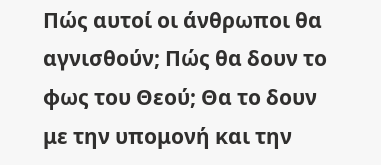Πώς αυτοί οι άνθρωποι θα αγνισθούν; Πώς θα δουν το φως του Θεού; Θα το δουν με την υπομονή και την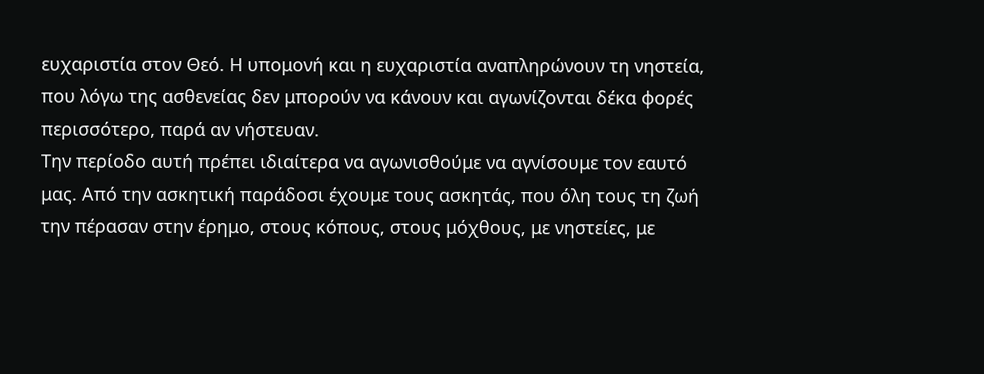ευχαριστία στον Θεό. Η υπομονή και η ευχαριστία αναπληρώνουν τη νηστεία, που λόγω της ασθενείας δεν μπορούν να κάνουν και αγωνίζονται δέκα φορές περισσότερο, παρά αν νήστευαν.
Την περίοδο αυτή πρέπει ιδιαίτερα να αγωνισθούμε να αγνίσουμε τον εαυτό μας. Από την ασκητική παράδοσι έχουμε τους ασκητάς, που όλη τους τη ζωή την πέρασαν στην έρημο, στους κόπους, στους μόχθους, με νηστείες, με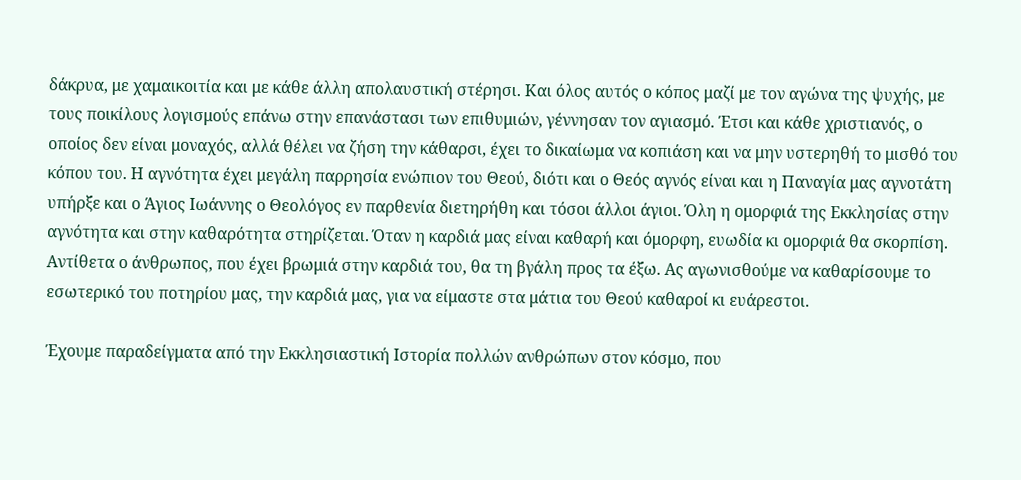δάκρυα, με χαμαικοιτία και με κάθε άλλη απολαυστική στέρησι. Και όλος αυτός ο κόπος μαζί με τον αγώνα της ψυχής, με τους ποικίλους λογισμούς επάνω στην επανάστασι των επιθυμιών, γέννησαν τον αγιασμό. Έτσι και κάθε χριστιανός, ο οποίος δεν είναι μοναχός, αλλά θέλει να ζήση την κάθαρσι, έχει το δικαίωμα να κοπιάση και να μην υστερηθή το μισθό του κόπου του. Η αγνότητα έχει μεγάλη παρρησία ενώπιον του Θεού, διότι και ο Θεός αγνός είναι και η Παναγία μας αγνοτάτη υπήρξε και ο Άγιος Ιωάννης ο Θεολόγος εν παρθενία διετηρήθη και τόσοι άλλοι άγιοι. Όλη η ομορφιά της Εκκλησίας στην αγνότητα και στην καθαρότητα στηρίζεται. Όταν η καρδιά μας είναι καθαρή και όμορφη, ευωδία κι ομορφιά θα σκορπίση. Αντίθετα ο άνθρωπος, που έχει βρωμιά στην καρδιά του, θα τη βγάλη προς τα έξω. Ας αγωνισθούμε να καθαρίσουμε το εσωτερικό του ποτηρίου μας, την καρδιά μας, για να είμαστε στα μάτια του Θεού καθαροί κι ευάρεστοι.

Έχουμε παραδείγματα από την Εκκλησιαστική Ιστορία πολλών ανθρώπων στον κόσμο, που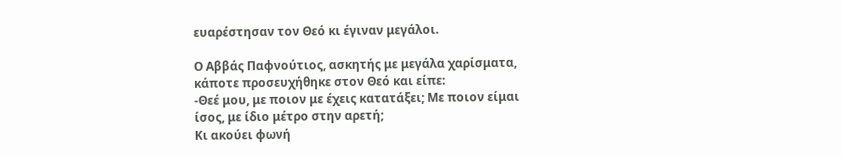ευαρέστησαν τον Θεό κι έγιναν μεγάλοι.

Ο Αββάς Παφνούτιος, ασκητής με μεγάλα χαρίσματα, κάποτε προσευχήθηκε στον Θεό και είπε:
-Θεέ μου, με ποιον με έχεις κατατάξει; Με ποιον είμαι ίσος, με ίδιο μέτρο στην αρετή;
Κι ακούει φωνή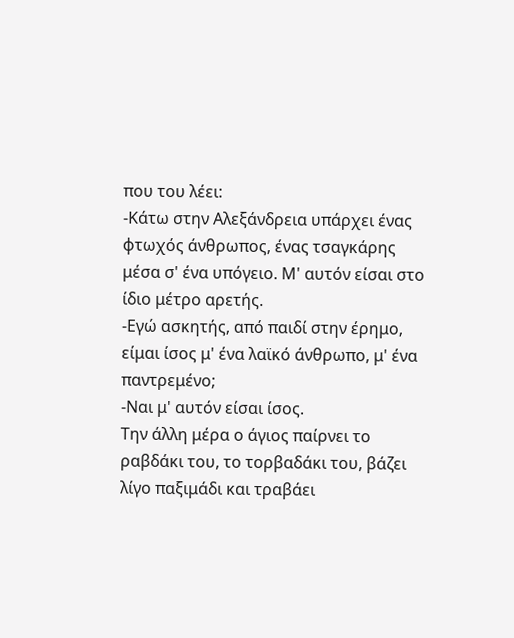που του λέει:
-Κάτω στην Αλεξάνδρεια υπάρχει ένας φτωχός άνθρωπος, ένας τσαγκάρης μέσα σ' ένα υπόγειο. Μ' αυτόν είσαι στο ίδιο μέτρο αρετής.
-Εγώ ασκητής, από παιδί στην έρημο, είμαι ίσος μ' ένα λαϊκό άνθρωπο, μ' ένα παντρεμένο;
-Ναι μ' αυτόν είσαι ίσος.
Την άλλη μέρα ο άγιος παίρνει το ραβδάκι του, το τορβαδάκι του, βάζει λίγο παξιμάδι και τραβάει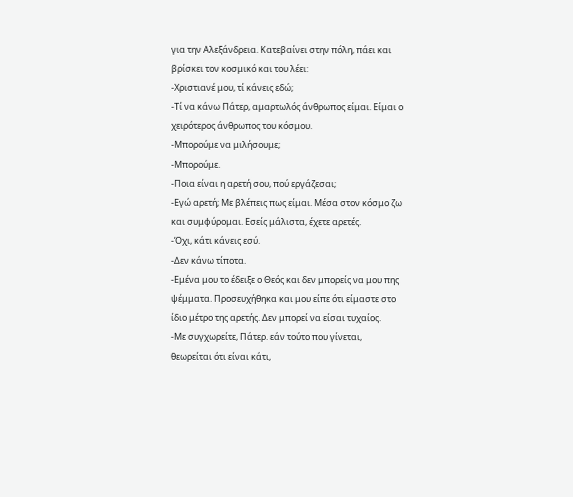για την Αλεξάνδρεια. Κατεβαίνει στην πόλη, πάει και βρίσκει τον κοσμικό και του λέει:
-Χριστιανέ μου, τί κάνεις εδώ;
-Τί να κάνω Πάτερ, αμαρτωλός άνθρωπος είμαι. Είμαι ο χειρότερος άνθρωπος του κόσμου.
-Μπορούμε να μιλήσουμε;
-Μπορούμε.
-Ποια είναι η αρετή σου, πού εργάζεσαι;
-Εγώ αρετή; Με βλέπεις πως είμαι. Μέσα στον κόσμο ζω και συμφύρομαι. Εσείς μάλιστα, έχετε αρετές.
-Όχι, κάτι κάνεις εσύ.
-Δεν κάνω τίποτα.
-Εμένα μου το έδειξε ο Θεός και δεν μπορείς να μου πης ψέμματα. Προσευχήθηκα και μου είπε ότι είμαστε στο ίδιο μέτρο της αρετής. Δεν μπορεί να είσαι τυχαίος.
-Με συγχωρείτε, Πάτερ. εάν τούτο που γίνεται, θεωρείται ότι είναι κάτι,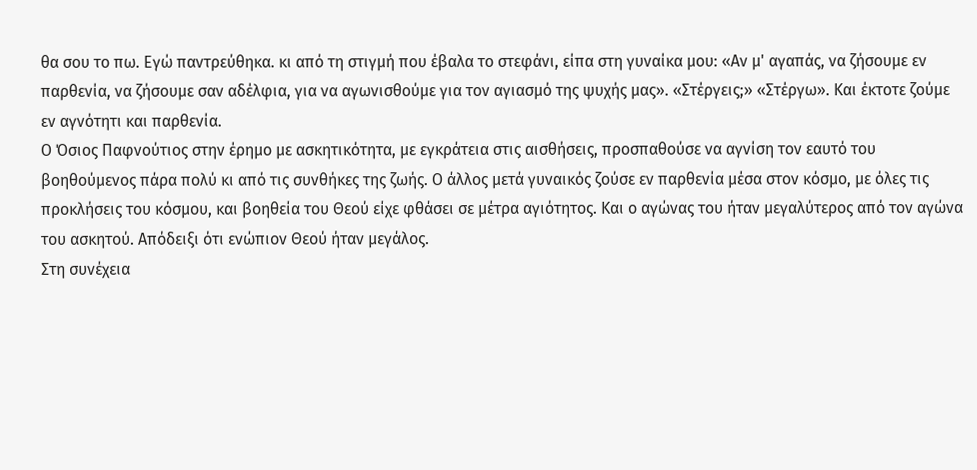θα σου το πω. Εγώ παντρεύθηκα. κι από τη στιγμή που έβαλα το στεφάνι, είπα στη γυναίκα μου: «Αν μ' αγαπάς, να ζήσουμε εν παρθενία, να ζήσουμε σαν αδέλφια, για να αγωνισθούμε για τον αγιασμό της ψυχής μας». «Στέργεις;» «Στέργω». Και έκτοτε ζούμε εν αγνότητι και παρθενία.
Ο Όσιος Παφνούτιος στην έρημο με ασκητικότητα, με εγκράτεια στις αισθήσεις, προσπαθούσε να αγνίση τον εαυτό του βοηθούμενος πάρα πολύ κι από τις συνθήκες της ζωής. Ο άλλος μετά γυναικός ζούσε εν παρθενία μέσα στον κόσμο, με όλες τις προκλήσεις του κόσμου, και βοηθεία του Θεού είχε φθάσει σε μέτρα αγιότητος. Και ο αγώνας του ήταν μεγαλύτερος από τον αγώνα του ασκητού. Απόδειξι ότι ενώπιον Θεού ήταν μεγάλος.
Στη συνέχεια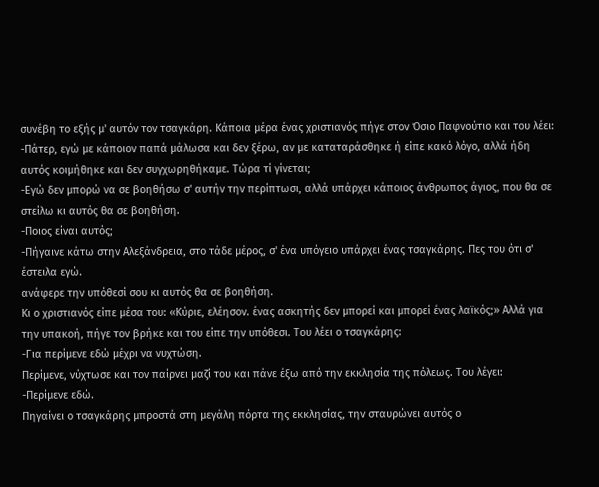συνέβη το εξής μ' αυτόν τον τσαγκάρη. Κάποια μέρα ένας χριστιανός πήγε στον Όσιο Παφνούτιο και του λέει:
-Πάτερ, εγώ με κάποιον παπά μάλωσα και δεν ξέρω, αν με καταταράσθηκε ή είπε κακό λόγο, αλλά ήδη αυτός κοιμήθηκε και δεν συγχωρηθήκαμε. Τώρα τί γίνεται;
-Εγώ δεν μπορώ να σε βοηθήσω σ' αυτήν την περίπτωσι, αλλά υπάρχει κάποιος άνθρωπος άγιος, που θα σε στείλω κι αυτός θα σε βοηθήση.
-Ποιος είναι αυτός;
-Πήγαινε κάτω στην Αλεξάνδρεια, στο τάδε μέρος, σ' ένα υπόγειο υπάρχει ένας τσαγκάρης. Πες του ότι σ' έστειλα εγώ.
ανάφερε την υπόθεσί σου κι αυτός θα σε βοηθήση.
Κι ο χριστιανός είπε μέσα του: «Κύριε, ελέησον. ένας ασκητής δεν μπορεί και μπορεί ένας λαϊκός;» Αλλά για την υπακοή, πήγε τον βρήκε και του είπε την υπόθεσι. Του λέει ο τσαγκάρης:
-Για περίμενε εδώ μέχρι να νυχτώση.
Περίμενε, νύχτωσε και τον παίρνει μαζί του και πάνε έξω από την εκκλησία της πόλεως. Του λέγει:
-Περίμενε εδώ.
Πηγαίνει ο τσαγκάρης μπροστά στη μεγάλη πόρτα της εκκλησίας, την σταυρώνει αυτός ο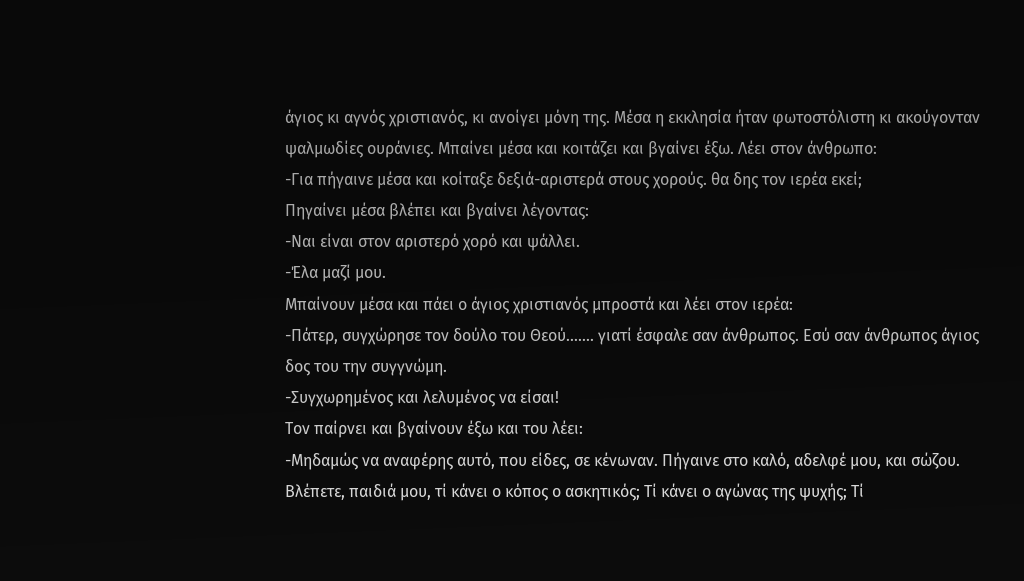άγιος κι αγνός χριστιανός, κι ανοίγει μόνη της. Μέσα η εκκλησία ήταν φωτοστόλιστη κι ακούγονταν ψαλμωδίες ουράνιες. Μπαίνει μέσα και κοιτάζει και βγαίνει έξω. Λέει στον άνθρωπο:
-Για πήγαινε μέσα και κοίταξε δεξιά-αριστερά στους χορούς. θα δης τον ιερέα εκεί;
Πηγαίνει μέσα βλέπει και βγαίνει λέγοντας:
-Ναι είναι στον αριστερό χορό και ψάλλει.
-Έλα μαζί μου.
Μπαίνουν μέσα και πάει ο άγιος χριστιανός μπροστά και λέει στον ιερέα:
-Πάτερ, συγχώρησε τον δούλο του Θεού....... γιατί έσφαλε σαν άνθρωπος. Εσύ σαν άνθρωπος άγιος δος του την συγγνώμη.
-Συγχωρημένος και λελυμένος να είσαι!
Τον παίρνει και βγαίνουν έξω και του λέει:
-Μηδαμώς να αναφέρης αυτό, που είδες, σε κένωναν. Πήγαινε στο καλό, αδελφέ μου, και σώζου.
Βλέπετε, παιδιά μου, τί κάνει ο κόπος ο ασκητικός; Τί κάνει ο αγώνας της ψυχής; Τί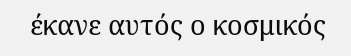έκανε αυτός ο κοσμικός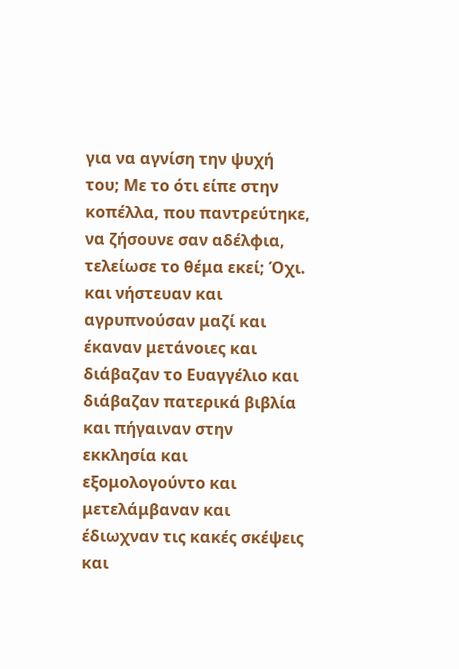για να αγνίση την ψυχή του; Με το ότι είπε στην κοπέλλα, που παντρεύτηκε, να ζήσουνε σαν αδέλφια, τελείωσε το θέμα εκεί; Όχι. και νήστευαν και αγρυπνούσαν μαζί και έκαναν μετάνοιες και διάβαζαν το Ευαγγέλιο και διάβαζαν πατερικά βιβλία και πήγαιναν στην εκκλησία και εξομολογούντο και μετελάμβαναν και έδιωχναν τις κακές σκέψεις και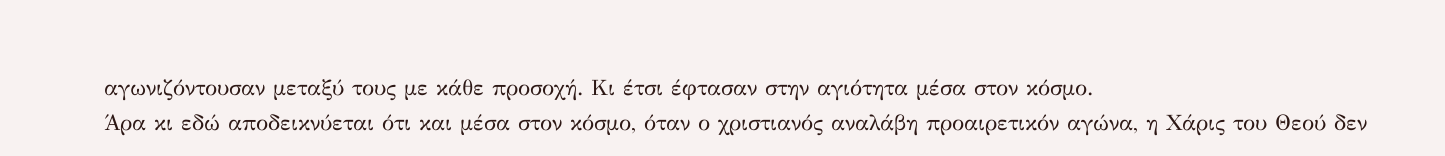αγωνιζόντουσαν μεταξύ τους με κάθε προσοχή. Κι έτσι έφτασαν στην αγιότητα μέσα στον κόσμο.
Άρα κι εδώ αποδεικνύεται ότι και μέσα στον κόσμο, όταν ο χριστιανός αναλάβη προαιρετικόν αγώνα, η Χάρις του Θεού δεν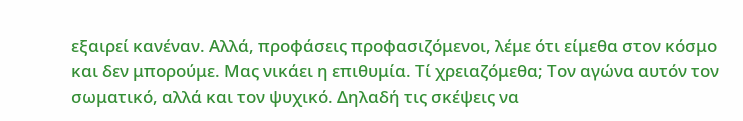εξαιρεί κανέναν. Αλλά, προφάσεις προφασιζόμενοι, λέμε ότι είμεθα στον κόσμο και δεν μπορούμε. Μας νικάει η επιθυμία. Τί χρειαζόμεθα; Τον αγώνα αυτόν τον σωματικό, αλλά και τον ψυχικό. Δηλαδή τις σκέψεις να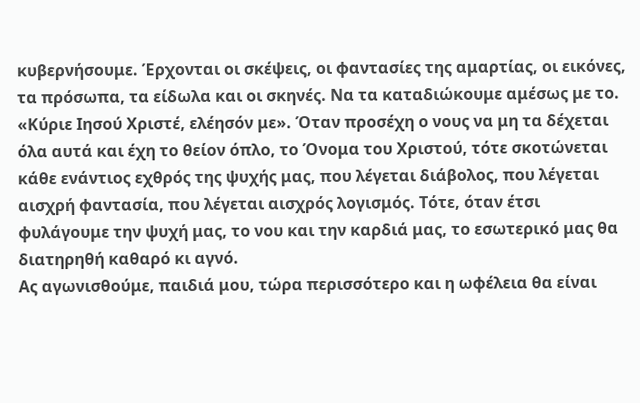κυβερνήσουμε. Έρχονται οι σκέψεις, οι φαντασίες της αμαρτίας, οι εικόνες, τα πρόσωπα, τα είδωλα και οι σκηνές. Να τα καταδιώκουμε αμέσως με το. «Κύριε Ιησού Χριστέ, ελέησόν με». Όταν προσέχη ο νους να μη τα δέχεται όλα αυτά και έχη το θείον όπλο, το Όνομα του Χριστού, τότε σκοτώνεται κάθε ενάντιος εχθρός της ψυχής μας, που λέγεται διάβολος, που λέγεται αισχρή φαντασία, που λέγεται αισχρός λογισμός. Τότε, όταν έτσι φυλάγουμε την ψυχή μας, το νου και την καρδιά μας, το εσωτερικό μας θα διατηρηθή καθαρό κι αγνό.
Ας αγωνισθούμε, παιδιά μου, τώρα περισσότερο και η ωφέλεια θα είναι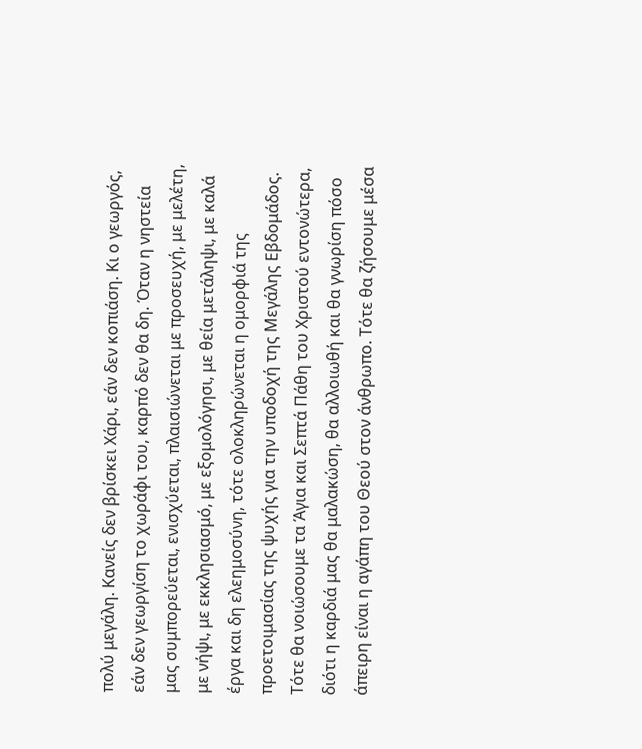πολύ μεγάλη. Κανείς δεν βρίσκει Χάρι, εάν δεν κοπιάση. Κι ο γεωργός, εάν δεν γεωργίση το χωράφι του, καρπό δεν θα δη. Όταν η νηστεία μας συμπορεύεται, ενισχύεται, πλαισιώνεται με προσευχή, με μελέτη, με νήψι, με εκκλησιασμό, με εξομολόγησι, με θεία μετάληψι, με καλά έργα και δη ελεημοσύνη, τότε ολοκληρώνεται η ομορφιά της προετοιμασίας της ψυχής για την υποδοχή της Μεγάλης Εβδομάδος. Τότε θα νοιώσουμε τα Άγια και Σεπτά Πάθη του Χριστού εντονώτερα, διότι η καρδιά μας θα μαλακώση, θα αλλοιωθή και θα γνωρίση πόσο άπειρη είναι η αγάπη του Θεού στον άνθρωπο. Τότε θα ζήσουμε μέσα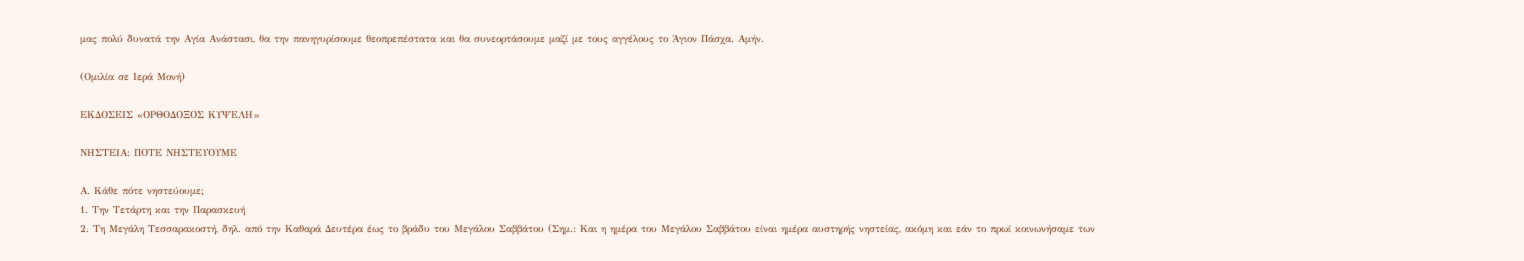μας πολύ δυνατά την Αγία Ανάστασι, θα την πανηγυρίσουμε θεοπρεπέστατα και θα συνεορτάσουμε μαζί με τους αγγέλους το Άγιον Πάσχα. Αμήν.

(Ομιλία σε Ιερά Μονή)

ΕΚΔΟΣΕΙΣ «ΟΡΘΟΔΟΞΟΣ ΚΥΨΕΛΗ»

ΝΗΣΤΕΙΑ: ΠΟΤΕ ΝΗΣΤΕΥΟΥΜΕ

Α. Κάθε πότε νηστεύουμε;
1. Την Τετάρτη και την Παρασκευή
2. Τη Μεγάλη Τεσσαρακοστή, δηλ. από την Καθαρά Δευτέρα έως το βράδυ του Μεγάλου Σαββάτου (Σημ.: Και η ημέρα του Μεγάλου Σαββάτου είναι ημέρα αυστηρής νηστείας, ακόμη και εάν το πρωί κοινωνήσαμε των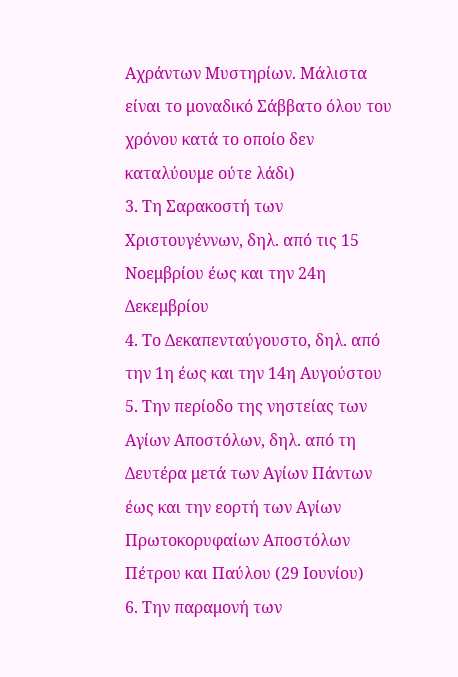Αχράντων Μυστηρίων. Μάλιστα είναι το μοναδικό Σάββατο όλου του χρόνου κατά το οποίο δεν καταλύουμε ούτε λάδι)
3. Τη Σαρακοστή των Χριστουγέννων, δηλ. από τις 15 Νοεμβρίου έως και την 24η Δεκεμβρίου
4. Το Δεκαπενταύγουστο, δηλ. από την 1η έως και την 14η Αυγούστου
5. Την περίοδο της νηστείας των Αγίων Αποστόλων, δηλ. από τη Δευτέρα μετά των Αγίων Πάντων έως και την εορτή των Αγίων Πρωτοκορυφαίων Αποστόλων Πέτρου και Παύλου (29 Ιουνίου)
6. Την παραμονή των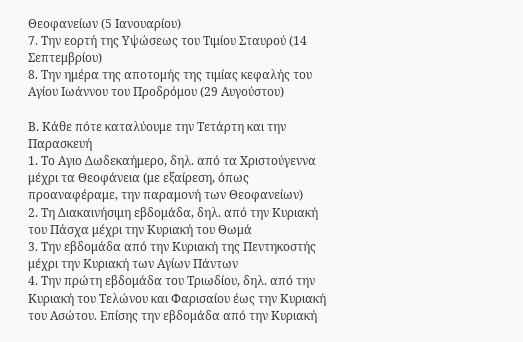Θεοφανείων (5 Ιανουαρίου)
7. Την εορτή της Υψώσεως του Τιμίου Σταυρού (14 Σεπτεμβρίου)
8. Την ημέρα της αποτομής της τιμίας κεφαλής του Αγίου Ιωάννου του Προδρόμου (29 Αυγούστου)

Β. Κάθε πότε καταλύουμε την Τετάρτη και την Παρασκευή
1. Το Αγιο Δωδεκαήμερο, δηλ. από τα Χριστούγεννα μέχρι τα Θεοφάνεια (με εξαίρεση, όπως προαναφέραμε, την παραμονή των Θεοφανείων)
2. Τη Διακαινήσιμη εβδομάδα, δηλ. από την Κυριακή του Πάσχα μέχρι την Κυριακή του Θωμά
3. Την εβδομάδα από την Κυριακή της Πεντηκοστής μέχρι την Κυριακή των Αγίων Πάντων
4. Την πρώτη εβδομάδα του Τριωδίου, δηλ. από την Κυριακή του Τελώνου και Φαρισαίου έως την Κυριακή του Ασώτου. Επίσης την εβδομάδα από την Κυριακή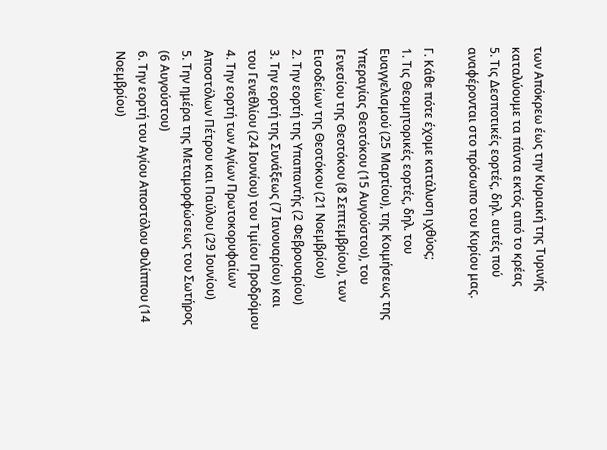των Απόκρεω έως την Κυριακή της Τυρινής καταλύουμε τα πάντα εκτός από το κρέας
5. Τις Δεσποτικές εορτές, δηλ. αυτές πού αναφέρονται στο πρόσωπο του Κυρίου μας.

Γ. Κάθε πότε έχομε κατάλυση ιχθύος;
1. Τις Θεομητορικές εορτές, δηλ. του Ευαγγελισμού (25 Μαρτίου), της Κοιμήσεως της Υπεραγίας Θεοτόκου (15 Αυγούστου), του Γενεσίου της Θεοτόκου (8 Σεπτεμβρίου), των Εισοδείων της Θεοτόκου (21 Νοεμβρίου)
2. Την εορτή της Υπαπαντής (2 Φεβρουαρίου)
3. Την εορτή της Συνάξεως (7 Ιανουαρίου) και του Γενεθλίου (24 Ιουνίου) του Τιμίου Προδρόμου
4. Την εορτή των Αγίων Πρωτοκορυφαίων Αποστόλων Πέτρου και Παύλου (29 Ιουνίου)
5. Την ημέρα της Μεταμορφώσεως του Σωτήρος (6 Αυγούστου)
6. Την εορτή του Αγίου Αποστόλου Φιλίππου (14 Νοεμβρίου)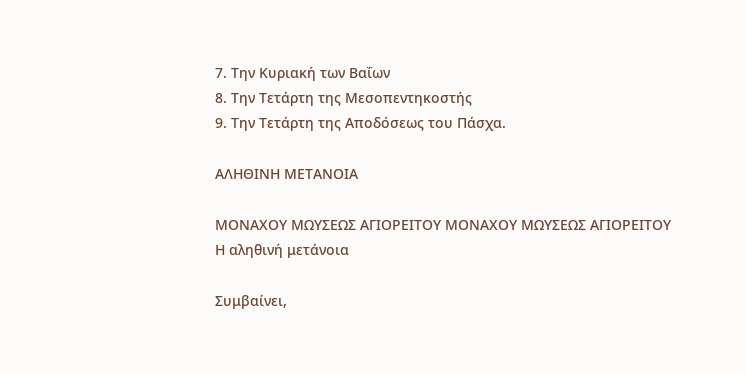7. Την Κυριακή των Βαΐων
8. Την Τετάρτη της Μεσοπεντηκοστής
9. Την Τετάρτη της Αποδόσεως του Πάσχα.

ΑΛΗΘΙΝΗ ΜΕΤΑΝΟΙΑ

ΜΟΝΑΧΟΥ ΜΩΥΣΕΩΣ ΑΓΙΟΡΕΙΤΟΥ ΜΟΝΑΧΟΥ ΜΩΥΣΕΩΣ ΑΓΙΟΡΕΙΤΟΥ
Η αληθινή μετάνοια

Συμβαίνει,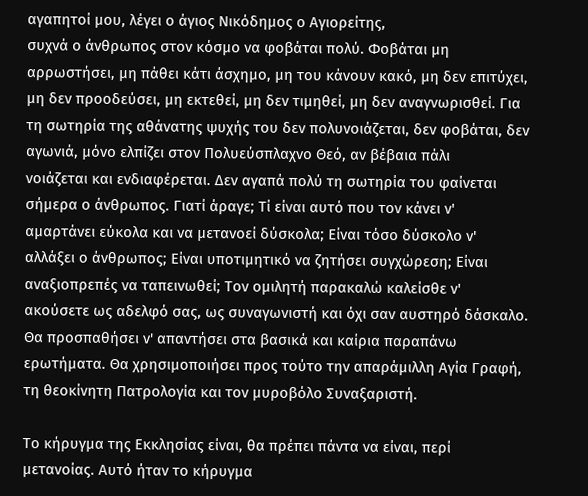αγαπητοί μου, λέγει ο άγιος Νικόδημος ο Αγιορείτης,
συχνά ο άνθρωπος στον κόσμο να φοβάται πολύ. Φοβάται μη
αρρωστήσει, μη πάθει κάτι άσχημο, μη του κάνουν κακό, μη δεν επιτύχει,
μη δεν προοδεύσει, μη εκτεθεί, μη δεν τιμηθεί, μη δεν αναγνωρισθεί. Για
τη σωτηρία της αθάνατης ψυχής του δεν πολυνοιάζεται, δεν φοβάται, δεν
αγωνιά, μόνο ελπίζει στον Πολυεύσπλαχνο Θεό, αν βέβαια πάλι
νοιάζεται και ενδιαφέρεται. Δεν αγαπά πολύ τη σωτηρία του φαίνεται
σήμερα ο άνθρωπος. Γιατί άραγε; Τί είναι αυτό που τον κάνει ν'
αμαρτάνει εύκολα και να μετανοεί δύσκολα; Είναι τόσο δύσκολο ν'
αλλάξει ο άνθρωπος; Είναι υποτιμητικό να ζητήσει συγχώρεση; Είναι
αναξιοπρεπές να ταπεινωθεί; Τον ομιλητή παρακαλώ καλείσθε ν'
ακούσετε ως αδελφό σας, ως συναγωνιστή και όχι σαν αυστηρό δάσκαλο.
Θα προσπαθήσει ν' απαντήσει στα βασικά και καίρια παραπάνω
ερωτήματα. Θα χρησιμοποιήσει προς τούτο την απαράμιλλη Αγία Γραφή,
τη θεοκίνητη Πατρολογία και τον μυροβόλο Συναξαριστή.

Το κήρυγμα της Εκκλησίας είναι, θα πρέπει πάντα να είναι, περί
μετανοίας. Αυτό ήταν το κήρυγμα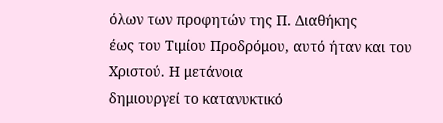όλων των προφητών της Π. Διαθήκης
έως του Τιμίου Προδρόμου, αυτό ήταν και του Χριστού. Η μετάνοια
δημιουργεί το κατανυκτικό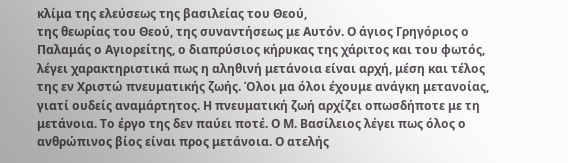κλίμα της ελεύσεως της βασιλείας του Θεού,
της θεωρίας του Θεού, της συναντήσεως με Αυτόν. Ο άγιος Γρηγόριος ο
Παλαμάς ο Αγιορείτης, ο διαπρύσιος κήρυκας της χάριτος και του φωτός,
λέγει χαρακτηριστικά πως η αληθινή μετάνοια είναι αρχή, μέση και τέλος
της εν Χριστώ πνευματικής ζωής. Όλοι μα όλοι έχουμε ανάγκη μετανοίας,
γιατί ουδείς αναμάρτητος. Η πνευματική ζωή αρχίζει οπωσδήποτε με τη
μετάνοια. Το έργο της δεν παύει ποτέ. Ο Μ. Βασίλειος λέγει πως όλος ο
ανθρώπινος βίος είναι προς μετάνοια. Ο ατελής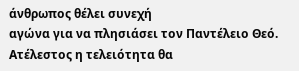άνθρωπος θέλει συνεχή
αγώνα για να πλησιάσει τον Παντέλειο Θεό. Ατέλεστος η τελειότητα θα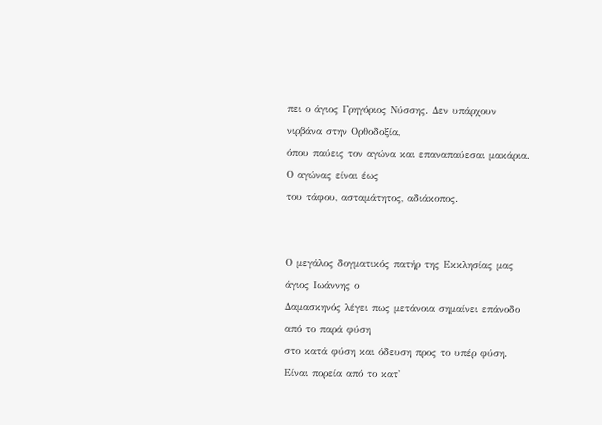πει ο άγιος Γρηγόριος Νύσσης. Δεν υπάρχουν νιρβάνα στην Ορθοδοξία,
όπου παύεις τον αγώνα και επαναπαύεσαι μακάρια. Ο αγώνας είναι έως
του τάφου, ασταμάτητος, αδιάκοπος.


Ο μεγάλος δογματικός πατήρ της Εκκλησίας μας άγιος Ιωάννης ο
Δαμασκηνός λέγει πως μετάνοια σημαίνει επάνοδο από το παρά φύση
στο κατά φύση και όδευση προς το υπέρ φύση. Είναι πορεία από το κατ'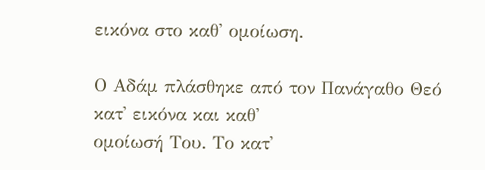εικόνα στο καθ' ομοίωση.

Ο Αδάμ πλάσθηκε από τον Πανάγαθο Θεό κατ' εικόνα και καθ'
ομοίωσή Του. Το κατ'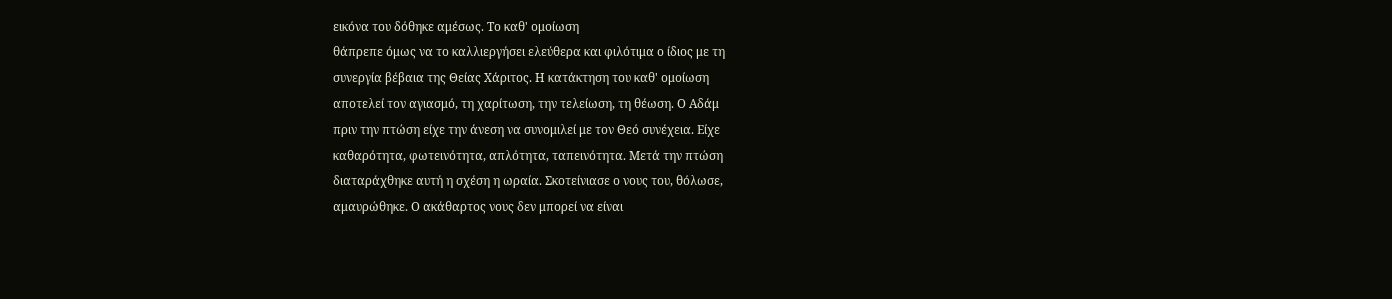εικόνα του δόθηκε αμέσως. Το καθ' ομοίωση
θάπρεπε όμως να το καλλιεργήσει ελεύθερα και φιλότιμα ο ίδιος με τη
συνεργία βέβαια της Θείας Χάριτος. Η κατάκτηση του καθ' ομοίωση
αποτελεί τον αγιασμό, τη χαρίτωση, την τελείωση, τη θέωση. Ο Αδάμ
πριν την πτώση είχε την άνεση να συνομιλεί με τον Θεό συνέχεια. Είχε
καθαρότητα, φωτεινότητα, απλότητα, ταπεινότητα. Μετά την πτώση
διαταράχθηκε αυτή η σχέση η ωραία. Σκοτείνιασε ο νους του, θόλωσε,
αμαυρώθηκε. Ο ακάθαρτος νους δεν μπορεί να είναι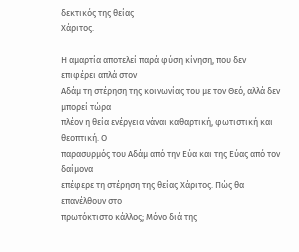δεκτικός της θείας
Χάριτος.

Η αμαρτία αποτελεί παρά φύση κίνηση, που δεν επιφέρει απλά στον
Αδάμ τη στέρηση της κοινωνίας του με τον Θεό, αλλά δεν μπορεί τώρα
πλέον η θεία ενέργεια νάναι καθαρτική, φωτιστική και θεοπτική. Ο
παρασυρμός του Αδάμ από την Εύα και της Εύας από τον δαίμονα
επέφερε τη στέρηση της θείας Χάριτος. Πώς θα επανέλθουν στο
πρωτόκτιστο κάλλος; Μόνο διά της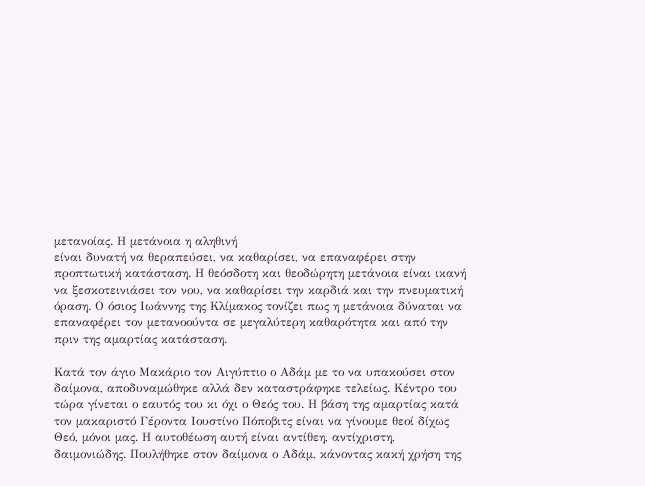μετανοίας. Η μετάνοια η αληθινή
είναι δυνατή να θεραπεύσει, να καθαρίσει, να επαναφέρει στην
προπτωτική κατάσταση. Η θεόσδοτη και θεοδώρητη μετάνοια είναι ικανή
να ξεσκοτεινιάσει τον νου, να καθαρίσει την καρδιά και την πνευματική
όραση. Ο όσιος Ιωάννης της Κλίμακος τονίζει πως η μετάνοια δύναται να
επαναφέρει τον μετανοούντα σε μεγαλύτερη καθαρότητα και από την
πριν της αμαρτίας κατάσταση.

Κατά τον άγιο Μακάριο τον Αιγύπτιο ο Αδάμ με το να υπακούσει στον
δαίμονα, αποδυναμώθηκε αλλά δεν καταστράφηκε τελείως. Κέντρο του
τώρα γίνεται ο εαυτός του κι όχι ο Θεός του. Η βάση της αμαρτίας κατά
τον μακαριστό Γέροντα Ιουστίνο Πόποβιτς είναι να γίνουμε θεοί δίχως
Θεό, μόνοι μας. Η αυτοθέωση αυτή είναι αντίθεη, αντίχριστη,
δαιμονιώδης. Πουλήθηκε στον δαίμονα ο Αδάμ, κάνοντας κακή χρήση της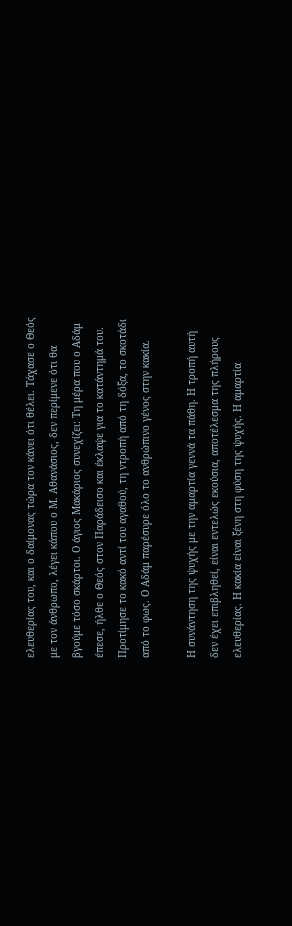ελευθερίας του, και ο δαίμονας τώρα τον κάνει ότι θέλει. Τάχασε ο Θεός
με τον άνθρωπο, λέγει κάπου ο Μ. Αθανάσιος, δεν περίμενε ότι θα
βγούμε τόσο σκάρτοι. Ο άγιος Μακάριος συνεχίζει: Τη μέρα που ο Αδάμ
έπεσε, ήλθε ο Θεός στον Παράδεισο και έκλαψε για το κατάντημά του.
Προτίμησε το κακό αντί του αγαθού, τη ντροπή από τη δόξα, το σκοτάδι
από το φως. Ο Αδάμ παρέσυρε όλο το ανθρώπινο γένος στην κακία.

Η συνάντηση της ψυχής με την αμαρτία γεννά τα πάθη. Η τροπή αυτή
δεν έχει επιβληθεί, είναι εντελώς εκούσια, αποτέλεσμα της πλήρους
ελευθερίας. Η κακία είναι ξένη στη φύση της ψυχής. Η αμαρτία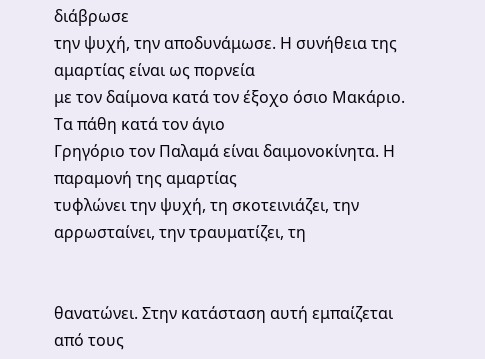διάβρωσε
την ψυχή, την αποδυνάμωσε. Η συνήθεια της αμαρτίας είναι ως πορνεία
με τον δαίμονα κατά τον έξοχο όσιο Μακάριο. Τα πάθη κατά τον άγιο
Γρηγόριο τον Παλαμά είναι δαιμονοκίνητα. Η παραμονή της αμαρτίας
τυφλώνει την ψυχή, τη σκοτεινιάζει, την αρρωσταίνει, την τραυματίζει, τη


θανατώνει. Στην κατάσταση αυτή εμπαίζεται από τους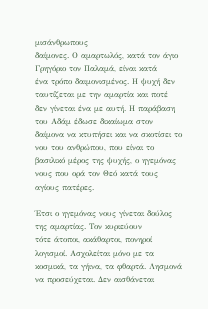μισάνθρωπους
δαίμονες. Ο αμαρτωλός, κατά τον άγιο Γρηγόριο τον Παλαμά, είναι κατά
ένα τρόπο δαιμονισμένος. Η ψυχή δεν ταυτίζεται με την αμαρτία και ποτέ
δεν γίνεται ένα με αυτή. Η παράβαση του Αδάμ έδωσε δικαίωμα στον
δαίμονα να κτυπήσει και να σκοτίσει το νου του ανθρώπου, που είναι το
βασιλικό μέρος της ψυχής, ο ηγεμόνας νους που ορά τον Θεό κατά τους
αγίους πατέρες.

Έτσι ο ηγεμόνας νους γίνεται δούλος της αμαρτίας. Τον κυριεύουν
τότε άτοποι, ακάθαρτοι, πονηροί λογισμοί. Ασχολείται μόνο με τα
κοσμικά, τα γήινα, τα φθαρτά. Λησμονά να προσεύχεται. Δεν αισθάνεται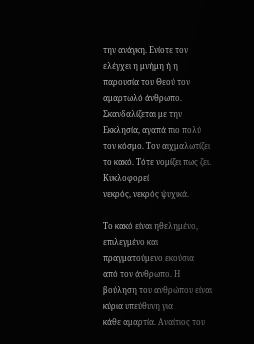την ανάγκη. Ενίοτε τον ελέγχει η μνήμη ή η παρουσία του Θεού τον
αμαρτωλό άνθρωπο. Σκανδαλίζεται με την Εκκλησία, αγαπά πιο πολύ
τον κόσμο. Τον αιχμαλωτίζει το κακό. Τότε νομίζει πως ζει. Κυκλοφορεί
νεκρός, νεκρός ψυχικά.

Το κακό είναι ηθελημένο, επιλεγμένο και πραγματούμενο εκούσια
από τον άνθρωπο. Η βούληση του ανθρώπου είναι κύρια υπεύθυνη για
κάθε αμαρτία. Αναίτιος του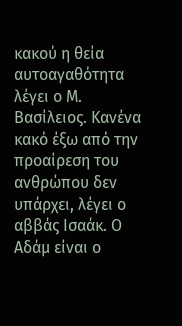κακού η θεία αυτοαγαθότητα λέγει ο Μ.
Βασίλειος. Κανένα κακό έξω από την προαίρεση του ανθρώπου δεν
υπάρχει, λέγει ο αββάς Ισαάκ. Ο Αδάμ είναι ο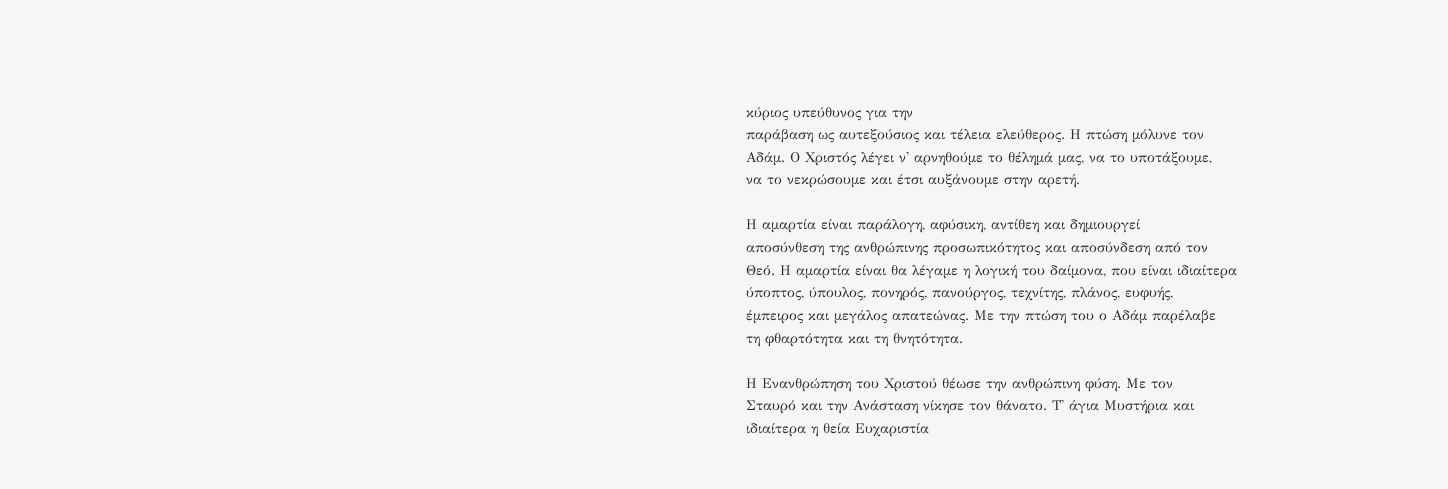κύριος υπεύθυνος για την
παράβαση ως αυτεξούσιος και τέλεια ελεύθερος. Η πτώση μόλυνε τον
Αδάμ. Ο Χριστός λέγει ν' αρνηθούμε το θέλημά μας, να το υποτάξουμε,
να το νεκρώσουμε και έτσι αυξάνουμε στην αρετή.

Η αμαρτία είναι παράλογη, αφύσικη, αντίθεη και δημιουργεί
αποσύνθεση της ανθρώπινης προσωπικότητος και αποσύνδεση από τον
Θεό. Η αμαρτία είναι θα λέγαμε η λογική του δαίμονα, που είναι ιδιαίτερα
ύποπτος, ύπουλος, πονηρός, πανούργος, τεχνίτης, πλάνος, ευφυής,
έμπειρος και μεγάλος απατεώνας. Με την πτώση του ο Αδάμ παρέλαβε
τη φθαρτότητα και τη θνητότητα.

Η Ενανθρώπηση του Χριστού θέωσε την ανθρώπινη φύση. Με τον
Σταυρό και την Ανάσταση νίκησε τον θάνατο. Τ' άγια Μυστήρια και
ιδιαίτερα η θεία Ευχαριστία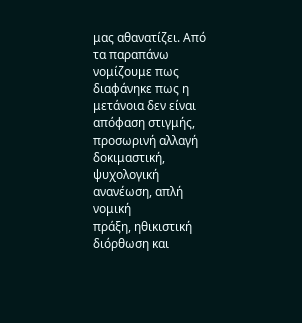μας αθανατίζει. Από τα παραπάνω
νομίζουμε πως διαφάνηκε πως η μετάνοια δεν είναι απόφαση στιγμής,
προσωρινή αλλαγή δοκιμαστική, ψυχολογική ανανέωση, απλή νομική
πράξη, ηθικιστική διόρθωση και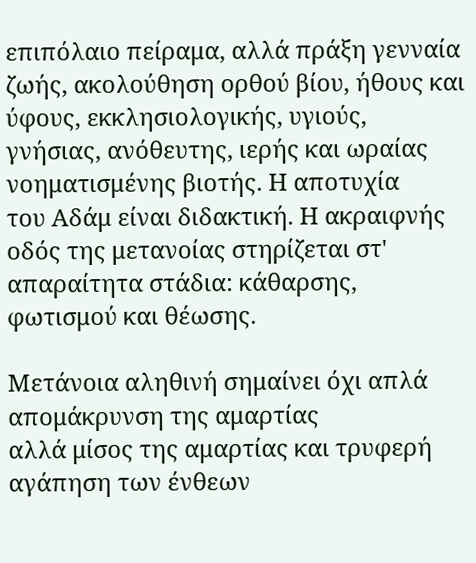επιπόλαιο πείραμα, αλλά πράξη γενναία
ζωής, ακολούθηση ορθού βίου, ήθους και ύφους, εκκλησιολογικής, υγιούς,
γνήσιας, ανόθευτης, ιερής και ωραίας νοηματισμένης βιοτής. Η αποτυχία
του Αδάμ είναι διδακτική. Η ακραιφνής οδός της μετανοίας στηρίζεται στ'
απαραίτητα στάδια: κάθαρσης, φωτισμού και θέωσης.

Μετάνοια αληθινή σημαίνει όχι απλά απομάκρυνση της αμαρτίας
αλλά μίσος της αμαρτίας και τρυφερή αγάπηση των ένθεων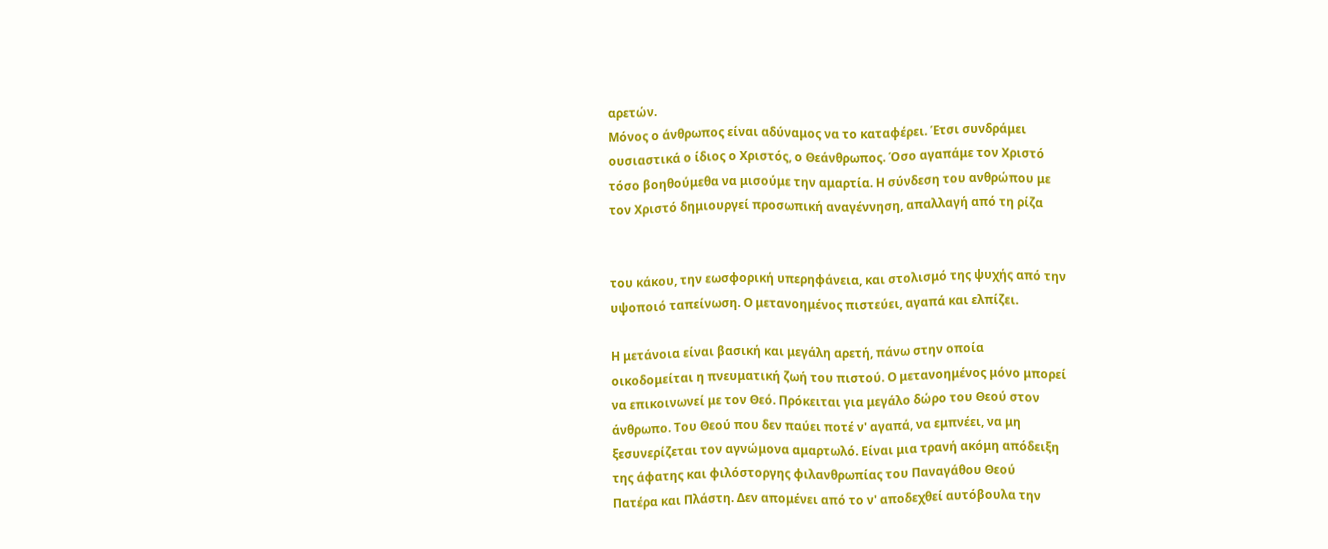αρετών.
Μόνος ο άνθρωπος είναι αδύναμος να το καταφέρει. Έτσι συνδράμει
ουσιαστικά ο ίδιος ο Χριστός, ο Θεάνθρωπος. Όσο αγαπάμε τον Χριστό
τόσο βοηθούμεθα να μισούμε την αμαρτία. Η σύνδεση του ανθρώπου με
τον Χριστό δημιουργεί προσωπική αναγέννηση, απαλλαγή από τη ρίζα


του κάκου, την εωσφορική υπερηφάνεια, και στολισμό της ψυχής από την
υψοποιό ταπείνωση. Ο μετανοημένος πιστεύει, αγαπά και ελπίζει.

Η μετάνοια είναι βασική και μεγάλη αρετή, πάνω στην οποία
οικοδομείται η πνευματική ζωή του πιστού. Ο μετανοημένος μόνο μπορεί
να επικοινωνεί με τον Θεό. Πρόκειται για μεγάλο δώρο του Θεού στον
άνθρωπο. Του Θεού που δεν παύει ποτέ ν' αγαπά, να εμπνέει, να μη
ξεσυνερίζεται τον αγνώμονα αμαρτωλό. Είναι μια τρανή ακόμη απόδειξη
της άφατης και φιλόστοργης φιλανθρωπίας του Παναγάθου Θεού
Πατέρα και Πλάστη. Δεν απομένει από το ν' αποδεχθεί αυτόβουλα την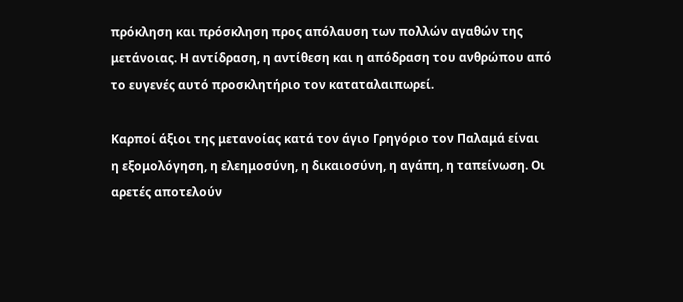πρόκληση και πρόσκληση προς απόλαυση των πολλών αγαθών της
μετάνοιας. Η αντίδραση, η αντίθεση και η απόδραση του ανθρώπου από
το ευγενές αυτό προσκλητήριο τον καταταλαιπωρεί.

Καρποί άξιοι της μετανοίας κατά τον άγιο Γρηγόριο τον Παλαμά είναι
η εξομολόγηση, η ελεημοσύνη, η δικαιοσύνη, η αγάπη, η ταπείνωση. Οι
αρετές αποτελούν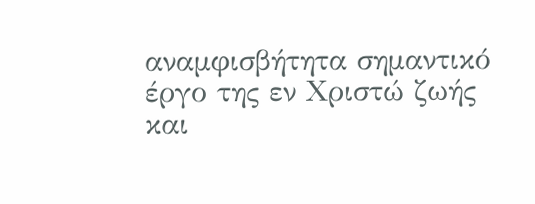αναμφισβήτητα σημαντικό έργο της εν Χριστώ ζωής
και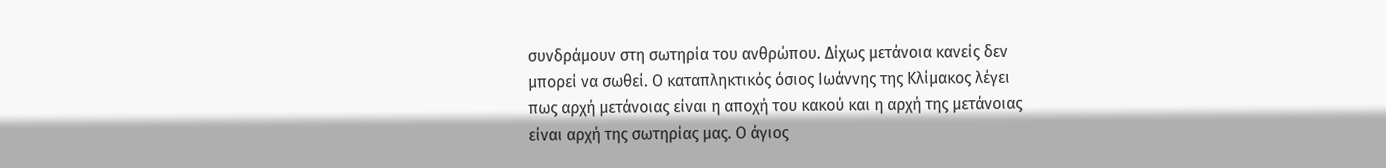συνδράμουν στη σωτηρία του ανθρώπου. Δίχως μετάνοια κανείς δεν
μπορεί να σωθεί. Ο καταπληκτικός όσιος Ιωάννης της Κλίμακος λέγει
πως αρχή μετάνοιας είναι η αποχή του κακού και η αρχή της μετάνοιας
είναι αρχή της σωτηρίας μας. Ο άγιος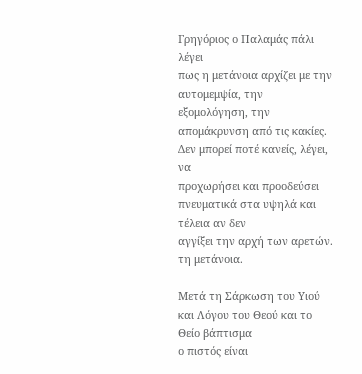Γρηγόριος ο Παλαμάς πάλι λέγει
πως η μετάνοια αρχίζει με την αυτομεμψία, την εξομολόγηση, την
απομάκρυνση από τις κακίες. Δεν μπορεί ποτέ κανείς, λέγει, να
προχωρήσει και προοδεύσει πνευματικά στα υψηλά και τέλεια αν δεν
αγγίξει την αρχή των αρετών. τη μετάνοια.

Μετά τη Σάρκωση του Υιού και Λόγου του Θεού και το Θείο βάπτισμα
ο πιστός είναι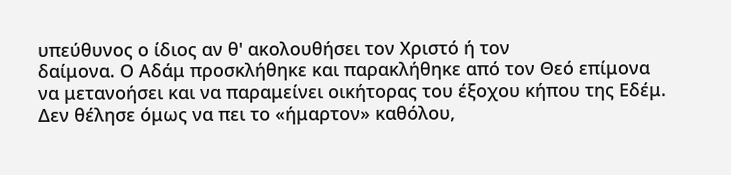υπεύθυνος ο ίδιος αν θ' ακολουθήσει τον Χριστό ή τον
δαίμονα. Ο Αδάμ προσκλήθηκε και παρακλήθηκε από τον Θεό επίμονα
να μετανοήσει και να παραμείνει οικήτορας του έξοχου κήπου της Εδέμ.
Δεν θέλησε όμως να πει το «ήμαρτον» καθόλου,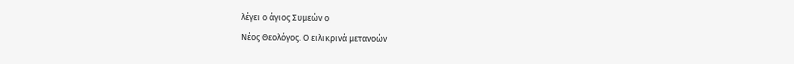λέγει ο άγιος Συμεών ο
Νέος Θεολόγος. Ο ειλικρινά μετανοών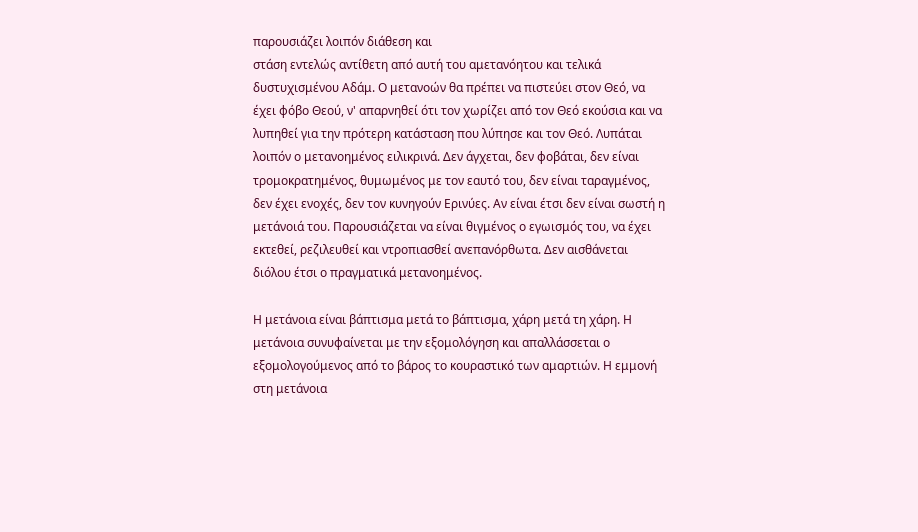παρουσιάζει λοιπόν διάθεση και
στάση εντελώς αντίθετη από αυτή του αμετανόητου και τελικά
δυστυχισμένου Αδάμ. Ο μετανοών θα πρέπει να πιστεύει στον Θεό, να
έχει φόβο Θεού, ν' απαρνηθεί ότι τον χωρίζει από τον Θεό εκούσια και να
λυπηθεί για την πρότερη κατάσταση που λύπησε και τον Θεό. Λυπάται
λοιπόν ο μετανοημένος ειλικρινά. Δεν άγχεται, δεν φοβάται, δεν είναι
τρομοκρατημένος, θυμωμένος με τον εαυτό του, δεν είναι ταραγμένος,
δεν έχει ενοχές, δεν τον κυνηγούν Ερινύες. Αν είναι έτσι δεν είναι σωστή η
μετάνοιά του. Παρουσιάζεται να είναι θιγμένος ο εγωισμός του, να έχει
εκτεθεί, ρεζιλευθεί και ντροπιασθεί ανεπανόρθωτα. Δεν αισθάνεται
διόλου έτσι ο πραγματικά μετανοημένος.

Η μετάνοια είναι βάπτισμα μετά το βάπτισμα, χάρη μετά τη χάρη. Η
μετάνοια συνυφαίνεται με την εξομολόγηση και απαλλάσσεται ο
εξομολογούμενος από το βάρος το κουραστικό των αμαρτιών. Η εμμονή
στη μετάνοια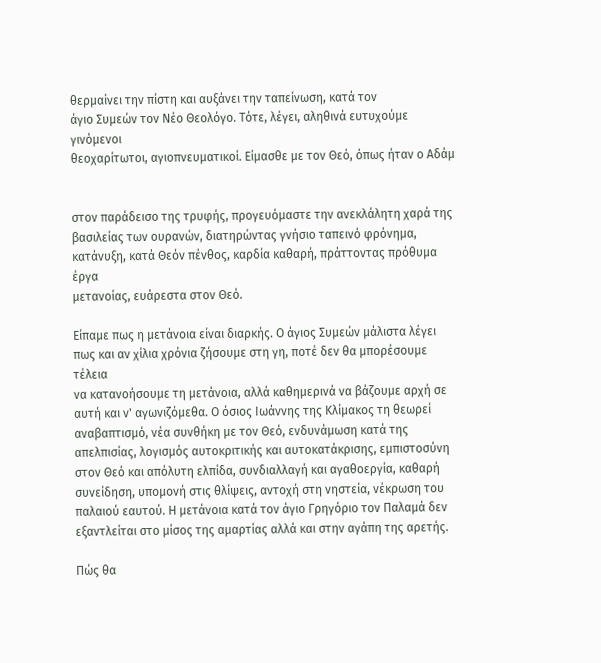θερμαίνει την πίστη και αυξάνει την ταπείνωση, κατά τον
άγιο Συμεών τον Νέο Θεολόγο. Τότε, λέγει, αληθινά ευτυχούμε γινόμενοι
θεοχαρίτωτοι, αγιοπνευματικοί. Είμασθε με τον Θεό, όπως ήταν ο Αδάμ


στον παράδεισο της τρυφής, προγευόμαστε την ανεκλάλητη χαρά της
βασιλείας των ουρανών, διατηρώντας γνήσιο ταπεινό φρόνημα,
κατάνυξη, κατά Θεόν πένθος, καρδία καθαρή, πράττοντας πρόθυμα έργα
μετανοίας, ευάρεστα στον Θεό.

Είπαμε πως η μετάνοια είναι διαρκής. Ο άγιος Συμεών μάλιστα λέγει
πως και αν χίλια χρόνια ζήσουμε στη γη, ποτέ δεν θα μπορέσουμε τέλεια
να κατανοήσουμε τη μετάνοια, αλλά καθημερινά να βάζουμε αρχή σε
αυτή και ν' αγωνιζόμεθα. Ο όσιος Ιωάννης της Κλίμακος τη θεωρεί
αναβαπτισμό, νέα συνθήκη με τον Θεό, ενδυνάμωση κατά της
απελπισίας, λογισμός αυτοκριτικής και αυτοκατάκρισης, εμπιστοσύνη
στον Θεό και απόλυτη ελπίδα, συνδιαλλαγή και αγαθοεργία, καθαρή
συνείδηση, υπομονή στις θλίψεις, αντοχή στη νηστεία, νέκρωση του
παλαιού εαυτού. Η μετάνοια κατά τον άγιο Γρηγόριο τον Παλαμά δεν
εξαντλείται στο μίσος της αμαρτίας αλλά και στην αγάπη της αρετής.

Πώς θα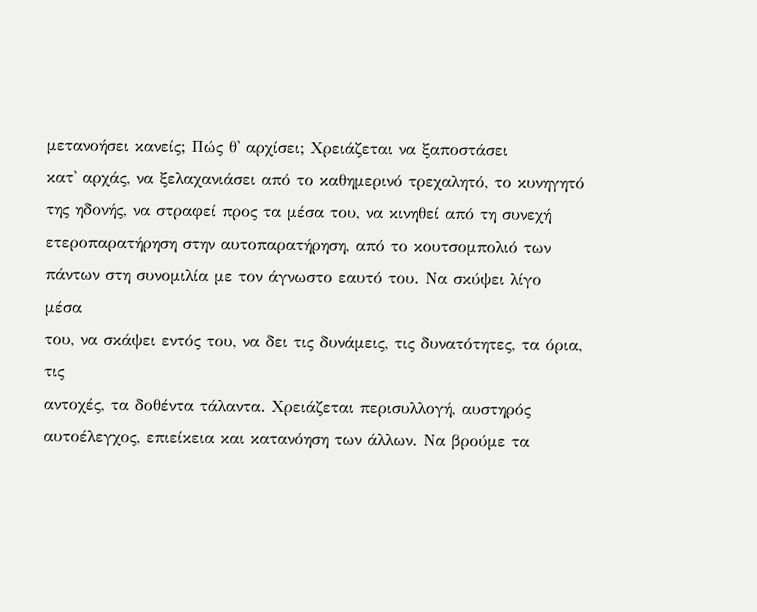μετανοήσει κανείς; Πώς θ' αρχίσει; Χρειάζεται να ξαποστάσει
κατ' αρχάς, να ξελαχανιάσει από το καθημερινό τρεχαλητό, το κυνηγητό
της ηδονής, να στραφεί προς τα μέσα του, να κινηθεί από τη συνεχή
ετεροπαρατήρηση στην αυτοπαρατήρηση, από το κουτσομπολιό των
πάντων στη συνομιλία με τον άγνωστο εαυτό του. Να σκύψει λίγο μέσα
του, να σκάψει εντός του, να δει τις δυνάμεις, τις δυνατότητες, τα όρια, τις
αντοχές, τα δοθέντα τάλαντα. Χρειάζεται περισυλλογή, αυστηρός
αυτοέλεγχος, επιείκεια και κατανόηση των άλλων. Να βρούμε τα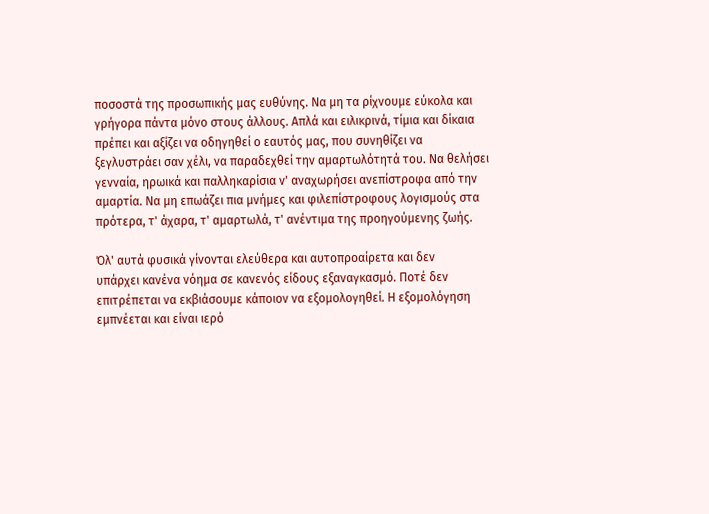ποσοστά της προσωπικής μας ευθύνης. Να μη τα ρίχνουμε εύκολα και
γρήγορα πάντα μόνο στους άλλους. Απλά και ειλικρινά, τίμια και δίκαια
πρέπει και αξίζει να οδηγηθεί ο εαυτός μας, που συνηθίζει να
ξεγλυστράει σαν χέλι, να παραδεχθεί την αμαρτωλότητά του. Να θελήσει
γενναία, ηρωικά και παλληκαρίσια ν' αναχωρήσει ανεπίστροφα από την
αμαρτία. Να μη επωάζει πια μνήμες και φιλεπίστροφους λογισμούς στα
πρότερα, τ' άχαρα, τ' αμαρτωλά, τ' ανέντιμα της προηγούμενης ζωής.

Όλ' αυτά φυσικά γίνονται ελεύθερα και αυτοπροαίρετα και δεν
υπάρχει κανένα νόημα σε κανενός είδους εξαναγκασμό. Ποτέ δεν
επιτρέπεται να εκβιάσουμε κάποιον να εξομολογηθεί. Η εξομολόγηση
εμπνέεται και είναι ιερό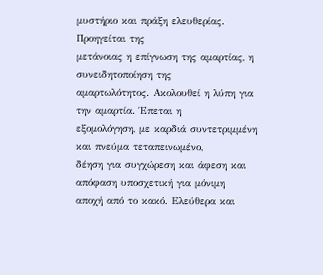μυστήριο και πράξη ελευθερίας. Προηγείται της
μετάνοιας η επίγνωση της αμαρτίας, η συνειδητοποίηση της
αμαρτωλότητος. Ακολουθεί η λύπη για την αμαρτία. Έπεται η
εξομολόγηση, με καρδιά συντετριμμένη και πνεύμα τεταπεινωμένο,
δέηση για συγχώρεση και άφεση και απόφαση υποσχετική για μόνιμη
αποχή από το κακό. Ελεύθερα και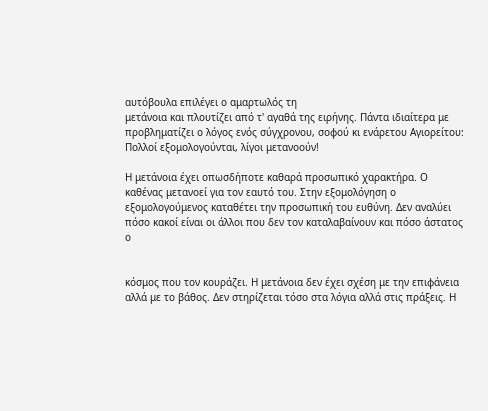αυτόβουλα επιλέγει ο αμαρτωλός τη
μετάνοια και πλουτίζει από τ' αγαθά της ειρήνης. Πάντα ιδιαίτερα με
προβληματίζει ο λόγος ενός σύγχρονου, σοφού κι ενάρετου Αγιορείτου:
Πολλοί εξομολογούνται, λίγοι μετανοούν!

Η μετάνοια έχει οπωσδήποτε καθαρά προσωπικό χαρακτήρα. Ο
καθένας μετανοεί για τον εαυτό του. Στην εξομολόγηση ο
εξομολογούμενος καταθέτει την προσωπική του ευθύνη. Δεν αναλύει
πόσο κακοί είναι οι άλλοι που δεν τον καταλαβαίνουν και πόσο άστατος ο


κόσμος που τον κουράζει. Η μετάνοια δεν έχει σχέση με την επιφάνεια
αλλά με το βάθος. Δεν στηρίζεται τόσο στα λόγια αλλά στις πράξεις. Η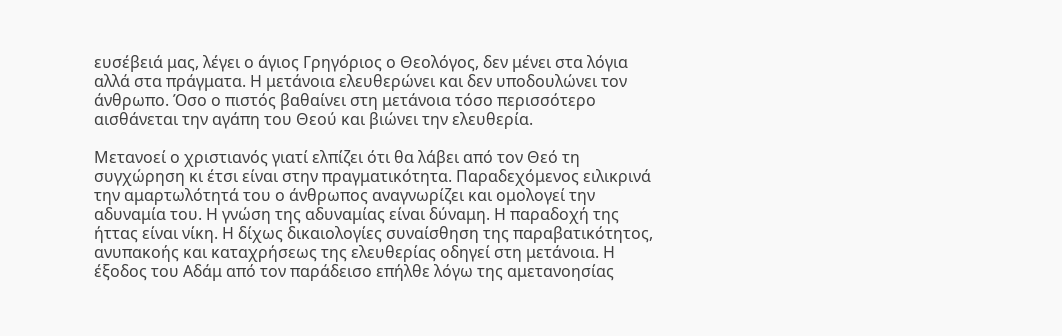ευσέβειά μας, λέγει ο άγιος Γρηγόριος ο Θεολόγος, δεν μένει στα λόγια
αλλά στα πράγματα. Η μετάνοια ελευθερώνει και δεν υποδουλώνει τον
άνθρωπο. Όσο ο πιστός βαθαίνει στη μετάνοια τόσο περισσότερο
αισθάνεται την αγάπη του Θεού και βιώνει την ελευθερία.

Μετανοεί ο χριστιανός γιατί ελπίζει ότι θα λάβει από τον Θεό τη
συγχώρηση κι έτσι είναι στην πραγματικότητα. Παραδεχόμενος ειλικρινά
την αμαρτωλότητά του ο άνθρωπος αναγνωρίζει και ομολογεί την
αδυναμία του. Η γνώση της αδυναμίας είναι δύναμη. Η παραδοχή της
ήττας είναι νίκη. Η δίχως δικαιολογίες συναίσθηση της παραβατικότητος,
ανυπακοής και καταχρήσεως της ελευθερίας οδηγεί στη μετάνοια. Η
έξοδος του Αδάμ από τον παράδεισο επήλθε λόγω της αμετανοησίας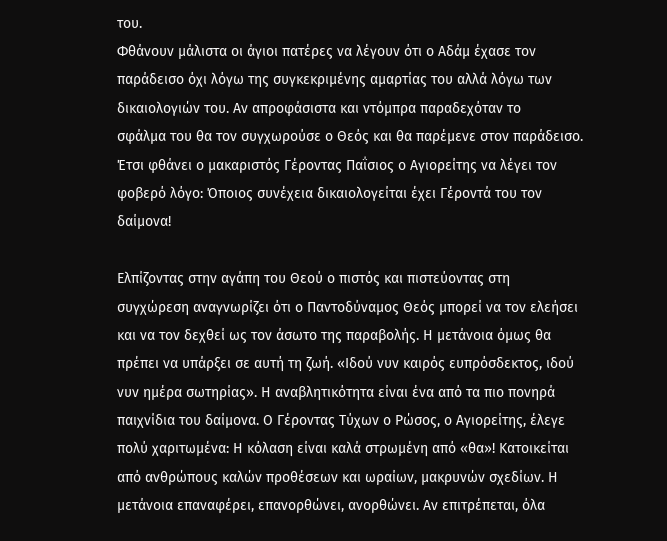του.
Φθάνουν μάλιστα οι άγιοι πατέρες να λέγουν ότι ο Αδάμ έχασε τον
παράδεισο όχι λόγω της συγκεκριμένης αμαρτίας του αλλά λόγω των
δικαιολογιών του. Αν απροφάσιστα και ντόμπρα παραδεχόταν το
σφάλμα του θα τον συγχωρούσε ο Θεός και θα παρέμενε στον παράδεισο.
Έτσι φθάνει ο μακαριστός Γέροντας Παΐσιος ο Αγιορείτης να λέγει τον
φοβερό λόγο: Όποιος συνέχεια δικαιολογείται έχει Γέροντά του τον
δαίμονα!

Ελπίζοντας στην αγάπη του Θεού ο πιστός και πιστεύοντας στη
συγχώρεση αναγνωρίζει ότι ο Παντοδύναμος Θεός μπορεί να τον ελεήσει
και να τον δεχθεί ως τον άσωτο της παραβολής. Η μετάνοια όμως θα
πρέπει να υπάρξει σε αυτή τη ζωή. «Ιδού νυν καιρός ευπρόσδεκτος, ιδού
νυν ημέρα σωτηρίας». Η αναβλητικότητα είναι ένα από τα πιο πονηρά
παιχνίδια του δαίμονα. Ο Γέροντας Τύχων ο Ρώσος, ο Αγιορείτης, έλεγε
πολύ χαριτωμένα: Η κόλαση είναι καλά στρωμένη από «θα»! Κατοικείται
από ανθρώπους καλών προθέσεων και ωραίων, μακρυνών σχεδίων. Η
μετάνοια επαναφέρει, επανορθώνει, ανορθώνει. Αν επιτρέπεται, όλα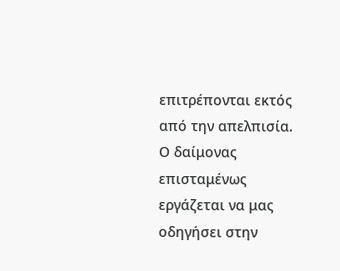επιτρέπονται εκτός από την απελπισία. Ο δαίμονας επισταμένως
εργάζεται να μας οδηγήσει στην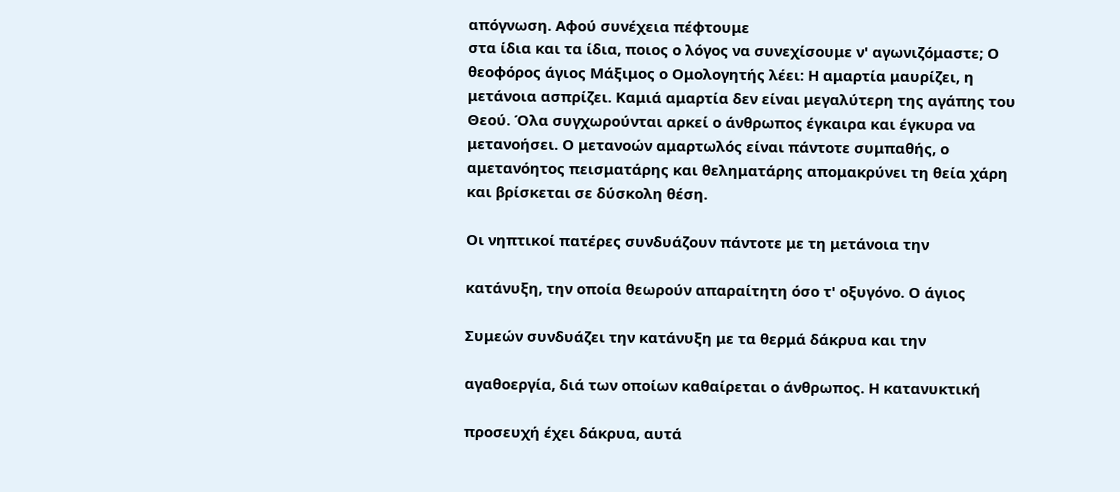απόγνωση. Αφού συνέχεια πέφτουμε
στα ίδια και τα ίδια, ποιος ο λόγος να συνεχίσουμε ν' αγωνιζόμαστε; Ο
θεοφόρος άγιος Μάξιμος ο Ομολογητής λέει: Η αμαρτία μαυρίζει, η
μετάνοια ασπρίζει. Καμιά αμαρτία δεν είναι μεγαλύτερη της αγάπης του
Θεού. Όλα συγχωρούνται αρκεί ο άνθρωπος έγκαιρα και έγκυρα να
μετανοήσει. Ο μετανοών αμαρτωλός είναι πάντοτε συμπαθής, ο
αμετανόητος πεισματάρης και θεληματάρης απομακρύνει τη θεία χάρη
και βρίσκεται σε δύσκολη θέση.

Οι νηπτικοί πατέρες συνδυάζουν πάντοτε με τη μετάνοια την

κατάνυξη, την οποία θεωρούν απαραίτητη όσο τ' οξυγόνο. Ο άγιος

Συμεών συνδυάζει την κατάνυξη με τα θερμά δάκρυα και την

αγαθοεργία, διά των οποίων καθαίρεται ο άνθρωπος. Η κατανυκτική

προσευχή έχει δάκρυα, αυτά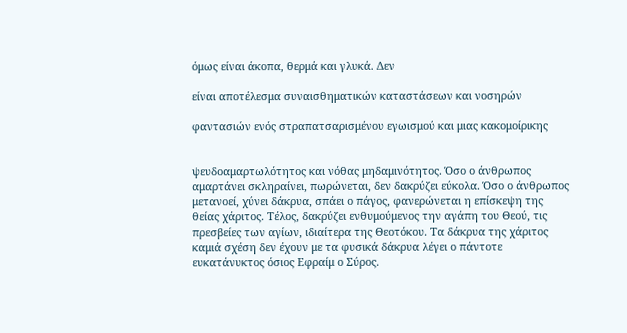όμως είναι άκοπα, θερμά και γλυκά. Δεν

είναι αποτέλεσμα συναισθηματικών καταστάσεων και νοσηρών

φαντασιών ενός στραπατσαρισμένου εγωισμού και μιας κακομοίρικης


ψευδοαμαρτωλότητος και νόθας μηδαμινότητος. Όσο ο άνθρωπος
αμαρτάνει σκληραίνει, πωρώνεται, δεν δακρύζει εύκολα. Όσο ο άνθρωπος
μετανοεί, χύνει δάκρυα, σπάει ο πάγος, φανερώνεται η επίσκεψη της
θείας χάριτος. Τέλος, δακρύζει ενθυμούμενος την αγάπη του Θεού, τις
πρεσβείες των αγίων, ιδιαίτερα της Θεοτόκου. Τα δάκρυα της χάριτος
καμιά σχέση δεν έχουν με τα φυσικά δάκρυα λέγει ο πάντοτε
ευκατάνυκτος όσιος Εφραίμ ο Σύρος.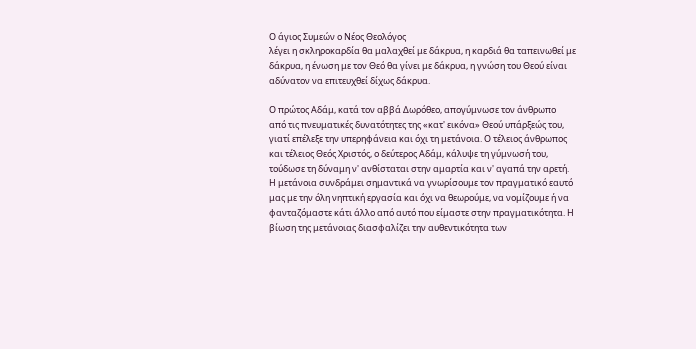Ο άγιος Συμεών ο Νέος Θεολόγος
λέγει η σκληροκαρδία θα μαλαχθεί με δάκρυα, η καρδιά θα ταπεινωθεί με
δάκρυα, η ένωση με τον Θεό θα γίνει με δάκρυα, η γνώση του Θεού είναι
αδύνατον να επιτευχθεί δίχως δάκρυα.

Ο πρώτος Αδάμ, κατά τον αββά Δωρόθεο, απογύμνωσε τον άνθρωπο
από τις πνευματικές δυνατότητες της «κατ' εικόνα» Θεού υπάρξεώς του,
γιατί επέλεξε την υπερηφάνεια και όχι τη μετάνοια. Ο τέλειος άνθρωπος
και τέλειος Θεός Χριστός, ο δεύτερος Αδάμ, κάλυψε τη γύμνωσή του,
τούδωσε τη δύναμη ν' ανθίσταται στην αμαρτία και ν' αγαπά την αρετή.
Η μετάνοια συνδράμει σημαντικά να γνωρίσουμε τον πραγματικό εαυτό
μας με την όλη νηπτική εργασία και όχι να θεωρούμε, να νομίζουμε ή να
φανταζόμαστε κάτι άλλο από αυτό που είμαστε στην πραγματικότητα. Η
βίωση της μετάνοιας διασφαλίζει την αυθεντικότητα των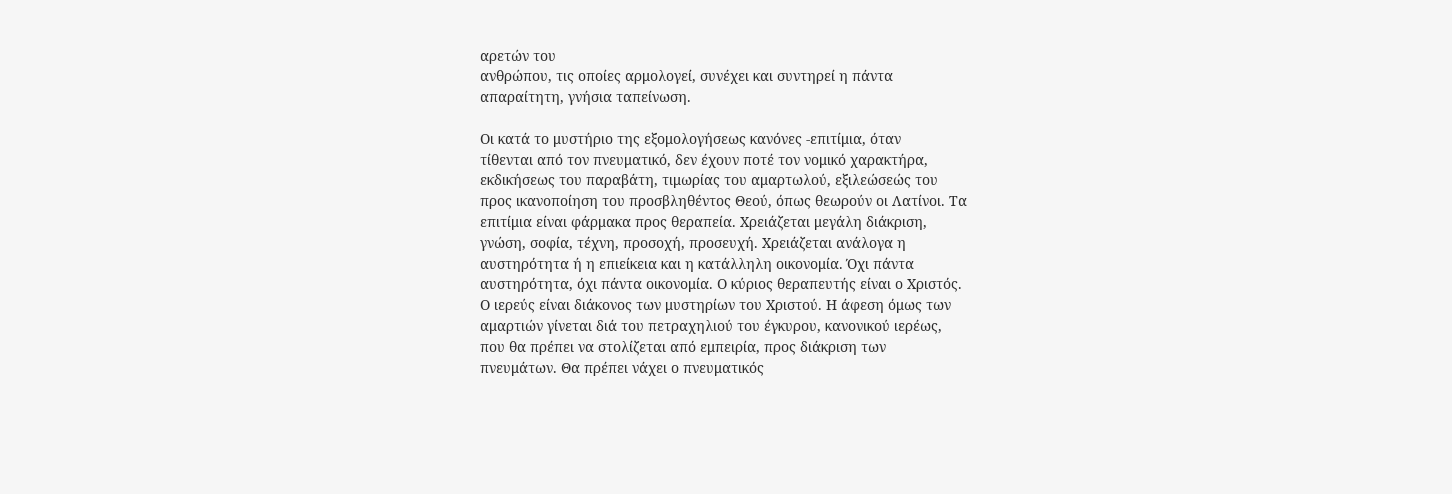αρετών του
ανθρώπου, τις οποίες αρμολογεί, συνέχει και συντηρεί η πάντα
απαραίτητη, γνήσια ταπείνωση.

Οι κατά το μυστήριο της εξομολογήσεως κανόνες -επιτίμια, όταν
τίθενται από τον πνευματικό, δεν έχουν ποτέ τον νομικό χαρακτήρα,
εκδικήσεως του παραβάτη, τιμωρίας του αμαρτωλού, εξιλεώσεώς του
προς ικανοποίηση του προσβληθέντος Θεού, όπως θεωρούν οι Λατίνοι. Τα
επιτίμια είναι φάρμακα προς θεραπεία. Χρειάζεται μεγάλη διάκριση,
γνώση, σοφία, τέχνη, προσοχή, προσευχή. Χρειάζεται ανάλογα η
αυστηρότητα ή η επιείκεια και η κατάλληλη οικονομία. Όχι πάντα
αυστηρότητα, όχι πάντα οικονομία. Ο κύριος θεραπευτής είναι ο Χριστός.
Ο ιερεύς είναι διάκονος των μυστηρίων του Χριστού. Η άφεση όμως των
αμαρτιών γίνεται διά του πετραχηλιού του έγκυρου, κανονικού ιερέως,
που θα πρέπει να στολίζεται από εμπειρία, προς διάκριση των
πνευμάτων. Θα πρέπει νάχει ο πνευματικός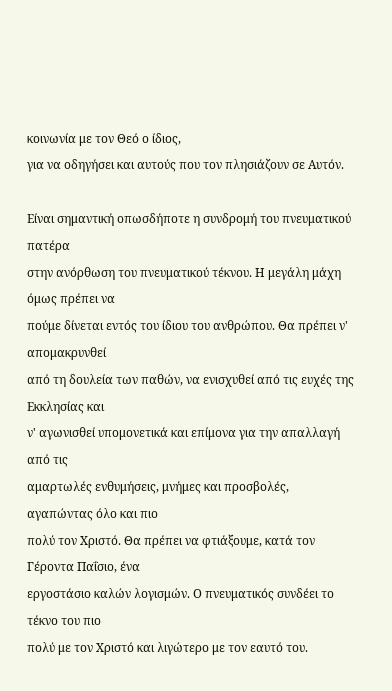κοινωνία με τον Θεό ο ίδιος,
για να οδηγήσει και αυτούς που τον πλησιάζουν σε Αυτόν.

Είναι σημαντική οπωσδήποτε η συνδρομή του πνευματικού πατέρα
στην ανόρθωση του πνευματικού τέκνου. Η μεγάλη μάχη όμως πρέπει να
πούμε δίνεται εντός του ίδιου του ανθρώπου. Θα πρέπει ν' απομακρυνθεί
από τη δουλεία των παθών, να ενισχυθεί από τις ευχές της Εκκλησίας και
ν' αγωνισθεί υπομονετικά και επίμονα για την απαλλαγή από τις
αμαρτωλές ενθυμήσεις, μνήμες και προσβολές, αγαπώντας όλο και πιο
πολύ τον Χριστό. Θα πρέπει να φτιάξουμε, κατά τον Γέροντα Παΐσιο, ένα
εργοστάσιο καλών λογισμών. Ο πνευματικός συνδέει το τέκνο του πιο
πολύ με τον Χριστό και λιγώτερο με τον εαυτό του.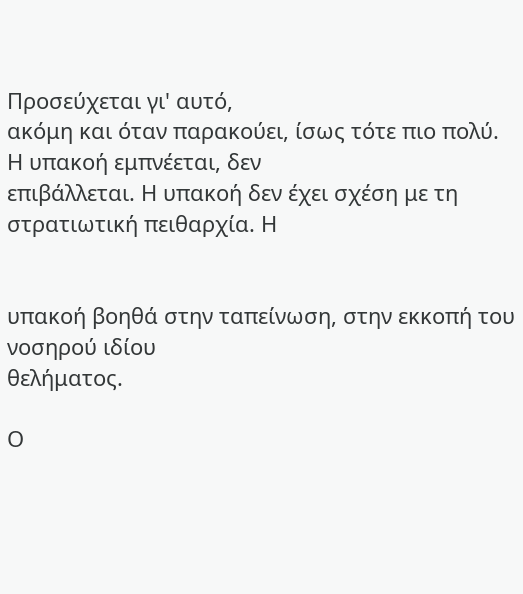Προσεύχεται γι' αυτό,
ακόμη και όταν παρακούει, ίσως τότε πιο πολύ. Η υπακοή εμπνέεται, δεν
επιβάλλεται. Η υπακοή δεν έχει σχέση με τη στρατιωτική πειθαρχία. Η


υπακοή βοηθά στην ταπείνωση, στην εκκοπή του νοσηρού ιδίου
θελήματος.

Ο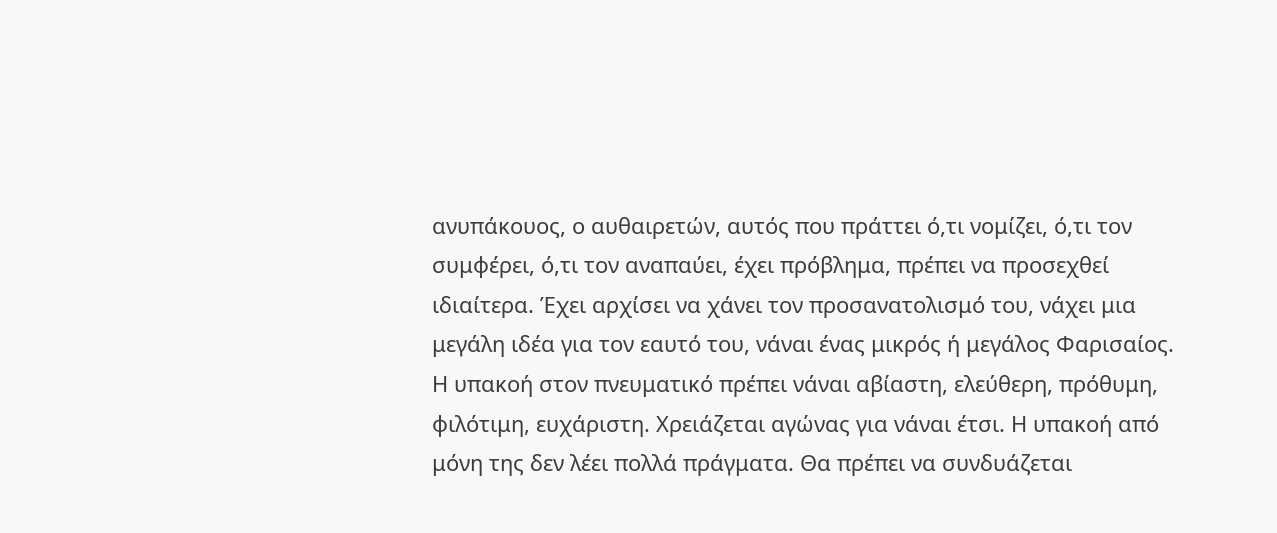ανυπάκουος, ο αυθαιρετών, αυτός που πράττει ό,τι νομίζει, ό,τι τον
συμφέρει, ό,τι τον αναπαύει, έχει πρόβλημα, πρέπει να προσεχθεί
ιδιαίτερα. Έχει αρχίσει να χάνει τον προσανατολισμό του, νάχει μια
μεγάλη ιδέα για τον εαυτό του, νάναι ένας μικρός ή μεγάλος Φαρισαίος.
Η υπακοή στον πνευματικό πρέπει νάναι αβίαστη, ελεύθερη, πρόθυμη,
φιλότιμη, ευχάριστη. Χρειάζεται αγώνας για νάναι έτσι. Η υπακοή από
μόνη της δεν λέει πολλά πράγματα. Θα πρέπει να συνδυάζεται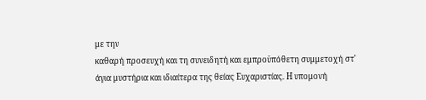με την
καθαρή προσευχή και τη συνειδητή και εμπροϋπόθετη συμμετοχή στ'
άγια μυστήρια και ιδιαίτερα της θείας Ευχαριστίας. Η υπομονή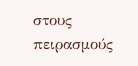στους
πειρασμούς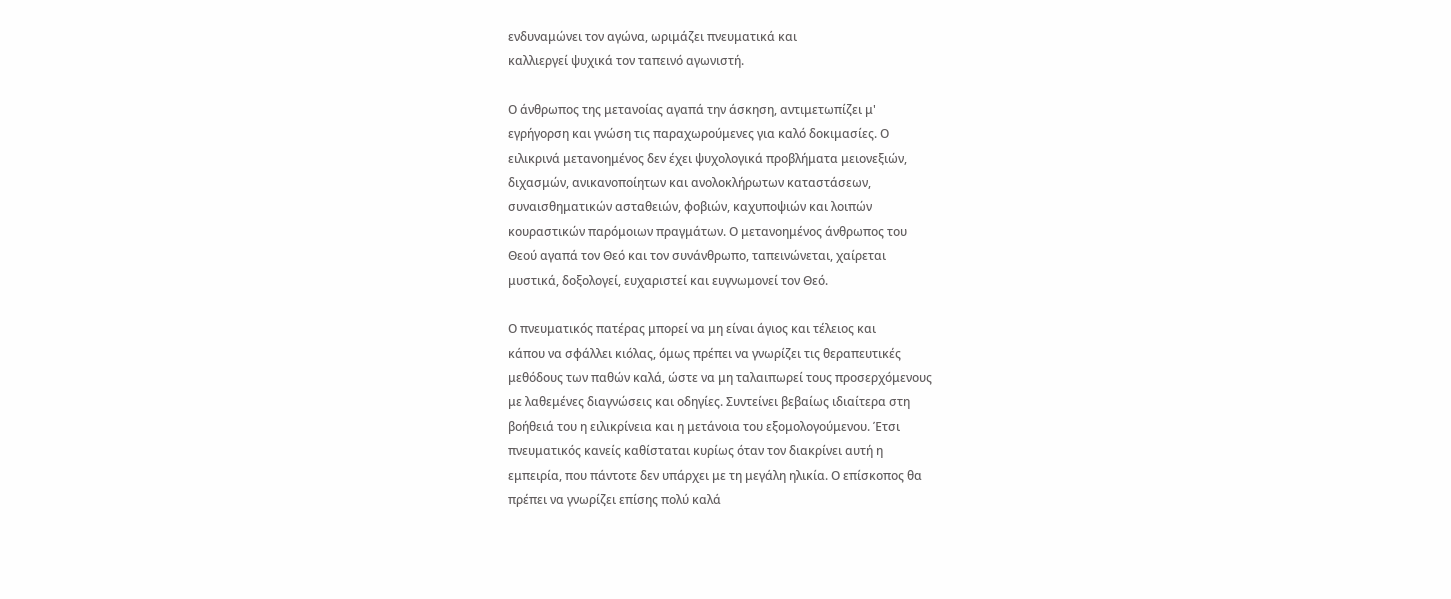ενδυναμώνει τον αγώνα, ωριμάζει πνευματικά και
καλλιεργεί ψυχικά τον ταπεινό αγωνιστή.

Ο άνθρωπος της μετανοίας αγαπά την άσκηση, αντιμετωπίζει μ'
εγρήγορση και γνώση τις παραχωρούμενες για καλό δοκιμασίες. Ο
ειλικρινά μετανοημένος δεν έχει ψυχολογικά προβλήματα μειονεξιών,
διχασμών, ανικανοποίητων και ανολοκλήρωτων καταστάσεων,
συναισθηματικών ασταθειών, φοβιών, καχυποψιών και λοιπών
κουραστικών παρόμοιων πραγμάτων. Ο μετανοημένος άνθρωπος του
Θεού αγαπά τον Θεό και τον συνάνθρωπο, ταπεινώνεται, χαίρεται
μυστικά, δοξολογεί, ευχαριστεί και ευγνωμονεί τον Θεό.

Ο πνευματικός πατέρας μπορεί να μη είναι άγιος και τέλειος και
κάπου να σφάλλει κιόλας, όμως πρέπει να γνωρίζει τις θεραπευτικές
μεθόδους των παθών καλά, ώστε να μη ταλαιπωρεί τους προσερχόμενους
με λαθεμένες διαγνώσεις και οδηγίες. Συντείνει βεβαίως ιδιαίτερα στη
βοήθειά του η ειλικρίνεια και η μετάνοια του εξομολογούμενου. Έτσι
πνευματικός κανείς καθίσταται κυρίως όταν τον διακρίνει αυτή η
εμπειρία, που πάντοτε δεν υπάρχει με τη μεγάλη ηλικία. Ο επίσκοπος θα
πρέπει να γνωρίζει επίσης πολύ καλά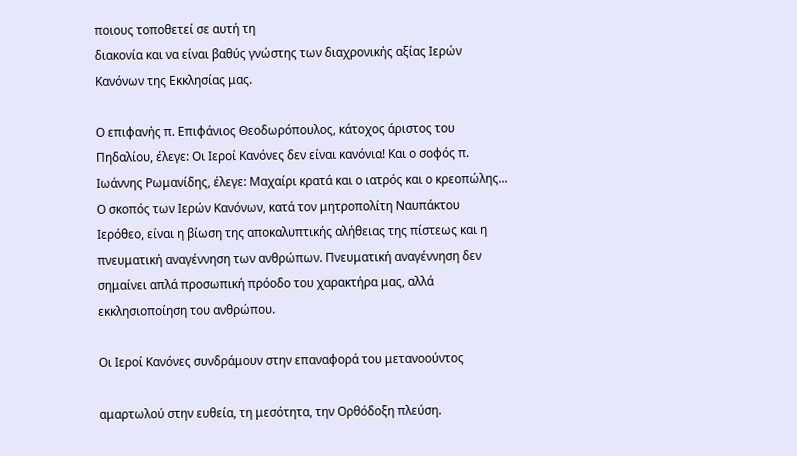ποιους τοποθετεί σε αυτή τη
διακονία και να είναι βαθύς γνώστης των διαχρονικής αξίας Ιερών
Κανόνων της Εκκλησίας μας.

Ο επιφανής π. Επιφάνιος Θεοδωρόπουλος, κάτοχος άριστος του
Πηδαλίου, έλεγε: Οι Ιεροί Κανόνες δεν είναι κανόνια! Και ο σοφός π.
Ιωάννης Ρωμανίδης, έλεγε: Μαχαίρι κρατά και ο ιατρός και ο κρεοπώλης...
Ο σκοπός των Ιερών Κανόνων, κατά τον μητροπολίτη Ναυπάκτου
Ιερόθεο, είναι η βίωση της αποκαλυπτικής αλήθειας της πίστεως και η
πνευματική αναγέννηση των ανθρώπων. Πνευματική αναγέννηση δεν
σημαίνει απλά προσωπική πρόοδο του χαρακτήρα μας, αλλά
εκκλησιοποίηση του ανθρώπου.

Οι Ιεροί Κανόνες συνδράμουν στην επαναφορά του μετανοούντος

αμαρτωλού στην ευθεία, τη μεσότητα, την Ορθόδοξη πλεύση.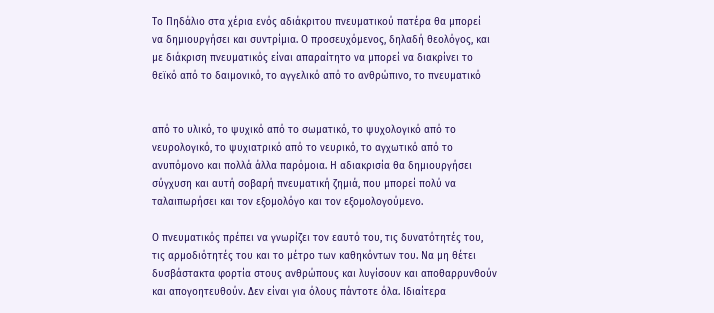Το Πηδάλιο στα χέρια ενός αδιάκριτου πνευματικού πατέρα θα μπορεί
να δημιουργήσει και συντρίμια. Ο προσευχόμενος, δηλαδή θεολόγος, και
με διάκριση πνευματικός είναι απαραίτητο να μπορεί να διακρίνει το
θεϊκό από το δαιμονικό, το αγγελικό από το ανθρώπινο, το πνευματικό


από το υλικό, το ψυχικό από το σωματικό, το ψυχολογικό από το
νευρολογικό, το ψυχιατρικό από το νευρικό, το αγχωτικό από το
ανυπόμονο και πολλά άλλα παρόμοια. Η αδιακρισία θα δημιουργήσει
σύγχυση και αυτή σοβαρή πνευματική ζημιά, που μπορεί πολύ να
ταλαιπωρήσει και τον εξομολόγο και τον εξομολογούμενο.

Ο πνευματικός πρέπει να γνωρίζει τον εαυτό του, τις δυνατότητές του,
τις αρμοδιότητές του και το μέτρο των καθηκόντων του. Να μη θέτει
δυσβάστακτα φορτία στους ανθρώπους και λυγίσουν και αποθαρρυνθούν
και απογοητευθούν. Δεν είναι για όλους πάντοτε όλα. Ιδιαίτερα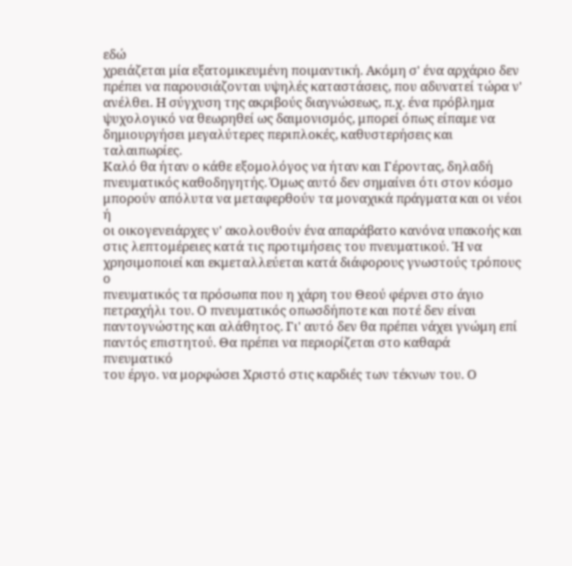εδώ
χρειάζεται μία εξατομικευμένη ποιμαντική. Ακόμη σ' ένα αρχάριο δεν
πρέπει να παρουσιάζονται υψηλές καταστάσεις, που αδυνατεί τώρα ν'
ανέλθει. Η σύγχυση της ακριβούς διαγνώσεως, π.χ. ένα πρόβλημα
ψυχολογικό να θεωρηθεί ως δαιμονισμός, μπορεί όπως είπαμε να
δημιουργήσει μεγαλύτερες περιπλοκές, καθυστερήσεις και ταλαιπωρίες.
Καλό θα ήταν ο κάθε εξομολόγος να ήταν και Γέροντας, δηλαδή
πνευματικός καθοδηγητής. Όμως αυτό δεν σημαίνει ότι στον κόσμο
μπορούν απόλυτα να μεταφερθούν τα μοναχικά πράγματα και οι νέοι ή
οι οικογενειάρχες ν' ακολουθούν ένα απαράβατο κανόνα υπακοής και
στις λεπτομέρειες κατά τις προτιμήσεις του πνευματικού. Ή να
χρησιμοποιεί και εκμεταλλεύεται κατά διάφορους γνωστούς τρόπους ο
πνευματικός τα πρόσωπα που η χάρη του Θεού φέρνει στο άγιο
πετραχήλι του. Ο πνευματικός οπωσδήποτε και ποτέ δεν είναι
παντογνώστης και αλάθητος. Γι' αυτό δεν θα πρέπει νάχει γνώμη επί
παντός επιστητού. Θα πρέπει να περιορίζεται στο καθαρά πνευματικό
του έργο. να μορφώσει Χριστό στις καρδιές των τέκνων του. Ο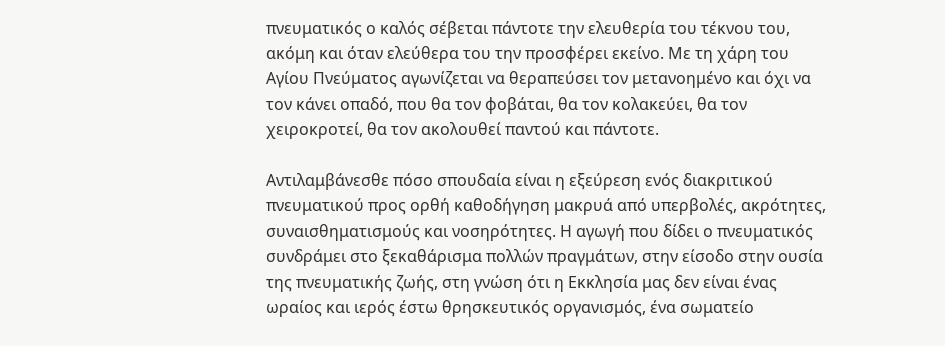πνευματικός ο καλός σέβεται πάντοτε την ελευθερία του τέκνου του,
ακόμη και όταν ελεύθερα του την προσφέρει εκείνο. Με τη χάρη του
Αγίου Πνεύματος αγωνίζεται να θεραπεύσει τον μετανοημένο και όχι να
τον κάνει οπαδό, που θα τον φοβάται, θα τον κολακεύει, θα τον
χειροκροτεί, θα τον ακολουθεί παντού και πάντοτε.

Αντιλαμβάνεσθε πόσο σπουδαία είναι η εξεύρεση ενός διακριτικού
πνευματικού προς ορθή καθοδήγηση μακρυά από υπερβολές, ακρότητες,
συναισθηματισμούς και νοσηρότητες. Η αγωγή που δίδει ο πνευματικός
συνδράμει στο ξεκαθάρισμα πολλών πραγμάτων, στην είσοδο στην ουσία
της πνευματικής ζωής, στη γνώση ότι η Εκκλησία μας δεν είναι ένας
ωραίος και ιερός έστω θρησκευτικός οργανισμός, ένα σωματείο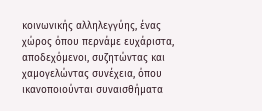κοινωνικής αλληλεγγύης, ένας χώρος όπου περνάμε ευχάριστα,
αποδεχόμενοι, συζητώντας και χαμογελώντας συνέχεια, όπου
ικανοποιούνται συναισθήματα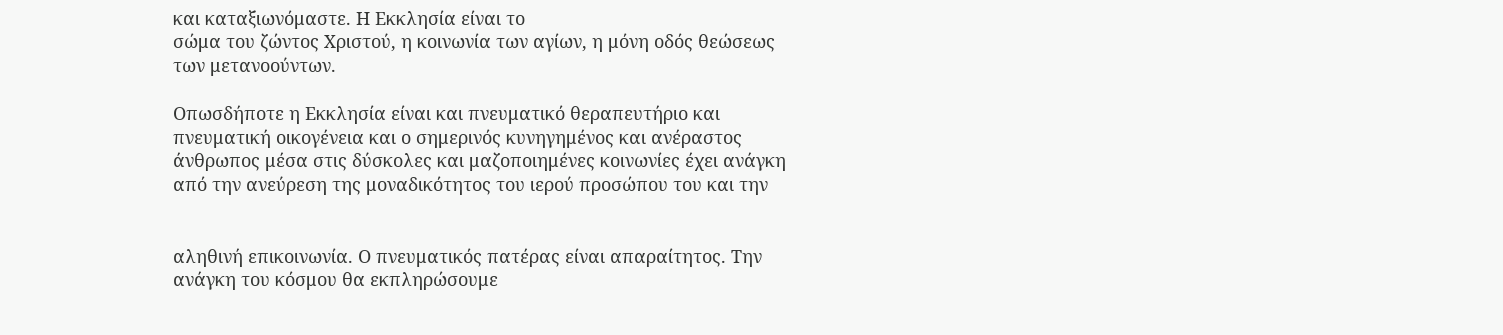και καταξιωνόμαστε. Η Εκκλησία είναι το
σώμα του ζώντος Χριστού, η κοινωνία των αγίων, η μόνη οδός θεώσεως
των μετανοούντων.

Οπωσδήποτε η Εκκλησία είναι και πνευματικό θεραπευτήριο και
πνευματική οικογένεια και ο σημερινός κυνηγημένος και ανέραστος
άνθρωπος μέσα στις δύσκολες και μαζοποιημένες κοινωνίες έχει ανάγκη
από την ανεύρεση της μοναδικότητος του ιερού προσώπου του και την


αληθινή επικοινωνία. Ο πνευματικός πατέρας είναι απαραίτητος. Την
ανάγκη του κόσμου θα εκπληρώσουμε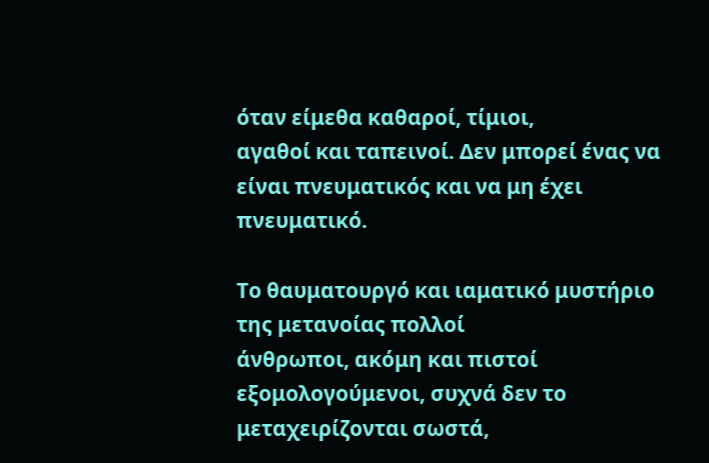όταν είμεθα καθαροί, τίμιοι,
αγαθοί και ταπεινοί. Δεν μπορεί ένας να είναι πνευματικός και να μη έχει
πνευματικό.

Το θαυματουργό και ιαματικό μυστήριο της μετανοίας πολλοί
άνθρωποι, ακόμη και πιστοί εξομολογούμενοι, συχνά δεν το
μεταχειρίζονται σωστά,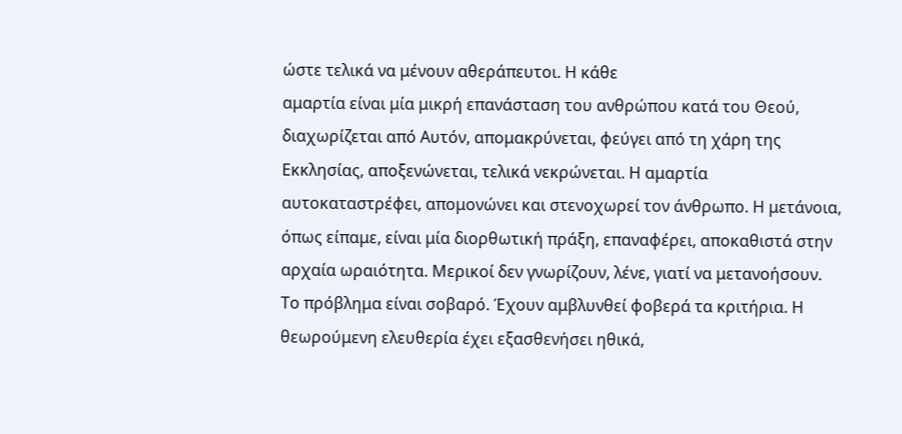ώστε τελικά να μένουν αθεράπευτοι. Η κάθε
αμαρτία είναι μία μικρή επανάσταση του ανθρώπου κατά του Θεού,
διαχωρίζεται από Αυτόν, απομακρύνεται, φεύγει από τη χάρη της
Εκκλησίας, αποξενώνεται, τελικά νεκρώνεται. Η αμαρτία
αυτοκαταστρέφει, απομονώνει και στενοχωρεί τον άνθρωπο. Η μετάνοια,
όπως είπαμε, είναι μία διορθωτική πράξη, επαναφέρει, αποκαθιστά στην
αρχαία ωραιότητα. Μερικοί δεν γνωρίζουν, λένε, γιατί να μετανοήσουν.
Το πρόβλημα είναι σοβαρό. Έχουν αμβλυνθεί φοβερά τα κριτήρια. Η
θεωρούμενη ελευθερία έχει εξασθενήσει ηθικά,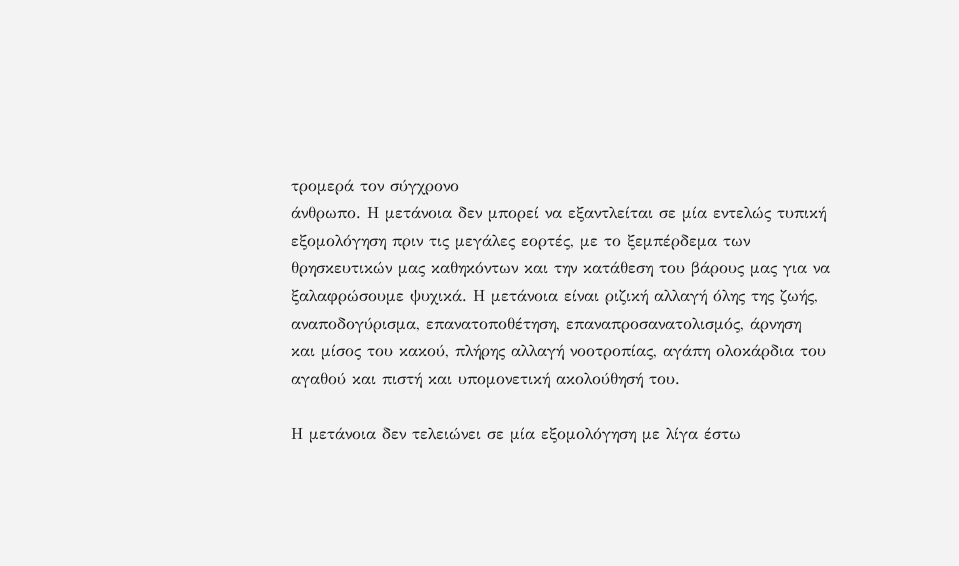τρομερά τον σύγχρονο
άνθρωπο. Η μετάνοια δεν μπορεί να εξαντλείται σε μία εντελώς τυπική
εξομολόγηση πριν τις μεγάλες εορτές, με το ξεμπέρδεμα των
θρησκευτικών μας καθηκόντων και την κατάθεση του βάρους μας για να
ξαλαφρώσουμε ψυχικά. Η μετάνοια είναι ριζική αλλαγή όλης της ζωής,
αναποδογύρισμα, επανατοποθέτηση, επαναπροσανατολισμός, άρνηση
και μίσος του κακού, πλήρης αλλαγή νοοτροπίας, αγάπη ολοκάρδια του
αγαθού και πιστή και υπομονετική ακολούθησή του.

Η μετάνοια δεν τελειώνει σε μία εξομολόγηση με λίγα έστω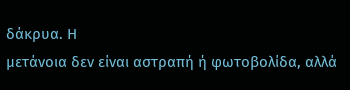δάκρυα. Η
μετάνοια δεν είναι αστραπή ή φωτοβολίδα, αλλά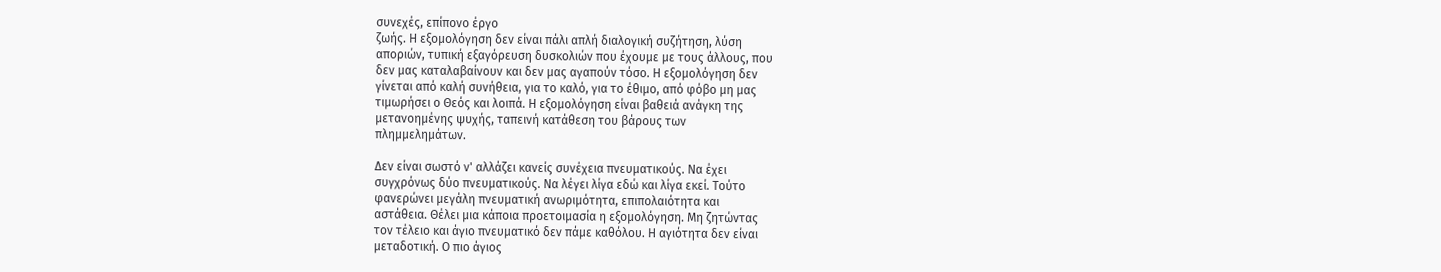συνεχές, επίπονο έργο
ζωής. Η εξομολόγηση δεν είναι πάλι απλή διαλογική συζήτηση, λύση
αποριών, τυπική εξαγόρευση δυσκολιών που έχουμε με τους άλλους, που
δεν μας καταλαβαίνουν και δεν μας αγαπούν τόσο. Η εξομολόγηση δεν
γίνεται από καλή συνήθεια, για το καλό, για το έθιμο, από φόβο μη μας
τιμωρήσει ο Θεός και λοιπά. Η εξομολόγηση είναι βαθειά ανάγκη της
μετανοημένης ψυχής, ταπεινή κατάθεση του βάρους των
πλημμελημάτων.

Δεν είναι σωστό ν' αλλάζει κανείς συνέχεια πνευματικούς. Να έχει
συγχρόνως δύο πνευματικούς. Να λέγει λίγα εδώ και λίγα εκεί. Τούτο
φανερώνει μεγάλη πνευματική ανωριμότητα, επιπολαιότητα και
αστάθεια. Θέλει μια κάποια προετοιμασία η εξομολόγηση. Μη ζητώντας
τον τέλειο και άγιο πνευματικό δεν πάμε καθόλου. Η αγιότητα δεν είναι
μεταδοτική. Ο πιο άγιος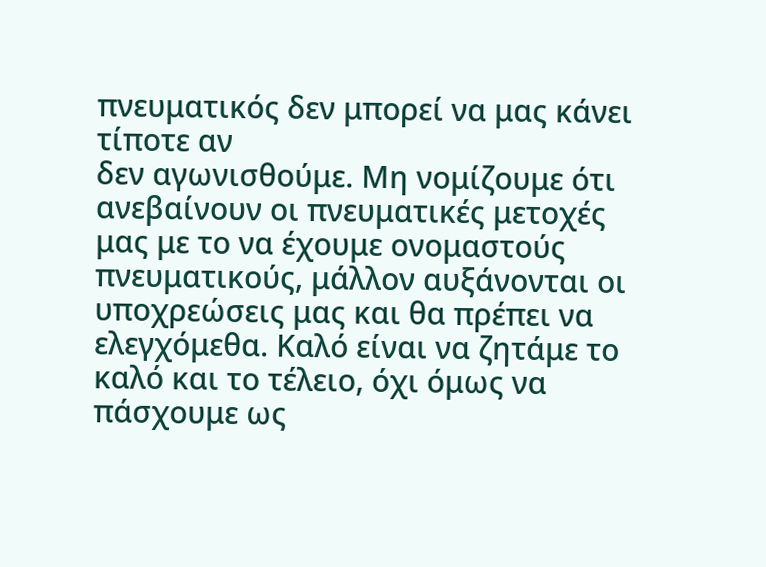πνευματικός δεν μπορεί να μας κάνει τίποτε αν
δεν αγωνισθούμε. Μη νομίζουμε ότι ανεβαίνουν οι πνευματικές μετοχές
μας με το να έχουμε ονομαστούς πνευματικούς, μάλλον αυξάνονται οι
υποχρεώσεις μας και θα πρέπει να ελεγχόμεθα. Καλό είναι να ζητάμε το
καλό και το τέλειο, όχι όμως να πάσχουμε ως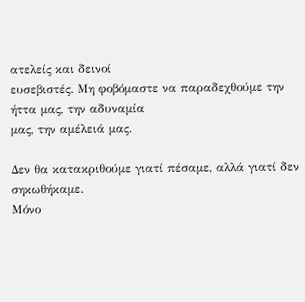ατελείς και δεινοί
ευσεβιστές. Μη φοβόμαστε να παραδεχθούμε την ήττα μας, την αδυναμία
μας, την αμέλειά μας.

Δεν θα κατακριθούμε γιατί πέσαμε, αλλά γιατί δεν σηκωθήκαμε.
Μόνο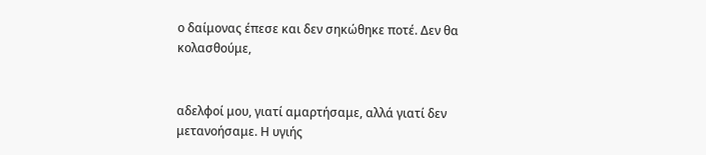ο δαίμονας έπεσε και δεν σηκώθηκε ποτέ. Δεν θα κολασθούμε,


αδελφοί μου, γιατί αμαρτήσαμε, αλλά γιατί δεν μετανοήσαμε. Η υγιής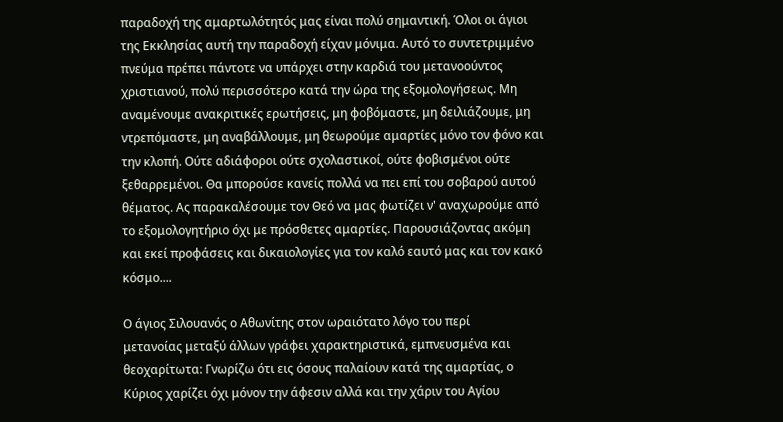παραδοχή της αμαρτωλότητός μας είναι πολύ σημαντική. Όλοι οι άγιοι
της Εκκλησίας αυτή την παραδοχή είχαν μόνιμα. Αυτό το συντετριμμένο
πνεύμα πρέπει πάντοτε να υπάρχει στην καρδιά του μετανοούντος
χριστιανού, πολύ περισσότερο κατά την ώρα της εξομολογήσεως. Μη
αναμένουμε ανακριτικές ερωτήσεις, μη φοβόμαστε, μη δειλιάζουμε, μη
ντρεπόμαστε, μη αναβάλλουμε, μη θεωρούμε αμαρτίες μόνο τον φόνο και
την κλοπή. Ούτε αδιάφοροι ούτε σχολαστικοί, ούτε φοβισμένοι ούτε
ξεθαρρεμένοι. Θα μπορούσε κανείς πολλά να πει επί του σοβαρού αυτού
θέματος. Ας παρακαλέσουμε τον Θεό να μας φωτίζει ν' αναχωρούμε από
το εξομολογητήριο όχι με πρόσθετες αμαρτίες. Παρουσιάζοντας ακόμη
και εκεί προφάσεις και δικαιολογίες για τον καλό εαυτό μας και τον κακό
κόσμο....

Ο άγιος Σιλουανός ο Αθωνίτης στον ωραιότατο λόγο του περί
μετανοίας μεταξύ άλλων γράφει χαρακτηριστικά, εμπνευσμένα και
θεοχαρίτωτα: Γνωρίζω ότι εις όσους παλαίουν κατά της αμαρτίας, ο
Κύριος χαρίζει όχι μόνον την άφεσιν αλλά και την χάριν του Αγίου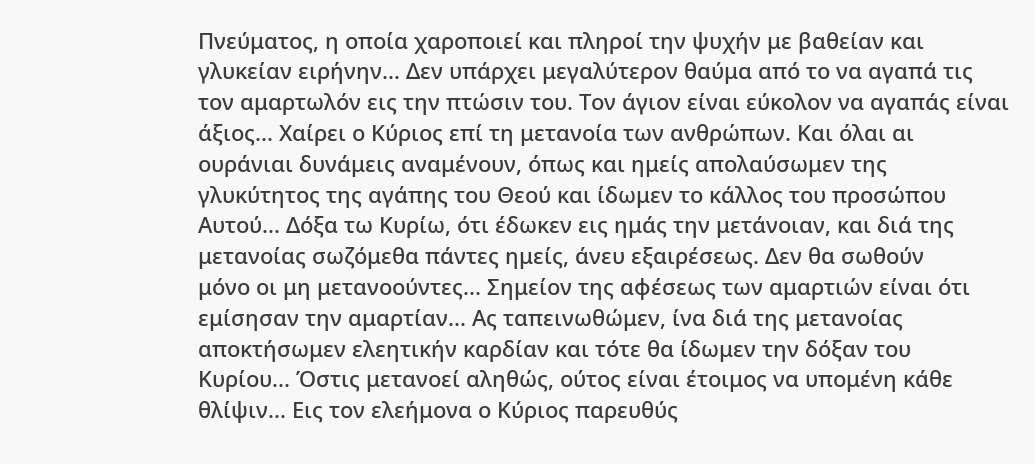Πνεύματος, η οποία χαροποιεί και πληροί την ψυχήν με βαθείαν και
γλυκείαν ειρήνην... Δεν υπάρχει μεγαλύτερον θαύμα από το να αγαπά τις
τον αμαρτωλόν εις την πτώσιν του. Τον άγιον είναι εύκολον να αγαπάς είναι
άξιος... Χαίρει ο Κύριος επί τη μετανοία των ανθρώπων. Και όλαι αι
ουράνιαι δυνάμεις αναμένουν, όπως και ημείς απολαύσωμεν της
γλυκύτητος της αγάπης του Θεού και ίδωμεν το κάλλος του προσώπου
Αυτού... Δόξα τω Κυρίω, ότι έδωκεν εις ημάς την μετάνοιαν, και διά της
μετανοίας σωζόμεθα πάντες ημείς, άνευ εξαιρέσεως. Δεν θα σωθούν
μόνο οι μη μετανοούντες... Σημείον της αφέσεως των αμαρτιών είναι ότι
εμίσησαν την αμαρτίαν... Ας ταπεινωθώμεν, ίνα διά της μετανοίας
αποκτήσωμεν ελεητικήν καρδίαν και τότε θα ίδωμεν την δόξαν του
Κυρίου... Όστις μετανοεί αληθώς, ούτος είναι έτοιμος να υπομένη κάθε
θλίψιν... Εις τον ελεήμονα ο Κύριος παρευθύς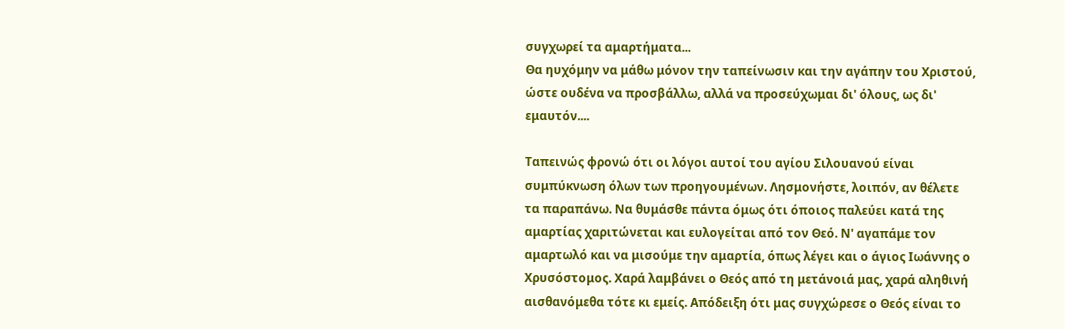συγχωρεί τα αμαρτήματα...
Θα ηυχόμην να μάθω μόνον την ταπείνωσιν και την αγάπην του Χριστού,
ώστε ουδένα να προσβάλλω, αλλά να προσεύχωμαι δι' όλους, ως δι'
εμαυτόν....

Ταπεινώς φρονώ ότι οι λόγοι αυτοί του αγίου Σιλουανού είναι
συμπύκνωση όλων των προηγουμένων. Λησμονήστε, λοιπόν, αν θέλετε
τα παραπάνω. Να θυμάσθε πάντα όμως ότι όποιος παλεύει κατά της
αμαρτίας χαριτώνεται και ευλογείται από τον Θεό. Ν' αγαπάμε τον
αμαρτωλό και να μισούμε την αμαρτία, όπως λέγει και ο άγιος Ιωάννης ο
Χρυσόστομος. Χαρά λαμβάνει ο Θεός από τη μετάνοιά μας, χαρά αληθινή
αισθανόμεθα τότε κι εμείς. Απόδειξη ότι μας συγχώρεσε ο Θεός είναι το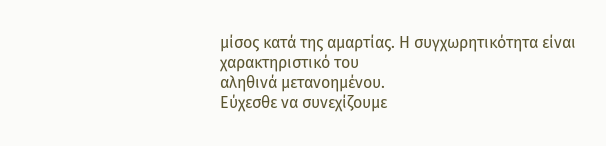μίσος κατά της αμαρτίας. Η συγχωρητικότητα είναι χαρακτηριστικό του
αληθινά μετανοημένου.
Εύχεσθε να συνεχίζουμε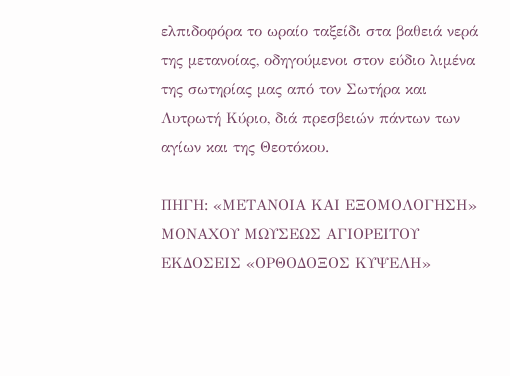ελπιδοφόρα το ωραίο ταξείδι στα βαθειά νερά της μετανοίας, οδηγούμενοι στον εύδιο λιμένα της σωτηρίας μας από τον Σωτήρα και Λυτρωτή Κύριο, διά πρεσβειών πάντων των αγίων και της Θεοτόκου.

ΠΗΓΗ: «ΜΕΤΑΝΟΙΑ ΚΑΙ ΕΞΟΜΟΛΟΓΗΣΗ»
ΜΟΝΑΧΟΥ ΜΩΥΣΕΩΣ ΑΓΙΟΡΕΙΤΟΥ
ΕΚΔΟΣΕΙΣ «ΟΡΘΟΔΟΞΟΣ ΚΥΨΕΛΗ»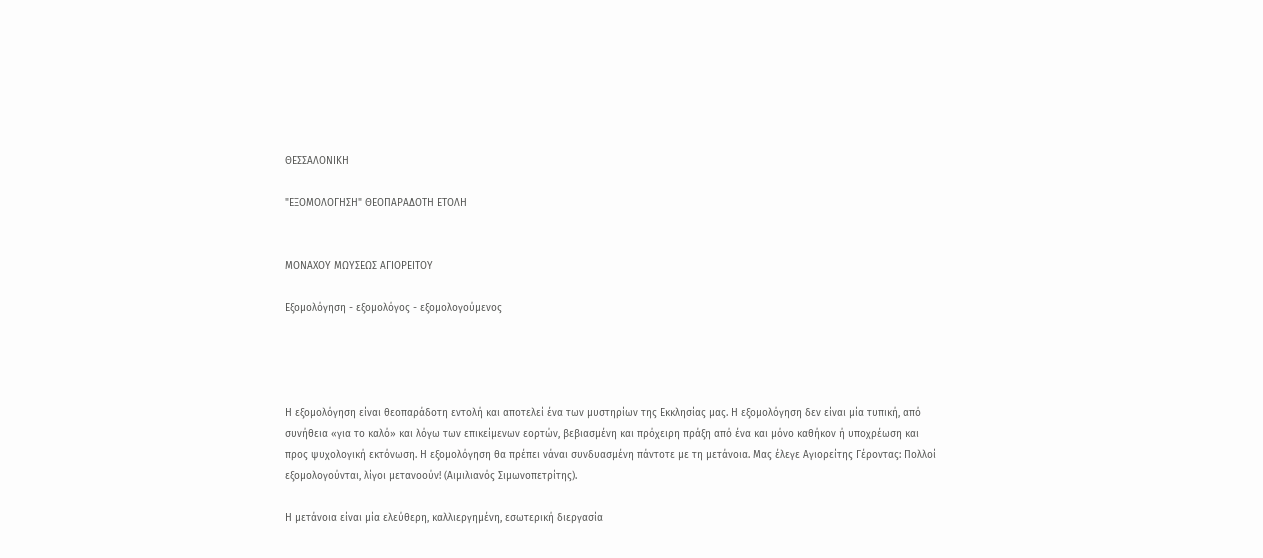ΘΕΣΣΑΛΟΝΙΚΗ

"ΕΞΟΜΟΛΟΓΗΣΗ" ΘΕΟΠΑΡΑΔΟΤΗ ΕΤΟΛΗ


ΜΟΝΑΧΟΥ ΜΩΥΣΕΩΣ ΑΓΙΟΡΕΙΤΟΥ

Εξομολόγηση - εξομολόγος - εξομολογούμενος




Η εξομολόγηση είναι θεοπαράδοτη εντολή και αποτελεί ένα των μυστηρίων της Εκκλησίας μας. Η εξομολόγηση δεν είναι μία τυπική, από συνήθεια «για το καλό» και λόγω των επικείμενων εορτών, βεβιασμένη και πρόχειρη πράξη από ένα και μόνο καθήκον ή υποχρέωση και προς ψυχολογική εκτόνωση. Η εξομολόγηση θα πρέπει νάναι συνδυασμένη πάντοτε με τη μετάνοια. Μας έλεγε Αγιορείτης Γέροντας: Πολλοί εξομολογούνται, λίγοι μετανοούν! (Αιμιλιανός Σιμωνοπετρίτης).

Η μετάνοια είναι μία ελεύθερη, καλλιεργημένη, εσωτερική διεργασία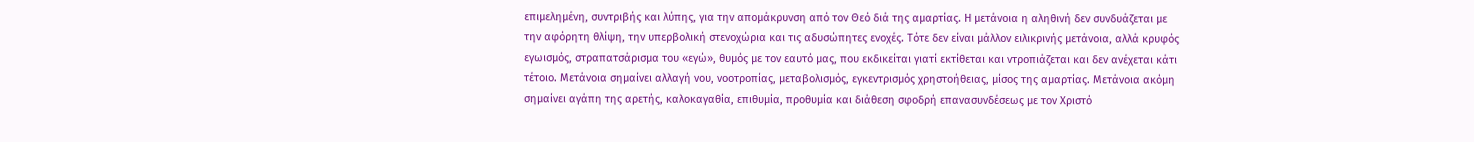επιμελημένη, συντριβής και λύπης, για την απομάκρυνση από τον Θεό διά της αμαρτίας. Η μετάνοια η αληθινή δεν συνδυάζεται με την αφόρητη θλίψη, την υπερβολική στενοχώρια και τις αδυσώπητες ενοχές. Τότε δεν είναι μάλλον ειλικρινής μετάνοια, αλλά κρυφός εγωισμός, στραπατσάρισμα του «εγώ», θυμός με τον εαυτό μας, που εκδικείται γιατί εκτίθεται και ντροπιάζεται και δεν ανέχεται κάτι τέτοιο. Μετάνοια σημαίνει αλλαγή νου, νοοτροπίας, μεταβολισμός, εγκεντρισμός χρηστοήθειας, μίσος της αμαρτίας. Μετάνοια ακόμη σημαίνει αγάπη της αρετής, καλοκαγαθία, επιθυμία, προθυμία και διάθεση σφοδρή επανασυνδέσεως με τον Χριστό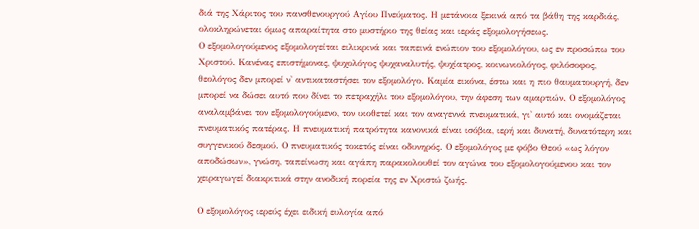διά της Χάριτος του πανσθενουργού Αγίου Πνεύματος. Η μετάνοια ξεκινά από τα βάθη της καρδιάς, ολοκληρώνεται όμως απαραίτητα στο μυστήριο της θείας και ιεράς εξομολογήσεως.
Ο εξομολογούμενος εξομολογείται ειλικρινά και ταπεινά ενώπιον του εξομολόγου, ως εν προσώπω του Χριστού. Κανένας επιστήμονας, ψυχολόγος ψυχαναλυτής, ψυχίατρος, κοινωνιολόγος, φιλόσοφος, θεολόγος δεν μπορεί ν' αντικαταστήσει τον εξομολόγο. Καμία εικόνα, έστω και η πιο θαυματουργή, δεν μπορεί να δώσει αυτό που δίνει το πετραχήλι του εξομολόγου, την άφεση των αμαρτιών. Ο εξομολόγος αναλαμβάνει τον εξομολογούμενο, τον υιοθετεί και τον αναγεννά πνευματικά, γι' αυτό και ονομάζεται πνευματικός πατέρας. Η πνευματική πατρότητα κανονικά είναι ισόβια, ιερή και δυνατή, δυνατότερη και συγγενικού δεσμού. Ο πνευματικός τοκετός είναι οδυνηρός. Ο εξομολόγος με φόβο Θεού «ως λόγον αποδώσων», γνώση, ταπείνωση και αγάπη παρακολουθεί τον αγώνα του εξομολογούμενου και τον χειραγωγεί διακριτικά στην ανοδική πορεία της εν Χριστώ ζωής.

Ο εξομολόγος ιερεύς έχει ειδική ευλογία από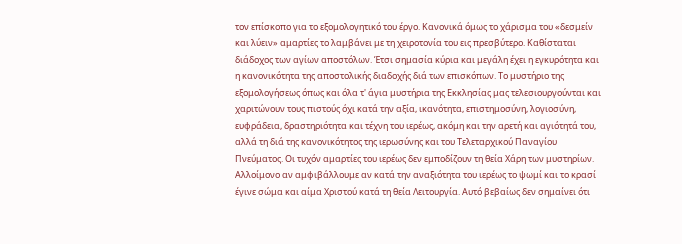τον επίσκοπο για το εξομολογητικό του έργο. Κανονικά όμως το χάρισμα του «δεσμείν και λύειν» αμαρτίες το λαμβάνει με τη χειροτονία του εις πρεσβύτερο. Καθίσταται διάδοχος των αγίων αποστόλων. Έτσι σημασία κύρια και μεγάλη έχει η εγκυρότητα και η κανονικότητα της αποστολικής διαδοχής διά των επισκόπων. Το μυστήριο της εξομολογήσεως όπως και όλα τ' άγια μυστήρια της Εκκλησίας μας τελεσιουργούνται και χαριτώνουν τους πιστούς όχι κατά την αξία, ικανότητα, επιστημοσύνη, λογιοσύνη, ευφράδεια, δραστηριότητα και τέχνη του ιερέως, ακόμη και την αρετή και αγιότητά του, αλλά τη διά της κανονικότητος της ιερωσύνης και του Τελεταρχικού Παναγίου Πνεύματος. Οι τυχόν αμαρτίες του ιερέως δεν εμποδίζουν τη θεία Χάρη των μυστηρίων. Αλλοίμονο αν αμφιβάλλουμε αν κατά την αναξιότητα του ιερέως το ψωμί και το κρασί έγινε σώμα και αίμα Χριστού κατά τη θεία Λειτουργία. Αυτό βεβαίως δεν σημαίνει ότι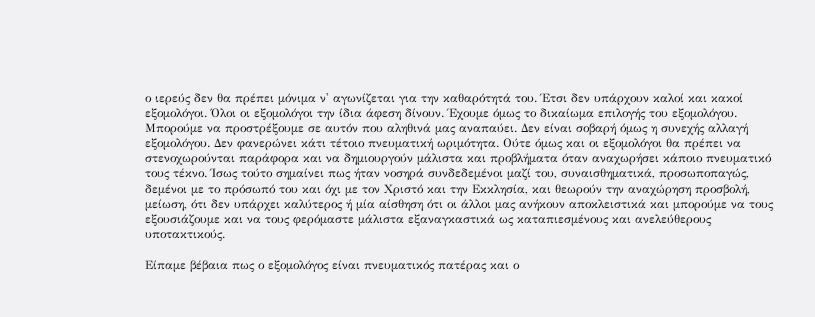ο ιερεύς δεν θα πρέπει μόνιμα ν' αγωνίζεται για την καθαρότητά του. Έτσι δεν υπάρχουν καλοί και κακοί εξομολόγοι. Όλοι οι εξομολόγοι την ίδια άφεση δίνουν. Έχουμε όμως το δικαίωμα επιλογής του εξομολόγου. Μπορούμε να προστρέξουμε σε αυτόν που αληθινά μας αναπαύει. Δεν είναι σοβαρή όμως η συνεχής αλλαγή εξομολόγου. Δεν φανερώνει κάτι τέτοιο πνευματική ωριμότητα. Ούτε όμως και οι εξομολόγοι θα πρέπει να στενοχωρούνται παράφορα και να δημιουργούν μάλιστα και προβλήματα όταν αναχωρήσει κάποιο πνευματικό τους τέκνο. Ίσως τούτο σημαίνει πως ήταν νοσηρά συνδεδεμένοι μαζί του, συναισθηματικά, προσωποπαγώς, δεμένοι με το πρόσωπό του και όχι με τον Χριστό και την Εκκλησία, και θεωρούν την αναχώρηση προσβολή, μείωση, ότι δεν υπάρχει καλύτερος ή μία αίσθηση ότι οι άλλοι μας ανήκουν αποκλειστικά και μπορούμε να τους εξουσιάζουμε και να τους φερόμαστε μάλιστα εξαναγκαστικά ως καταπιεσμένους και ανελεύθερους υποτακτικούς.

Είπαμε βέβαια πως ο εξομολόγος είναι πνευματικός πατέρας και ο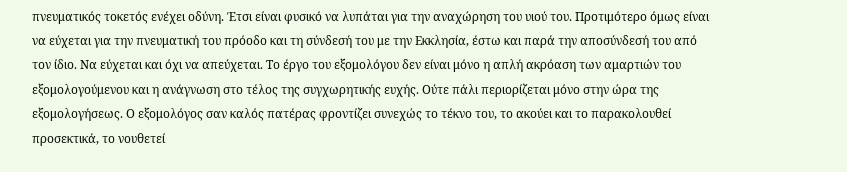πνευματικός τοκετός ενέχει οδύνη. Έτσι είναι φυσικό να λυπάται για την αναχώρηση του υιού του. Προτιμότερο όμως είναι να εύχεται για την πνευματική του πρόοδο και τη σύνδεσή του με την Εκκλησία, έστω και παρά την αποσύνδεσή του από τον ίδιο. Να εύχεται και όχι να απεύχεται. Το έργο του εξομολόγου δεν είναι μόνο η απλή ακρόαση των αμαρτιών του εξομολογούμενου και η ανάγνωση στο τέλος της συγχωρητικής ευχής. Ούτε πάλι περιορίζεται μόνο στην ώρα της εξομολογήσεως. Ο εξομολόγος σαν καλός πατέρας φροντίζει συνεχώς το τέκνο του, το ακούει και το παρακολουθεί προσεκτικά, το νουθετεί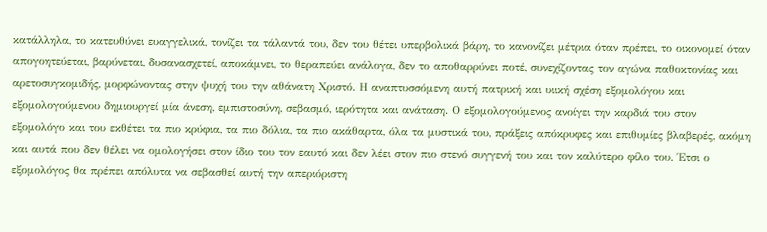κατάλληλα, το κατευθύνει ευαγγελικά, τονίζει τα τάλαντά του, δεν του θέτει υπερβολικά βάρη, το κανονίζει μέτρια όταν πρέπει, το οικονομεί όταν απογοητεύεται, βαρύνεται, δυσανασχετεί, αποκάμνει, το θεραπεύει ανάλογα, δεν το αποθαρρύνει ποτέ, συνεχίζοντας τον αγώνα παθοκτονίας και αρετοσυγκομιδής, μορφώνοντας στην ψυχή του την αθάνατη Χριστό. Η αναπτυσσόμενη αυτή πατρική και υιική σχέση εξομολόγου και εξομολογούμενου δημιουργεί μία άνεση, εμπιστοσύνη, σεβασμό, ιερότητα και ανάταση. Ο εξομολογούμενος ανοίγει την καρδιά του στον εξομολόγο και του εκθέτει τα πιο κρύφια, τα πιο δόλια, τα πιο ακάθαρτα, όλα τα μυστικά του, πράξεις απόκρυφες και επιθυμίες βλαβερές, ακόμη και αυτά που δεν θέλει να ομολογήσει στον ίδιο του τον εαυτό και δεν λέει στον πιο στενό συγγενή του και τον καλύτερο φίλο του. Έτσι ο εξομολόγος θα πρέπει απόλυτα να σεβασθεί αυτή την απεριόριστη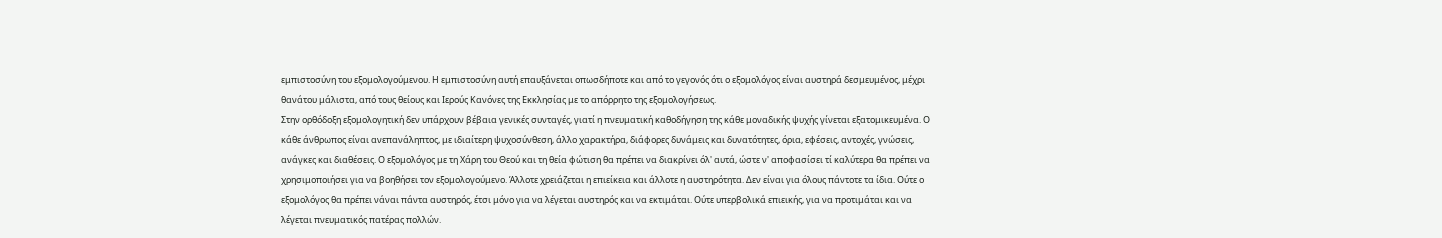εμπιστοσύνη του εξομολογούμενου. Η εμπιστοσύνη αυτή επαυξάνεται οπωσδήποτε και από το γεγονός ότι ο εξομολόγος είναι αυστηρά δεσμευμένος, μέχρι θανάτου μάλιστα, από τους θείους και Ιερούς Κανόνες της Εκκλησίας με το απόρρητο της εξομολογήσεως.
Στην ορθόδοξη εξομολογητική δεν υπάρχουν βέβαια γενικές συνταγές, γιατί η πνευματική καθοδήγηση της κάθε μοναδικής ψυχής γίνεται εξατομικευμένα. Ο κάθε άνθρωπος είναι ανεπανάληπτος, με ιδιαίτερη ψυχοσύνθεση, άλλο χαρακτήρα, διάφορες δυνάμεις και δυνατότητες, όρια, εφέσεις, αντοχές, γνώσεις, ανάγκες και διαθέσεις. Ο εξομολόγος με τη Χάρη του Θεού και τη θεία φώτιση θα πρέπει να διακρίνει όλ' αυτά, ώστε ν' αποφασίσει τί καλύτερα θα πρέπει να χρησιμοποιήσει για να βοηθήσει τον εξομολογούμενο. Άλλοτε χρειάζεται η επιείκεια και άλλοτε η αυστηρότητα. Δεν είναι για όλους πάντοτε τα ίδια. Ούτε ο εξομολόγος θα πρέπει νάναι πάντα αυστηρός, έτσι μόνο για να λέγεται αυστηρός και να εκτιμάται. Ούτε υπερβολικά επιεικής, για να προτιμάται και να λέγεται πνευματικός πατέρας πολλών.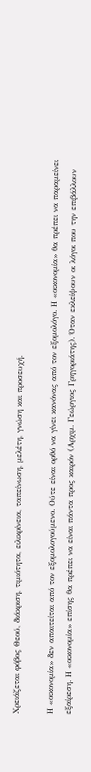Χρειάζεται φόβος Θεού, διάκριση, τιμιότητα, ειλικρίνεια, ταπείνωση, μελέτη, γνώση και προσευχή.

Η «οικονομία» δεν απαιτείται από τον εξομολογούμενο. Ούτε είναι ορθό να γίνει κανόνας από τον εξομολόγο. Η «οικονομία» θα πρέπει να παραμείνει εξαίρεση. Η «οικονομία» επίσης θα πρέπει να είναι πάντα προς καιρόν (Αρχιμ. Γεώργιος Γρηγοριάτης). Όταν εκλείψουν οι λόγοι που την επιβάλλουν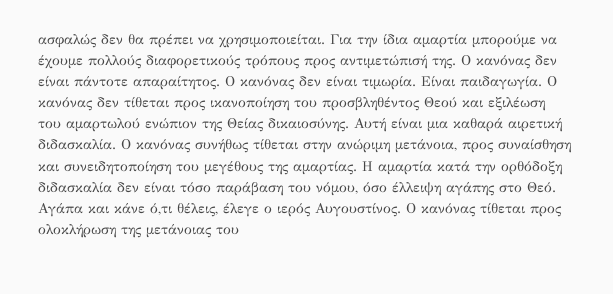ασφαλώς δεν θα πρέπει να χρησιμοποιείται. Για την ίδια αμαρτία μπορούμε να έχουμε πολλούς διαφορετικούς τρόπους προς αντιμετώπισή της. Ο κανόνας δεν είναι πάντοτε απαραίτητος. Ο κανόνας δεν είναι τιμωρία. Είναι παιδαγωγία. Ο κανόνας δεν τίθεται προς ικανοποίηση του προσβληθέντος Θεού και εξιλέωση του αμαρτωλού ενώπιον της Θείας δικαιοσύνης. Αυτή είναι μια καθαρά αιρετική διδασκαλία. Ο κανόνας συνήθως τίθεται στην ανώριμη μετάνοια, προς συναίσθηση και συνειδητοποίηση του μεγέθους της αμαρτίας. Η αμαρτία κατά την ορθόδοξη διδασκαλία δεν είναι τόσο παράβαση του νόμου, όσο έλλειψη αγάπης στο Θεό. Αγάπα και κάνε ό,τι θέλεις, έλεγε ο ιερός Αυγουστίνος. Ο κανόνας τίθεται προς ολοκλήρωση της μετάνοιας του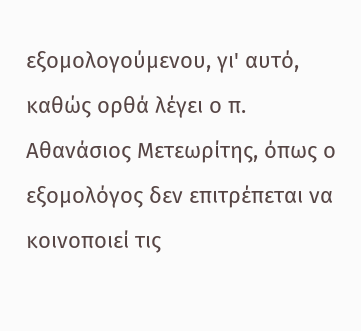εξομολογούμενου, γι' αυτό, καθώς ορθά λέγει ο π. Αθανάσιος Μετεωρίτης, όπως ο εξομολόγος δεν επιτρέπεται να κοινοποιεί τις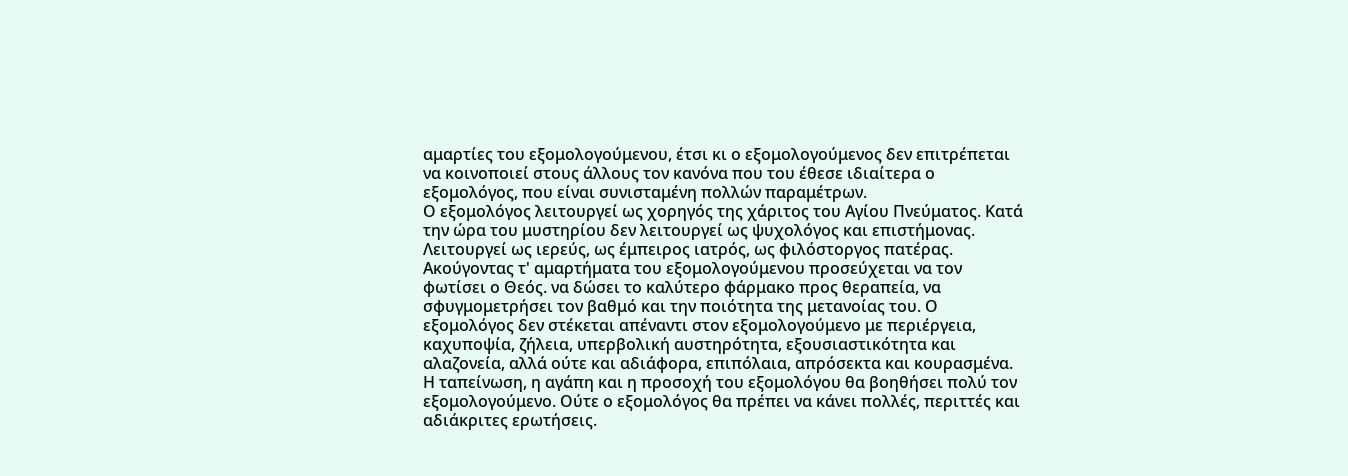αμαρτίες του εξομολογούμενου, έτσι κι ο εξομολογούμενος δεν επιτρέπεται να κοινοποιεί στους άλλους τον κανόνα που του έθεσε ιδιαίτερα ο εξομολόγος, που είναι συνισταμένη πολλών παραμέτρων.
Ο εξομολόγος λειτουργεί ως χορηγός της χάριτος του Αγίου Πνεύματος. Κατά την ώρα του μυστηρίου δεν λειτουργεί ως ψυχολόγος και επιστήμονας. Λειτουργεί ως ιερεύς, ως έμπειρος ιατρός, ως φιλόστοργος πατέρας. Ακούγοντας τ' αμαρτήματα του εξομολογούμενου προσεύχεται να τον φωτίσει ο Θεός. να δώσει το καλύτερο φάρμακο προς θεραπεία, να σφυγμομετρήσει τον βαθμό και την ποιότητα της μετανοίας του. Ο εξομολόγος δεν στέκεται απέναντι στον εξομολογούμενο με περιέργεια, καχυποψία, ζήλεια, υπερβολική αυστηρότητα, εξουσιαστικότητα και αλαζονεία, αλλά ούτε και αδιάφορα, επιπόλαια, απρόσεκτα και κουρασμένα. Η ταπείνωση, η αγάπη και η προσοχή του εξομολόγου θα βοηθήσει πολύ τον εξομολογούμενο. Ούτε ο εξομολόγος θα πρέπει να κάνει πολλές, περιττές και αδιάκριτες ερωτήσεις.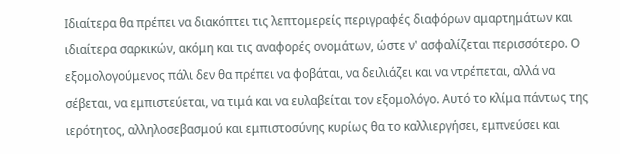Ιδιαίτερα θα πρέπει να διακόπτει τις λεπτομερείς περιγραφές διαφόρων αμαρτημάτων και ιδιαίτερα σαρκικών, ακόμη και τις αναφορές ονομάτων, ώστε ν' ασφαλίζεται περισσότερο. Ο εξομολογούμενος πάλι δεν θα πρέπει να φοβάται, να δειλιάζει και να ντρέπεται, αλλά να σέβεται, να εμπιστεύεται, να τιμά και να ευλαβείται τον εξομολόγο. Αυτό το κλίμα πάντως της ιερότητος, αλληλοσεβασμού και εμπιστοσύνης κυρίως θα το καλλιεργήσει, εμπνεύσει και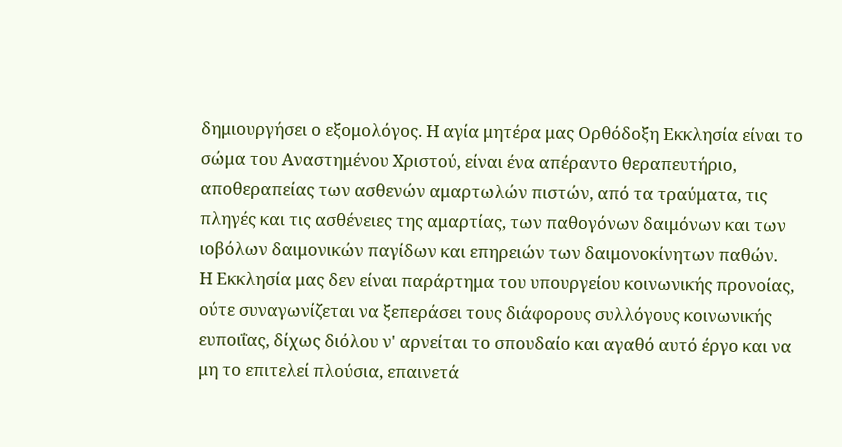δημιουργήσει ο εξομολόγος. Η αγία μητέρα μας Ορθόδοξη Εκκλησία είναι το σώμα του Αναστημένου Χριστού, είναι ένα απέραντο θεραπευτήριο, αποθεραπείας των ασθενών αμαρτωλών πιστών, από τα τραύματα, τις πληγές και τις ασθένειες της αμαρτίας, των παθογόνων δαιμόνων και των ιοβόλων δαιμονικών παγίδων και επηρειών των δαιμονοκίνητων παθών.
Η Εκκλησία μας δεν είναι παράρτημα του υπουργείου κοινωνικής προνοίας, ούτε συναγωνίζεται να ξεπεράσει τους διάφορους συλλόγους κοινωνικής ευποιΐας, δίχως διόλου ν' αρνείται το σπουδαίο και αγαθό αυτό έργο και να μη το επιτελεί πλούσια, επαινετά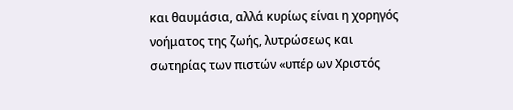και θαυμάσια, αλλά κυρίως είναι η χορηγός νοήματος της ζωής, λυτρώσεως και σωτηρίας των πιστών «υπέρ ων Χριστός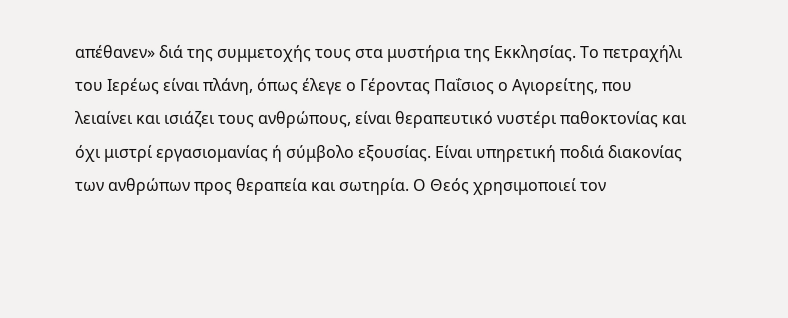απέθανεν» διά της συμμετοχής τους στα μυστήρια της Εκκλησίας. Το πετραχήλι του Ιερέως είναι πλάνη, όπως έλεγε ο Γέροντας Παΐσιος ο Αγιορείτης, που λειαίνει και ισιάζει τους ανθρώπους, είναι θεραπευτικό νυστέρι παθοκτονίας και όχι μιστρί εργασιομανίας ή σύμβολο εξουσίας. Είναι υπηρετική ποδιά διακονίας των ανθρώπων προς θεραπεία και σωτηρία. Ο Θεός χρησιμοποιεί τον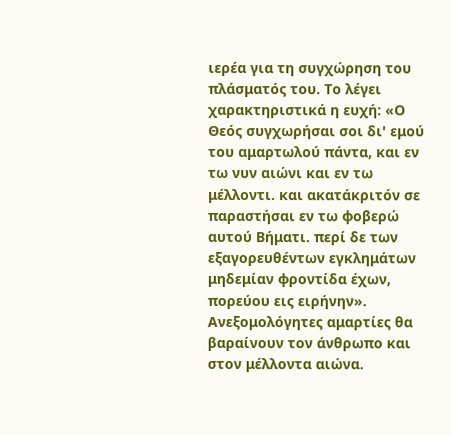ιερέα για τη συγχώρηση του πλάσματός του. Το λέγει χαρακτηριστικά η ευχή: «Ο Θεός συγχωρήσαι σοι δι' εμού του αμαρτωλού πάντα, και εν τω νυν αιώνι και εν τω μέλλοντι. και ακατάκριτόν σε παραστήσαι εν τω φοβερώ αυτού Βήματι. περί δε των εξαγορευθέντων εγκλημάτων μηδεμίαν φροντίδα έχων, πορεύου εις ειρήνην». Ανεξομολόγητες αμαρτίες θα βαραίνουν τον άνθρωπο και στον μέλλοντα αιώνα.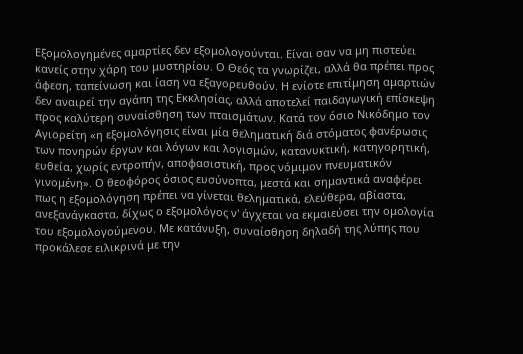Εξομολογημένες αμαρτίες δεν εξομολογούνται. Είναι σαν να μη πιστεύει κανείς στην χάρη του μυστηρίου. Ο Θεός τα γνωρίζει, αλλά θα πρέπει προς άφεση, ταπείνωση και ίαση να εξαγορευθούν. Η ενίοτε επιτίμηση αμαρτιών δεν αναιρεί την αγάπη της Εκκλησίας, αλλά αποτελεί παιδαγωγική επίσκεψη προς καλύτερη συναίσθηση των πταισμάτων. Κατά τον όσιο Νικόδημο τον Αγιορείτη «η εξομολόγησις είναι μία θεληματική διά στόματος φανέρωσις των πονηρών έργων και λόγων και λογισμών, κατανυκτική, κατηγορητική, ευθεία, χωρίς εντροπήν, αποφασιστική, προς νόμιμον πνευματικόν γινομένη». Ο θεοφόρος όσιος ευσύνοπτα, μεστά και σημαντικά αναφέρει πως η εξομολόγηση πρέπει να γίνεται θεληματικά, ελεύθερα, αβίαστα, ανεξανάγκαστα, δίχως ο εξομολόγος ν' άγχεται να εκμαιεύσει την ομολογία του εξομολογούμενου. Με κατάνυξη, συναίσθηση δηλαδή της λύπης που προκάλεσε ειλικρινά με την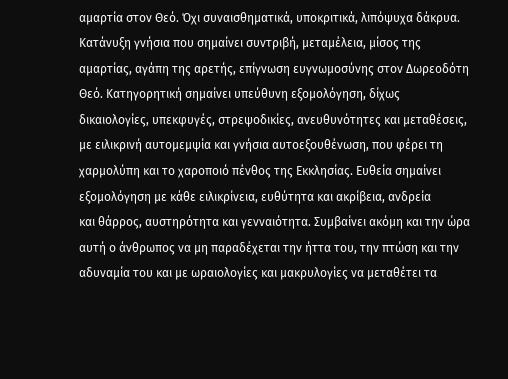αμαρτία στον Θεό. Όχι συναισθηματικά, υποκριτικά, λιπόψυχα δάκρυα. Κατάνυξη γνήσια που σημαίνει συντριβή, μεταμέλεια, μίσος της αμαρτίας, αγάπη της αρετής, επίγνωση ευγνωμοσύνης στον Δωρεοδότη Θεό. Κατηγορητική σημαίνει υπεύθυνη εξομολόγηση, δίχως δικαιολογίες, υπεκφυγές, στρεψοδικίες, ανευθυνότητες και μεταθέσεις, με ειλικρινή αυτομεμψία και γνήσια αυτοεξουθένωση, που φέρει τη χαρμολύπη και το χαροποιό πένθος της Εκκλησίας. Ευθεία σημαίνει εξομολόγηση με κάθε ειλικρίνεια, ευθύτητα και ακρίβεια, ανδρεία
και θάρρος, αυστηρότητα και γενναιότητα. Συμβαίνει ακόμη και την ώρα αυτή ο άνθρωπος να μη παραδέχεται την ήττα του, την πτώση και την αδυναμία του και με ωραιολογίες και μακρυλογίες να μεταθέτει τα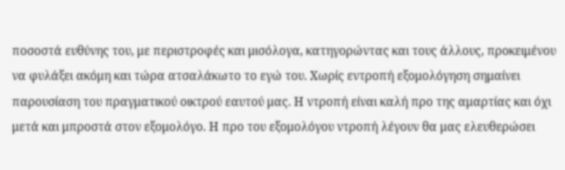ποσοστά ευθύνης του, με περιστροφές και μισόλογα, κατηγορώντας και τους άλλους, προκειμένου να φυλάξει ακόμη και τώρα ατσαλάκωτο το εγώ του. Χωρίς εντροπή εξομολόγηση σημαίνει παρουσίαση του πραγματικού οικτρού εαυτού μας. Η ντροπή είναι καλή προ της αμαρτίας και όχι μετά και μπροστά στον εξομολόγο. Η προ του εξομολόγου ντροπή λέγουν θα μας ελευθερώσει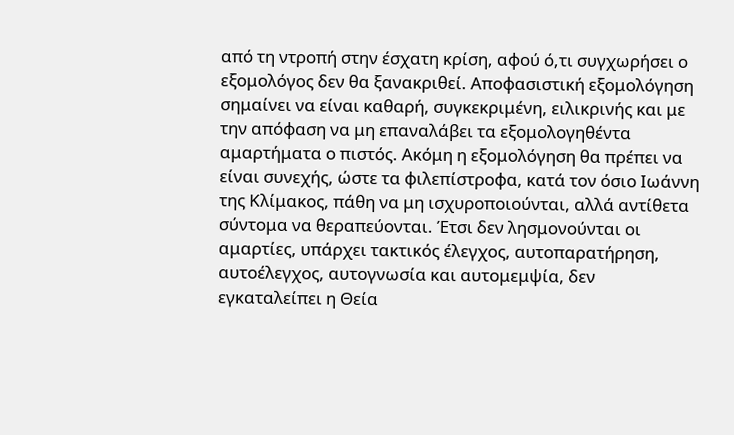από τη ντροπή στην έσχατη κρίση, αφού ό,τι συγχωρήσει ο εξομολόγος δεν θα ξανακριθεί. Αποφασιστική εξομολόγηση σημαίνει να είναι καθαρή, συγκεκριμένη, ειλικρινής και με την απόφαση να μη επαναλάβει τα εξομολογηθέντα αμαρτήματα ο πιστός. Ακόμη η εξομολόγηση θα πρέπει να είναι συνεχής, ώστε τα φιλεπίστροφα, κατά τον όσιο Ιωάννη της Κλίμακος, πάθη να μη ισχυροποιούνται, αλλά αντίθετα σύντομα να θεραπεύονται. Έτσι δεν λησμονούνται οι αμαρτίες, υπάρχει τακτικός έλεγχος, αυτοπαρατήρηση, αυτοέλεγχος, αυτογνωσία και αυτομεμψία, δεν εγκαταλείπει η Θεία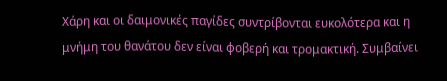Χάρη και οι δαιμονικές παγίδες συντρίβονται ευκολότερα και η μνήμη του θανάτου δεν είναι φοβερή και τρομακτική. Συμβαίνει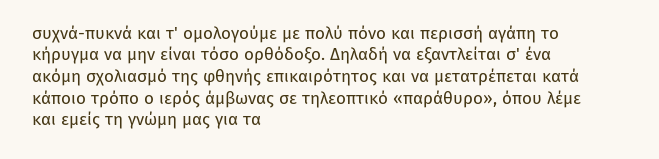συχνά-πυκνά και τ' ομολογούμε με πολύ πόνο και περισσή αγάπη το κήρυγμα να μην είναι τόσο ορθόδοξο. Δηλαδή να εξαντλείται σ' ένα ακόμη σχολιασμό της φθηνής επικαιρότητος και να μετατρέπεται κατά κάποιο τρόπο ο ιερός άμβωνας σε τηλεοπτικό «παράθυρο», όπου λέμε και εμείς τη γνώμη μας για τα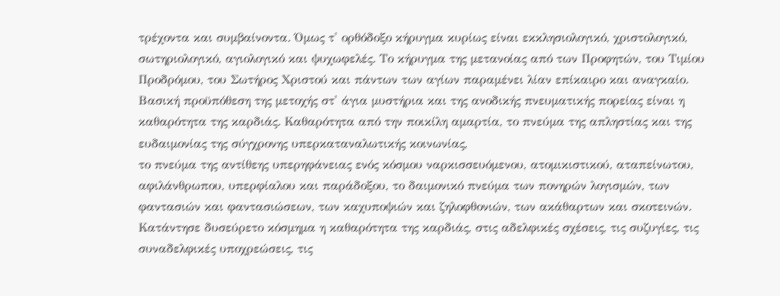τρέχοντα και συμβαίνοντα. Όμως τ' ορθόδοξο κήρυγμα κυρίως είναι εκκλησιολογικό, χριστολογικό, σωτηριολογικό, αγιολογικό και ψυχωφελές. Το κήρυγμα της μετανοίας από των Προφητών, του Τιμίου Προδρόμου, του Σωτήρος Χριστού και πάντων των αγίων παραμένει λίαν επίκαιρο και αναγκαίο. Βασική προϋπόθεση της μετοχής στ' άγια μυστήρια και της ανοδικής πνευματικής πορείας είναι η καθαρότητα της καρδιάς. Καθαρότητα από την ποικίλη αμαρτία, το πνεύμα της απληστίας και της ευδαιμονίας της σύγχρονης υπερκαταναλωτικής κοινωνίας,
το πνεύμα της αντίθεης υπερηφάνειας ενός κόσμου ναρκισσευόμενου, ατομικιστικού, αταπείνωτου, αφιλάνθρωπου, υπερφίαλου και παράδοξου, το δαιμονικό πνεύμα των πονηρών λογισμών, των φαντασιών και φαντασιώσεων, των καχυποψιών και ζηλοφθονιών, των ακάθαρτων και σκοτεινών. Κατάντησε δυσεύρετο κόσμημα η καθαρότητα της καρδιάς, στις αδελφικές σχέσεις, τις συζυγίες, τις συναδελφικές υποχρεώσεις, τις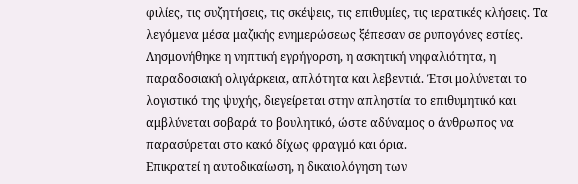φιλίες, τις συζητήσεις, τις σκέψεις, τις επιθυμίες, τις ιερατικές κλήσεις. Τα λεγόμενα μέσα μαζικής ενημερώσεως ξέπεσαν σε ρυπογόνες εστίες. Λησμονήθηκε η νηπτική εγρήγορση, η ασκητική νηφαλιότητα, η παραδοσιακή ολιγάρκεια, απλότητα και λεβεντιά. Έτσι μολύνεται το λογιστικό της ψυχής, διεγείρεται στην απληστία το επιθυμητικό και αμβλύνεται σοβαρά το βουλητικό, ώστε αδύναμος ο άνθρωπος να παρασύρεται στο κακό δίχως φραγμό και όρια.
Επικρατεί η αυτοδικαίωση, η δικαιολόγηση των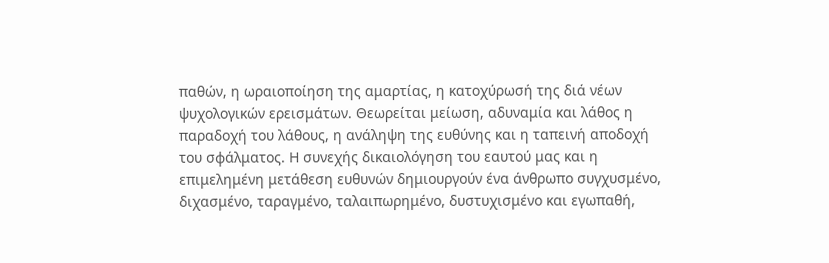παθών, η ωραιοποίηση της αμαρτίας, η κατοχύρωσή της διά νέων ψυχολογικών ερεισμάτων. Θεωρείται μείωση, αδυναμία και λάθος η παραδοχή του λάθους, η ανάληψη της ευθύνης και η ταπεινή αποδοχή του σφάλματος. Η συνεχής δικαιολόγηση του εαυτού μας και η επιμελημένη μετάθεση ευθυνών δημιουργούν ένα άνθρωπο συγχυσμένο, διχασμένο, ταραγμένο, ταλαιπωρημένο, δυστυχισμένο και εγωπαθή,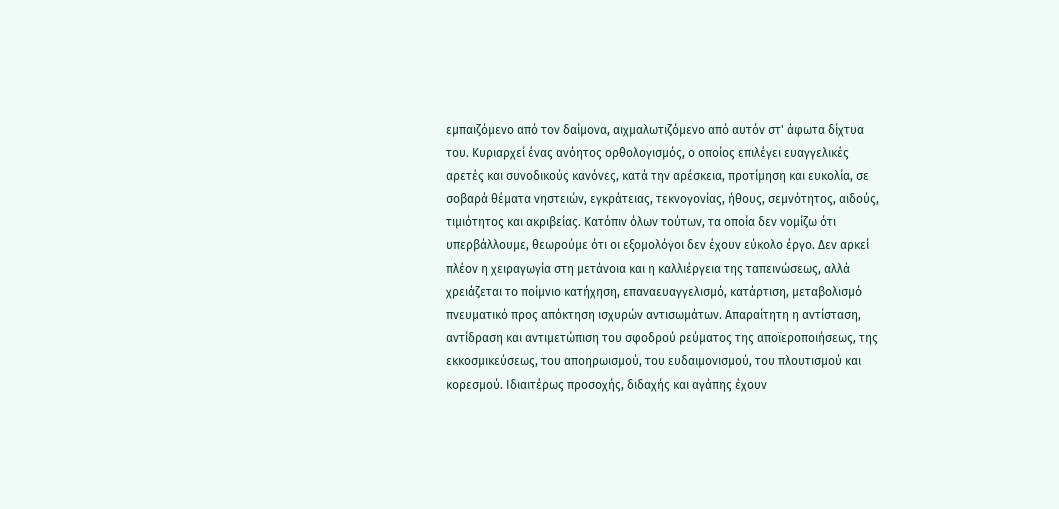εμπαιζόμενο από τον δαίμονα, αιχμαλωτιζόμενο από αυτόν στ' άφωτα δίχτυα του. Κυριαρχεί ένας ανόητος ορθολογισμός, ο οποίος επιλέγει ευαγγελικές αρετές και συνοδικούς κανόνες, κατά την αρέσκεια, προτίμηση και ευκολία, σε σοβαρά θέματα νηστειών, εγκράτειας, τεκνογονίας, ήθους, σεμνότητος, αιδούς, τιμιότητος και ακριβείας. Κατόπιν όλων τούτων, τα οποία δεν νομίζω ότι υπερβάλλουμε, θεωρούμε ότι οι εξομολόγοι δεν έχουν εύκολο έργο. Δεν αρκεί πλέον η χειραγωγία στη μετάνοια και η καλλιέργεια της ταπεινώσεως, αλλά χρειάζεται το ποίμνιο κατήχηση, επαναευαγγελισμό, κατάρτιση, μεταβολισμό πνευματικό προς απόκτηση ισχυρών αντισωμάτων. Απαραίτητη η αντίσταση, αντίδραση και αντιμετώπιση του σφοδρού ρεύματος της αποϊεροποιήσεως, της εκκοσμικεύσεως, του αποηρωισμού, του ευδαιμονισμού, του πλουτισμού και κορεσμού. Ιδιαιτέρως προσοχής, διδαχής και αγάπης έχουν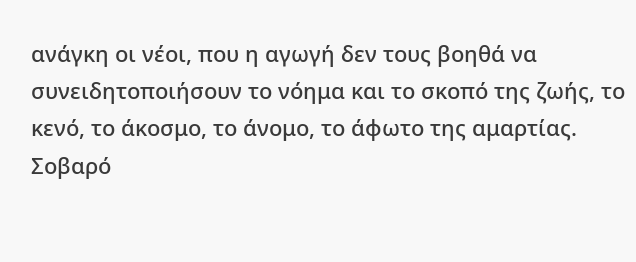ανάγκη οι νέοι, που η αγωγή δεν τους βοηθά να συνειδητοποιήσουν το νόημα και το σκοπό της ζωής, το κενό, το άκοσμο, το άνομο, το άφωτο της αμαρτίας.
Σοβαρό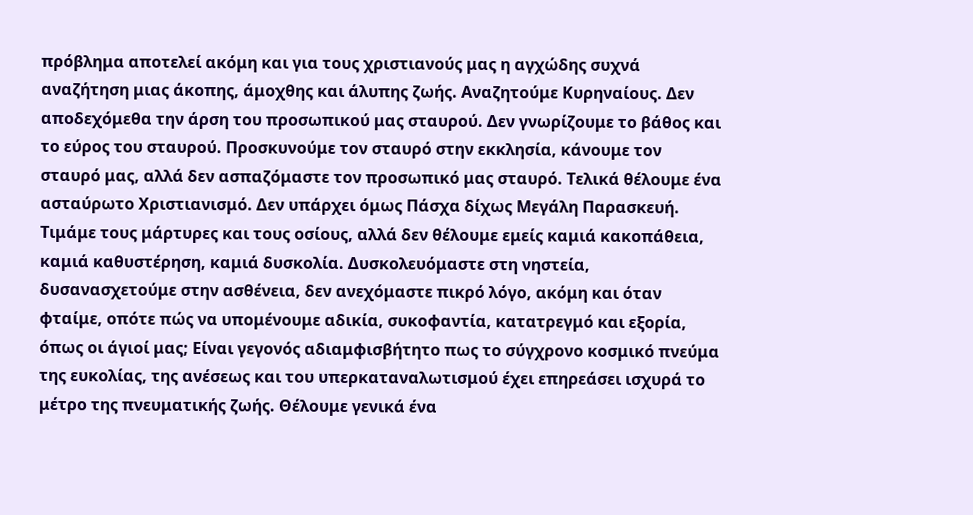πρόβλημα αποτελεί ακόμη και για τους χριστιανούς μας η αγχώδης συχνά αναζήτηση μιας άκοπης, άμοχθης και άλυπης ζωής. Αναζητούμε Κυρηναίους. Δεν αποδεχόμεθα την άρση του προσωπικού μας σταυρού. Δεν γνωρίζουμε το βάθος και το εύρος του σταυρού. Προσκυνούμε τον σταυρό στην εκκλησία, κάνουμε τον σταυρό μας, αλλά δεν ασπαζόμαστε τον προσωπικό μας σταυρό. Τελικά θέλουμε ένα ασταύρωτο Χριστιανισμό. Δεν υπάρχει όμως Πάσχα δίχως Μεγάλη Παρασκευή.
Τιμάμε τους μάρτυρες και τους οσίους, αλλά δεν θέλουμε εμείς καμιά κακοπάθεια, καμιά καθυστέρηση, καμιά δυσκολία. Δυσκολευόμαστε στη νηστεία, δυσανασχετούμε στην ασθένεια, δεν ανεχόμαστε πικρό λόγο, ακόμη και όταν φταίμε, οπότε πώς να υπομένουμε αδικία, συκοφαντία, κατατρεγμό και εξορία, όπως οι άγιοί μας; Είναι γεγονός αδιαμφισβήτητο πως το σύγχρονο κοσμικό πνεύμα της ευκολίας, της ανέσεως και του υπερκαταναλωτισμού έχει επηρεάσει ισχυρά το μέτρο της πνευματικής ζωής. Θέλουμε γενικά ένα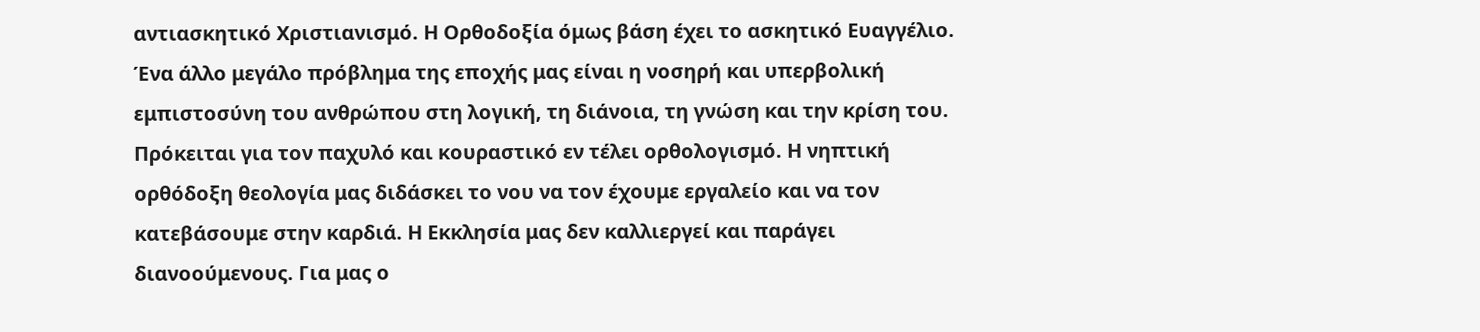αντιασκητικό Χριστιανισμό. Η Ορθοδοξία όμως βάση έχει το ασκητικό Ευαγγέλιο. Ένα άλλο μεγάλο πρόβλημα της εποχής μας είναι η νοσηρή και υπερβολική εμπιστοσύνη του ανθρώπου στη λογική, τη διάνοια, τη γνώση και την κρίση του. Πρόκειται για τον παχυλό και κουραστικό εν τέλει ορθολογισμό. Η νηπτική ορθόδοξη θεολογία μας διδάσκει το νου να τον έχουμε εργαλείο και να τον κατεβάσουμε στην καρδιά. Η Εκκλησία μας δεν καλλιεργεί και παράγει διανοούμενους. Για μας ο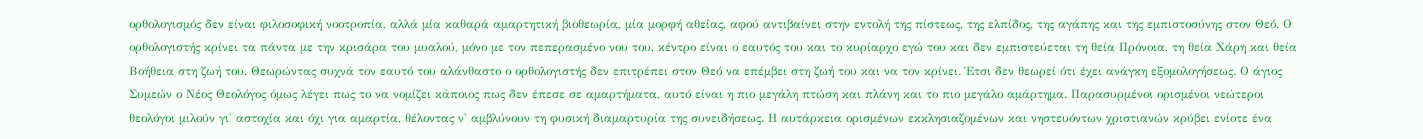ορθολογισμός δεν είναι φιλοσοφική νοοτροπία, αλλά μία καθαρά αμαρτητική βιοθεωρία, μία μορφή αθεΐας, αφού αντιβαίνει στην εντολή της πίστεως, της ελπίδος, της αγάπης και της εμπιστοσύνης στον Θεό. Ο ορθολογιστής κρίνει τα πάντα με την κρισάρα του μυαλού, μόνο με τον πεπερασμένο νου του, κέντρο είναι ο εαυτός του και το κυρίαρχο εγώ του και δεν εμπιστεύεται τη θεία Πρόνοια, τη θεία Χάρη και θεία Βοήθεια στη ζωή του. Θεωρώντας συχνά τον εαυτό του αλάνθαστο ο ορθολογιστής δεν επιτρέπει στον Θεό να επέμβει στη ζωή του και να τον κρίνει. Έτσι δεν θεωρεί ότι έχει ανάγκη εξομολογήσεως. Ο άγιος Συμεών ο Νέος Θεολόγος όμως λέγει πως το να νομίζει κάποιος πως δεν έπεσε σε αμαρτήματα, αυτό είναι η πιο μεγάλη πτώση και πλάνη και το πιο μεγάλο αμάρτημα. Παρασυρμένοι ορισμένοι νεώτεροι θεολόγοι μιλούν γι' αστοχία και όχι για αμαρτία, θέλοντας ν' αμβλύνουν τη φυσική διαμαρτυρία της συνειδήσεως. Η αυτάρκεια ορισμένων εκκλησιαζομένων και νηστευόντων χριστιανών κρύβει ενίοτε ένα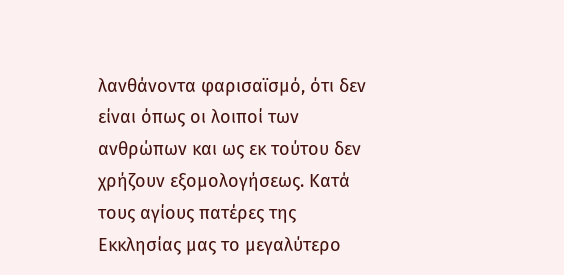λανθάνοντα φαρισαϊσμό, ότι δεν είναι όπως οι λοιποί των ανθρώπων και ως εκ τούτου δεν χρήζουν εξομολογήσεως. Κατά τους αγίους πατέρες της Εκκλησίας μας το μεγαλύτερο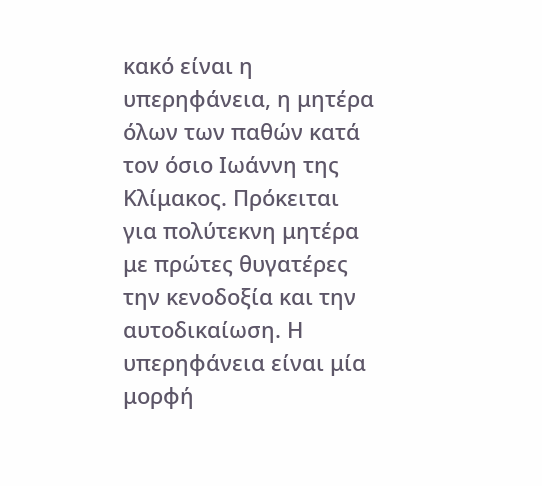κακό είναι η υπερηφάνεια, η μητέρα όλων των παθών κατά τον όσιο Ιωάννη της Κλίμακος. Πρόκειται για πολύτεκνη μητέρα με πρώτες θυγατέρες την κενοδοξία και την αυτοδικαίωση. Η υπερηφάνεια είναι μία μορφή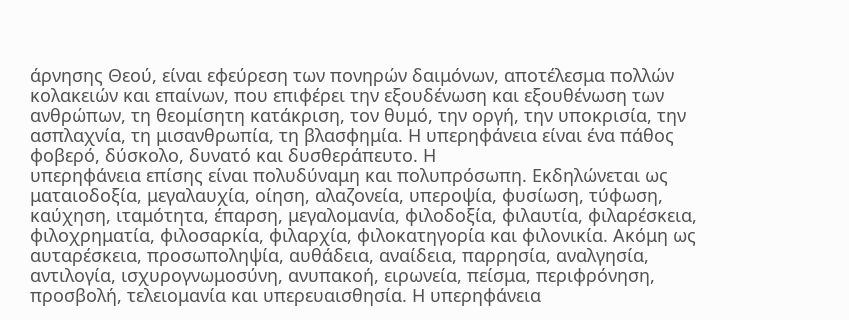άρνησης Θεού, είναι εφεύρεση των πονηρών δαιμόνων, αποτέλεσμα πολλών κολακειών και επαίνων, που επιφέρει την εξουδένωση και εξουθένωση των ανθρώπων, τη θεομίσητη κατάκριση, τον θυμό, την οργή, την υποκρισία, την ασπλαχνία, τη μισανθρωπία, τη βλασφημία. Η υπερηφάνεια είναι ένα πάθος φοβερό, δύσκολο, δυνατό και δυσθεράπευτο. Η
υπερηφάνεια επίσης είναι πολυδύναμη και πολυπρόσωπη. Εκδηλώνεται ως ματαιοδοξία, μεγαλαυχία, οίηση, αλαζονεία, υπεροψία, φυσίωση, τύφωση, καύχηση, ιταμότητα, έπαρση, μεγαλομανία, φιλοδοξία, φιλαυτία, φιλαρέσκεια, φιλοχρηματία, φιλοσαρκία, φιλαρχία, φιλοκατηγορία και φιλονικία. Ακόμη ως αυταρέσκεια, προσωποληψία, αυθάδεια, αναίδεια, παρρησία, αναλγησία, αντιλογία, ισχυρογνωμοσύνη, ανυπακοή, ειρωνεία, πείσμα, περιφρόνηση, προσβολή, τελειομανία και υπερευαισθησία. Η υπερηφάνεια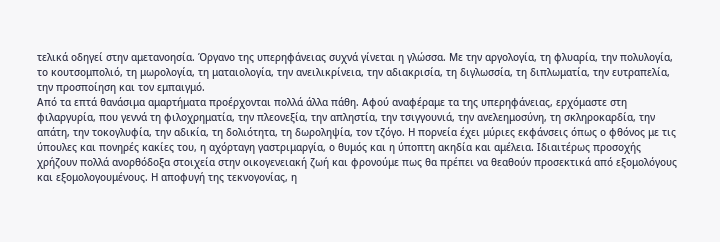τελικά οδηγεί στην αμετανοησία. Όργανο της υπερηφάνειας συχνά γίνεται η γλώσσα. Με την αργολογία, τη φλυαρία, την πολυλογία, το κουτσομπολιό, τη μωρολογία, τη ματαιολογία, την ανειλικρίνεια, την αδιακρισία, τη διγλωσσία, τη διπλωματία, την ευτραπελία, την προσποίηση και τον εμπαιγμό.
Από τα επτά θανάσιμα αμαρτήματα προέρχονται πολλά άλλα πάθη. Αφού αναφέραμε τα της υπερηφάνειας, ερχόμαστε στη φιλαργυρία, που γεννά τη φιλοχρηματία, την πλεονεξία, την απληστία, την τσιγγουνιά, την ανελεημοσύνη, τη σκληροκαρδία, την απάτη, την τοκογλυφία, την αδικία, τη δολιότητα, τη δωροληψία, τον τζόγο. Η πορνεία έχει μύριες εκφάνσεις όπως ο φθόνος με τις ύπουλες και πονηρές κακίες του, η αχόρταγη γαστριμαργία, ο θυμός και η ύποπτη ακηδία και αμέλεια. Ιδιαιτέρως προσοχής χρήζουν πολλά ανορθόδοξα στοιχεία στην οικογενειακή ζωή και φρονούμε πως θα πρέπει να θεαθούν προσεκτικά από εξομολόγους και εξομολογουμένους. Η αποφυγή της τεκνογονίας, η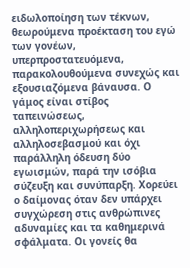ειδωλοποίηση των τέκνων, θεωρούμενα προέκταση του εγώ των γονέων, υπερπροστατευόμενα, παρακολουθούμενα συνεχώς και εξουσιαζόμενα βάναυσα. Ο γάμος είναι στίβος ταπεινώσεως, αλληλοπεριχωρήσεως και αλληλοσεβασμού και όχι παράλληλη όδευση δύο εγωισμών, παρά την ισόβια σύζευξη και συνύπαρξη. Χορεύει ο δαίμονας όταν δεν υπάρχει συγχώρεση στις ανθρώπινες αδυναμίες και τα καθημερινά σφάλματα. Οι γονείς θα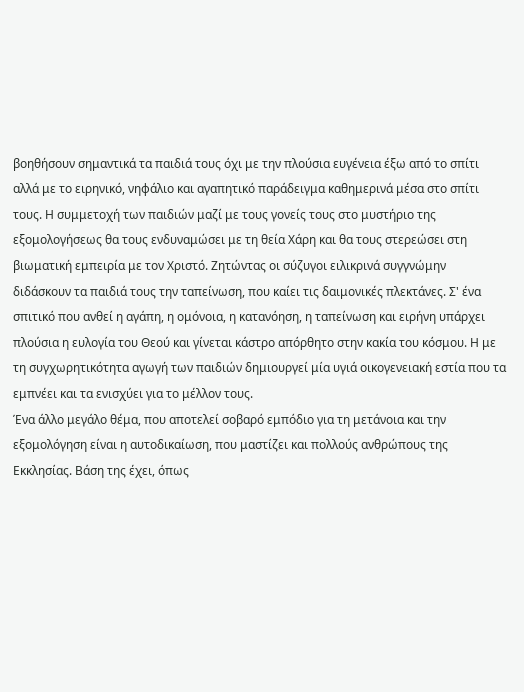βοηθήσουν σημαντικά τα παιδιά τους όχι με την πλούσια ευγένεια έξω από το σπίτι αλλά με το ειρηνικό, νηφάλιο και αγαπητικό παράδειγμα καθημερινά μέσα στο σπίτι τους. Η συμμετοχή των παιδιών μαζί με τους γονείς τους στο μυστήριο της εξομολογήσεως θα τους ενδυναμώσει με τη θεία Χάρη και θα τους στερεώσει στη βιωματική εμπειρία με τον Χριστό. Ζητώντας οι σύζυγοι ειλικρινά συγγνώμην διδάσκουν τα παιδιά τους την ταπείνωση, που καίει τις δαιμονικές πλεκτάνες. Σ' ένα σπιτικό που ανθεί η αγάπη, η ομόνοια, η κατανόηση, η ταπείνωση και ειρήνη υπάρχει πλούσια η ευλογία του Θεού και γίνεται κάστρο απόρθητο στην κακία του κόσμου. Η με τη συγχωρητικότητα αγωγή των παιδιών δημιουργεί μία υγιά οικογενειακή εστία που τα εμπνέει και τα ενισχύει για το μέλλον τους.
Ένα άλλο μεγάλο θέμα, που αποτελεί σοβαρό εμπόδιο για τη μετάνοια και την εξομολόγηση είναι η αυτοδικαίωση, που μαστίζει και πολλούς ανθρώπους της Εκκλησίας. Βάση της έχει, όπως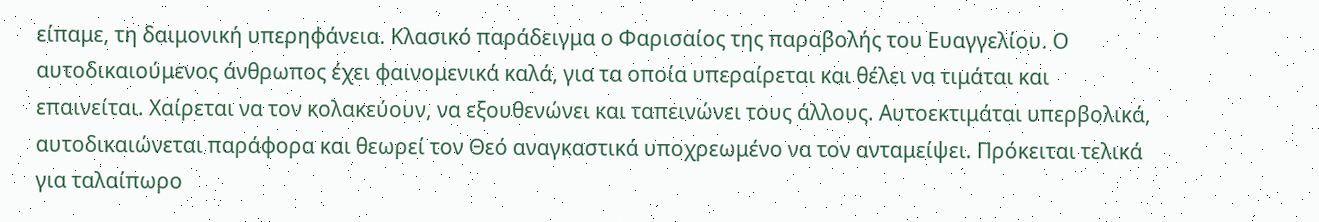είπαμε, τη δαιμονική υπερηφάνεια. Κλασικό παράδειγμα ο Φαρισαίος της παραβολής του Ευαγγελίου. Ο αυτοδικαιούμενος άνθρωπος έχει φαινομενικά καλά, για τα οποία υπεραίρεται και θέλει να τιμάται και επαινείται. Χαίρεται να τον κολακεύουν, να εξουθενώνει και ταπεινώνει τους άλλους. Αυτοεκτιμάται υπερβολικά, αυτοδικαιώνεται παράφορα και θεωρεί τον Θεό αναγκαστικά υποχρεωμένο να τον ανταμείψει. Πρόκειται τελικά για ταλαίπωρο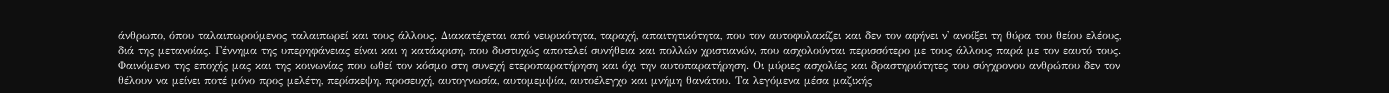άνθρωπο, όπου ταλαιπωρούμενος ταλαιπωρεί και τους άλλους. Διακατέχεται από νευρικότητα, ταραχή, απαιτητικότητα, που τον αυτοφυλακίζει και δεν τον αφήνει ν' ανοίξει τη θύρα του θείου ελέους, διά της μετανοίας. Γέννημα της υπερηφάνειας είναι και η κατάκριση, που δυστυχώς αποτελεί συνήθεια και πολλών χριστιανών, που ασχολούνται περισσότερο με τους άλλους παρά με τον εαυτό τους. Φαινόμενο της εποχής μας και της κοινωνίας που ωθεί τον κόσμο στη συνεχή ετεροπαρατήρηση και όχι την αυτοπαρατήρηση. Οι μύριες ασχολίες και δραστηριότητες του σύγχρονου ανθρώπου δεν τον θέλουν να μείνει ποτέ μόνο προς μελέτη, περίσκεψη, προσευχή, αυτογνωσία, αυτομεμψία, αυτοέλεγχο και μνήμη θανάτου. Τα λεγόμενα μέσα μαζικής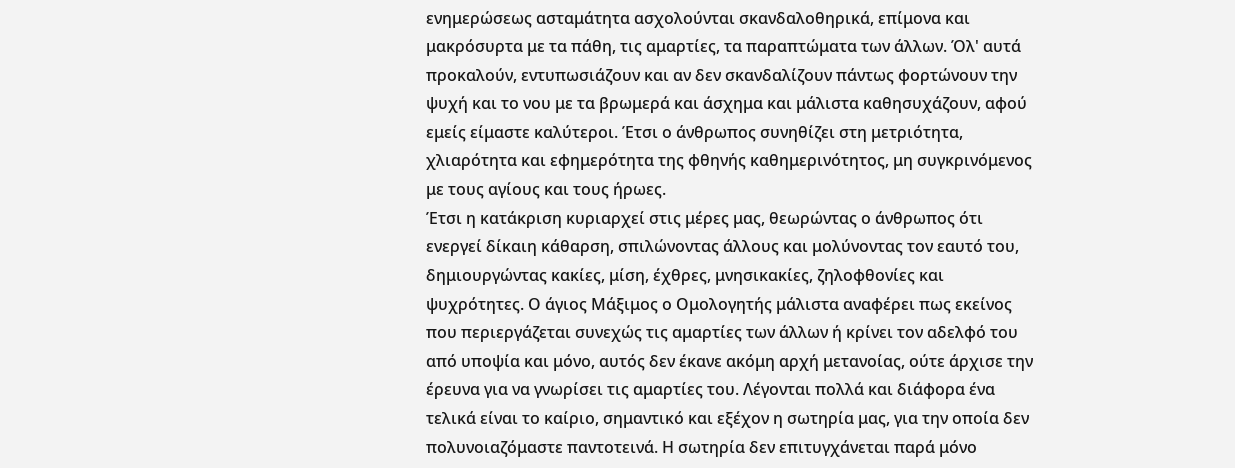ενημερώσεως ασταμάτητα ασχολούνται σκανδαλοθηρικά, επίμονα και μακρόσυρτα με τα πάθη, τις αμαρτίες, τα παραπτώματα των άλλων. Όλ' αυτά προκαλούν, εντυπωσιάζουν και αν δεν σκανδαλίζουν πάντως φορτώνουν την ψυχή και το νου με τα βρωμερά και άσχημα και μάλιστα καθησυχάζουν, αφού εμείς είμαστε καλύτεροι. Έτσι ο άνθρωπος συνηθίζει στη μετριότητα, χλιαρότητα και εφημερότητα της φθηνής καθημερινότητος, μη συγκρινόμενος με τους αγίους και τους ήρωες.
Έτσι η κατάκριση κυριαρχεί στις μέρες μας, θεωρώντας ο άνθρωπος ότι ενεργεί δίκαιη κάθαρση, σπιλώνοντας άλλους και μολύνοντας τον εαυτό του, δημιουργώντας κακίες, μίση, έχθρες, μνησικακίες, ζηλοφθονίες και ψυχρότητες. Ο άγιος Μάξιμος ο Ομολογητής μάλιστα αναφέρει πως εκείνος που περιεργάζεται συνεχώς τις αμαρτίες των άλλων ή κρίνει τον αδελφό του από υποψία και μόνο, αυτός δεν έκανε ακόμη αρχή μετανοίας, ούτε άρχισε την έρευνα για να γνωρίσει τις αμαρτίες του. Λέγονται πολλά και διάφορα ένα τελικά είναι το καίριο, σημαντικό και εξέχον η σωτηρία μας, για την οποία δεν πολυνοιαζόμαστε παντοτεινά. Η σωτηρία δεν επιτυγχάνεται παρά μόνο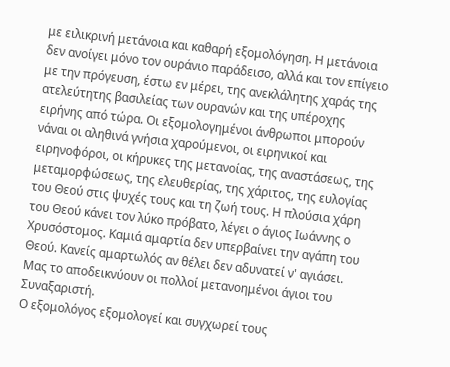με ειλικρινή μετάνοια και καθαρή εξομολόγηση. Η μετάνοια δεν ανοίγει μόνο τον ουράνιο παράδεισο, αλλά και τον επίγειο με την πρόγευση, έστω εν μέρει, της ανεκλάλητης χαράς της ατελεύτητης βασιλείας των ουρανών και της υπέροχης ειρήνης από τώρα. Οι εξομολογημένοι άνθρωποι μπορούν νάναι οι αληθινά γνήσια χαρούμενοι, οι ειρηνικοί και ειρηνοφόροι, οι κήρυκες της μετανοίας, της αναστάσεως, της μεταμορφώσεως, της ελευθερίας, της χάριτος, της ευλογίας του Θεού στις ψυχές τους και τη ζωή τους. Η πλούσια χάρη του Θεού κάνει τον λύκο πρόβατο, λέγει ο άγιος Ιωάννης ο Χρυσόστομος. Καμιά αμαρτία δεν υπερβαίνει την αγάπη του Θεού. Κανείς αμαρτωλός αν θέλει δεν αδυνατεί ν' αγιάσει. Μας το αποδεικνύουν οι πολλοί μετανοημένοι άγιοι του Συναξαριστή.
Ο εξομολόγος εξομολογεί και συγχωρεί τους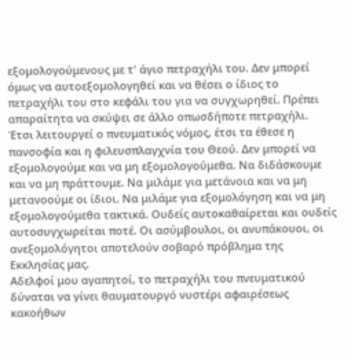εξομολογούμενους με τ' άγιο πετραχήλι του. Δεν μπορεί όμως να αυτοεξομολογηθεί και να θέσει ο ίδιος το πετραχήλι του στο κεφάλι του για να συγχωρηθεί. Πρέπει απαραίτητα να σκύψει σε άλλο οπωσδήποτε πετραχήλι. Έτσι λειτουργεί ο πνευματικός νόμος, έτσι τα έθεσε η πανσοφία και η φιλευσπλαγχνία του Θεού. Δεν μπορεί να εξομολογούμε και να μη εξομολογούμεθα. Να διδάσκουμε και να μη πράττουμε. Να μιλάμε για μετάνοια και να μη μετανοούμε οι ίδιοι. Να μιλάμε για εξομολόγηση και να μη εξομολογούμεθα τακτικά. Ουδείς αυτοκαθαίρεται και ουδείς αυτοσυγχωρείται ποτέ. Οι ασύμβουλοι, οι ανυπάκουοι, οι ανεξομολόγητοι αποτελούν σοβαρό πρόβλημα της Εκκλησίας μας.
Αδελφοί μου αγαπητοί, το πετραχήλι του πνευματικού δύναται να γίνει θαυματουργό νυστέρι αφαιρέσεως κακοήθων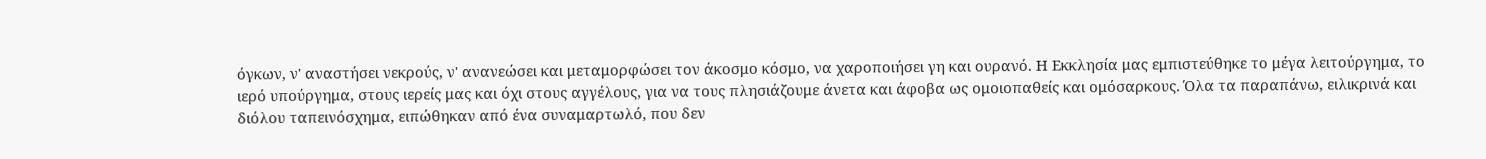όγκων, ν' αναστήσει νεκρούς, ν' ανανεώσει και μεταμορφώσει τον άκοσμο κόσμο, να χαροποιήσει γη και ουρανό. Η Εκκλησία μας εμπιστεύθηκε το μέγα λειτούργημα, το ιερό υπούργημα, στους ιερείς μας και όχι στους αγγέλους, για να τους πλησιάζουμε άνετα και άφοβα ως ομοιοπαθείς και ομόσαρκους. Όλα τα παραπάνω, ειλικρινά και διόλου ταπεινόσχημα, ειπώθηκαν από ένα συναμαρτωλό, που δεν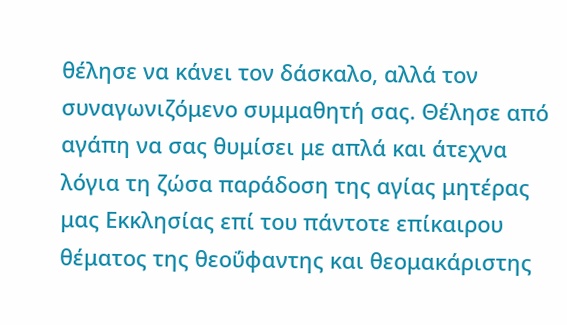θέλησε να κάνει τον δάσκαλο, αλλά τον συναγωνιζόμενο συμμαθητή σας. Θέλησε από αγάπη να σας θυμίσει με απλά και άτεχνα λόγια τη ζώσα παράδοση της αγίας μητέρας μας Εκκλησίας επί του πάντοτε επίκαιρου θέματος της θεοΰφαντης και θεομακάριστης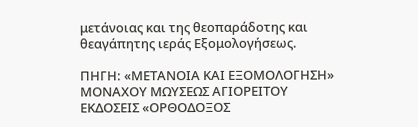μετάνοιας και της θεοπαράδοτης και
θεαγάπητης ιεράς Εξομολογήσεως.

ΠΗΓΗ: «ΜΕΤΑΝΟΙΑ ΚΑΙ ΕΞΟΜΟΛΟΓΗΣΗ»
ΜΟΝΑΧΟΥ ΜΩΥΣΕΩΣ ΑΓΙΟΡΕΙΤΟΥ
ΕΚΔΟΣΕΙΣ «ΟΡΘΟΔΟΞΟΣ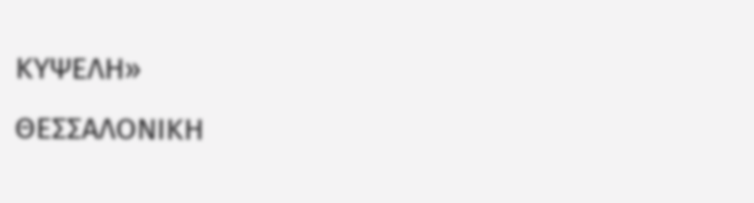ΚΥΨΕΛΗ»
ΘΕΣΣΑΛΟΝΙΚΗ